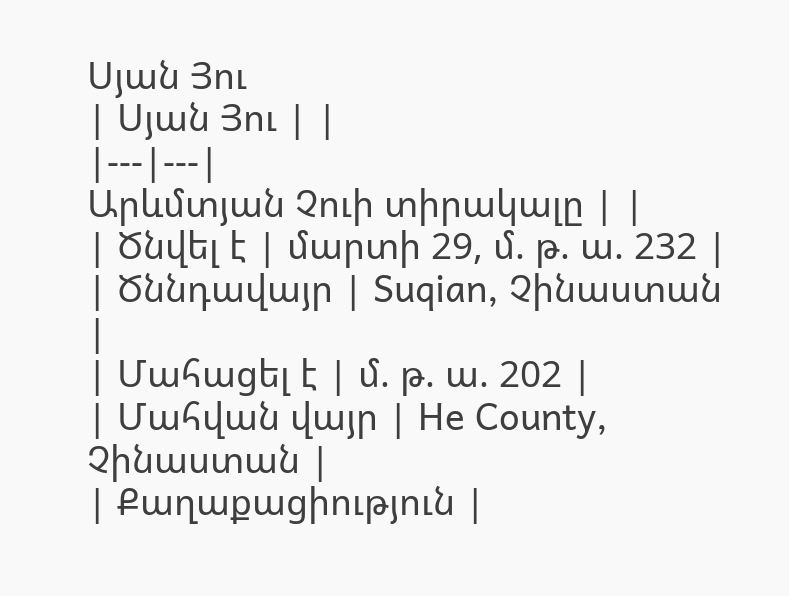Սյան Յու
| Սյան Յու | |
|---|---|
Արևմտյան Չուի տիրակալը | |
| Ծնվել է | մարտի 29, մ. թ. ա. 232 |
| Ծննդավայր | Suqian, Չինաստան |
| Մահացել է | մ. թ. ա. 202 |
| Մահվան վայր | He County, Չինաստան |
| Քաղաքացիություն |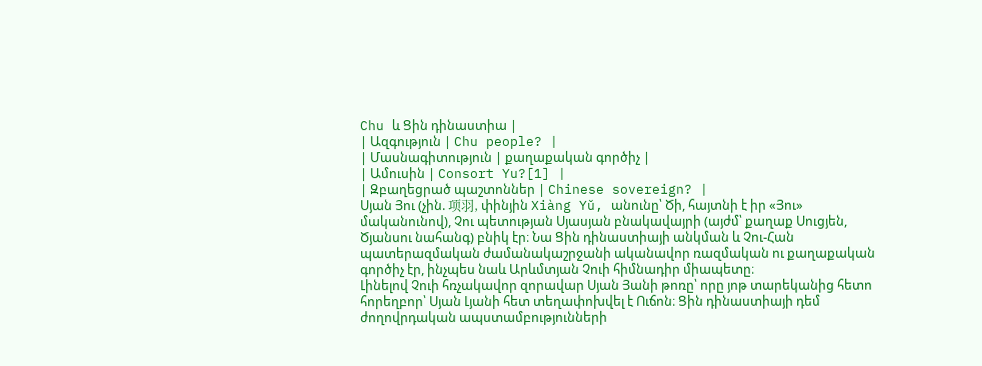Chu և Ցին դինաստիա |
| Ազգություն | Chu people? |
| Մասնագիտություն | քաղաքական գործիչ |
| Ամուսին | Consort Yu?[1] |
| Զբաղեցրած պաշտոններ | Chinese sovereign? |
Սյան Յու (չին. 项羽, փինյին Xiàng Yǔ, անունը՝ Ծի, հայտնի է իր «Յու» մականունով), Չու պետության Սյասյան բնակավայրի (այժմ՝ քաղաք Սուցյեն, Ծյանսու նահանգ) բնիկ էր։ Նա Ցին դինաստիայի անկման և Չու-Հան պատերազմական ժամանակաշրջանի ականավոր ռազմական ու քաղաքական գործիչ էր, ինչպես նաև Արևմտյան Չուի հիմնադիր միապետը։
Լինելով Չուի հռչակավոր զորավար Սյան Յանի թոռը՝ որը յոթ տարեկանից հետո հորեղբոր՝ Սյան Լյանի հետ տեղափոխվել է Ուճոն։ Ցին դինաստիայի դեմ ժողովրդական ապստամբությունների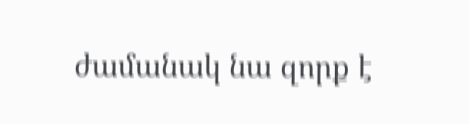ժամանակ նա զորք է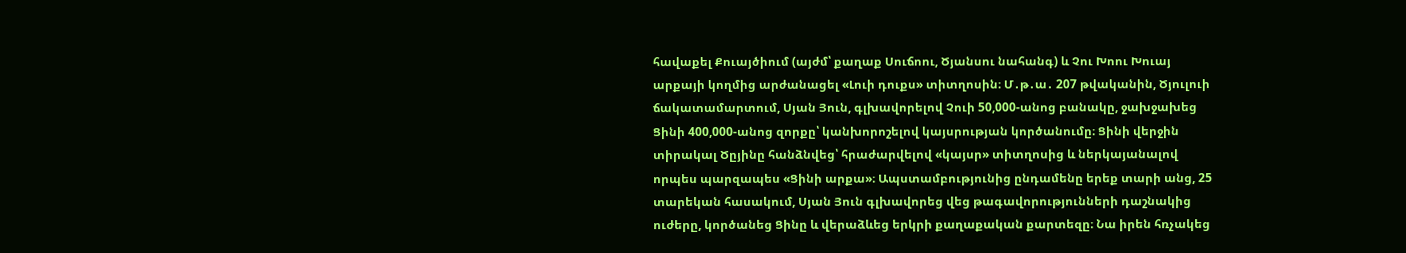հավաքել Քուայծիում (այժմ՝ քաղաք Սուճոու, Ծյանսու նահանգ) և Չու Խոու Խուայ արքայի կողմից արժանացել «Լուի դուքս» տիտղոսին։ Մ․թ․ա․ 207 թվականին, Ծյուլուի ճակատամարտում, Սյան Յուն, գլխավորելով Չուի 50,000-անոց բանակը, ջախջախեց Ցինի 400,000-անոց զորքը՝ կանխորոշելով կայսրության կործանումը։ Ցինի վերջին տիրակալ Ծըյինը հանձնվեց՝ հրաժարվելով «կայսր» տիտղոսից և ներկայանալով որպես պարզապես «Ցինի արքա»։ Ապստամբությունից ընդամենը երեք տարի անց, 25 տարեկան հասակում, Սյան Յուն գլխավորեց վեց թագավորությունների դաշնակից ուժերը, կործանեց Ցինը և վերաձևեց երկրի քաղաքական քարտեզը։ Նա իրեն հռչակեց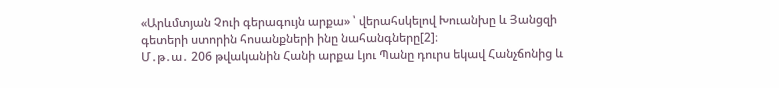«Արևմտյան Չուի գերագույն արքա» ՝ վերահսկելով Խուանխը և Յանցզի գետերի ստորին հոսանքների ինը նահանգները[2]։
Մ․թ․ա․ 206 թվականին Հանի արքա Լյու Պանը դուրս եկավ Հանչճոնից և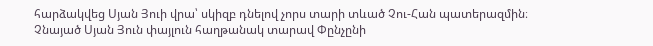հարձակվեց Սյան Յուի վրա՝ սկիզբ դնելով չորս տարի տևած Չու-Հան պատերազմին։ Չնայած Սյան Յուն փայլուն հաղթանակ տարավ Փընչընի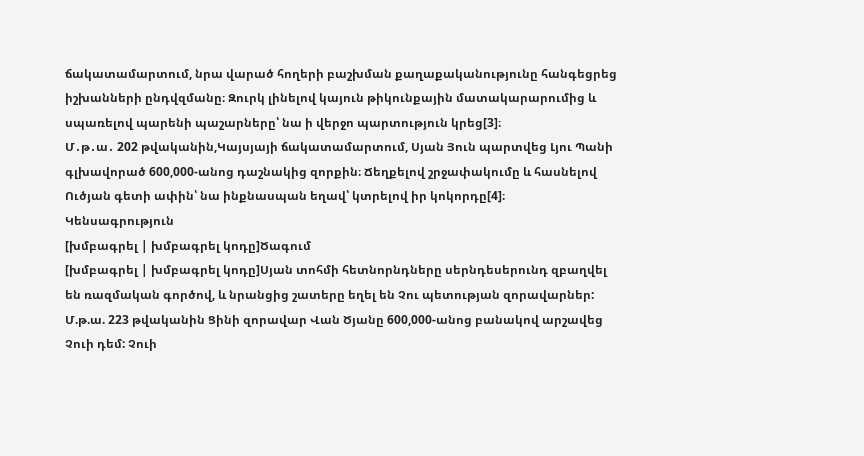ճակատամարտում, նրա վարած հողերի բաշխման քաղաքականությունը հանգեցրեց իշխանների ընդվզմանը։ Զուրկ լինելով կայուն թիկունքային մատակարարումից և սպառելով պարենի պաշարները՝ նա ի վերջո պարտություն կրեց[3]։
Մ․թ․ա․ 202 թվականին,Կայսյայի ճակատամարտում, Սյան Յուն պարտվեց Լյու Պանի գլխավորած 600,000-անոց դաշնակից զորքին։ Ճեղքելով շրջափակումը և հասնելով Ուծյան գետի ափին՝ նա ինքնասպան եղավ՝ կտրելով իր կոկորդը[4]։
Կենսագրություն
[խմբագրել | խմբագրել կոդը]Ծագում
[խմբագրել | խմբագրել կոդը]Սյան տոհմի հետնորնդները սերնդեսերունդ զբաղվել են ռազմական գործով, և նրանցից շատերը եղել են Չու պետության զորավարներ: Մ.թ.ա. 223 թվականին Ցինի զորավար Վան Ծյանը 600,000-անոց բանակով արշավեց Չուի դեմ: Չուի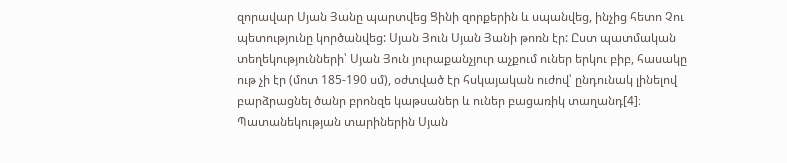զորավար Սյան Յանը պարտվեց Ցինի զորքերին և սպանվեց, ինչից հետո Չու պետությունը կործանվեց: Սյան Յուն Սյան Յանի թոռն էր: Ըստ պատմական տեղեկությունների՝ Սյան Յուն յուրաքանչյուր աչքում ուներ երկու բիբ, հասակը ութ չի էր (մոտ 185-190 սմ), օժտված էր հսկայական ուժով՝ ընդունակ լինելով բարձրացնել ծանր բրոնզե կաթսաներ և ուներ բացառիկ տաղանդ[4]։
Պատանեկության տարիներին Սյան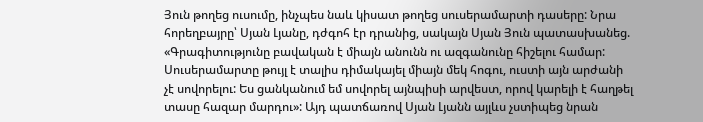Յուն թողեց ուսումը, ինչպես նաև կիսատ թողեց սուսերամարտի դասերը: Նրա հորեղբայրը՝ Սյան Լյանը, դժգոհ էր դրանից, սակայն Սյան Յուն պատասխանեց. «Գրագիտությունը բավական է միայն անունն ու ազգանունը հիշելու համար: Սուսերամարտը թույլ է տալիս դիմակայել միայն մեկ հոգու, ուստի այն արժանի չէ սովորելու: Ես ցանկանում եմ սովորել այնպիսի արվեստ, որով կարելի է հաղթել տասը հազար մարդու»: Այդ պատճառով Սյան Լյանն այլևս չստիպեց նրան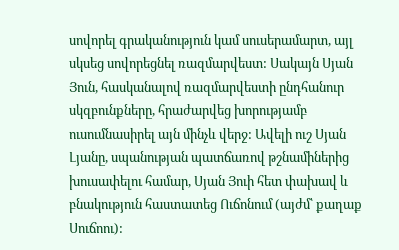սովորել գրականություն կամ սուսերամարտ, այլ սկսեց սովորեցնել ռազմարվեստ: Սակայն Սյան Յուն, հասկանալով ռազմարվեստի ընդհանուր սկզբունքները, հրաժարվեց խորությամբ ուսումնասիրել այն մինչև վերջ: Ավելի ուշ Սյան Լյանը, սպանության պատճառով թշնամիներից խուսափելու համար, Սյան Յուի հետ փախավ և բնակություն հաստատեց Ուճոնում (այժմ՝ քաղաք Սուճոու):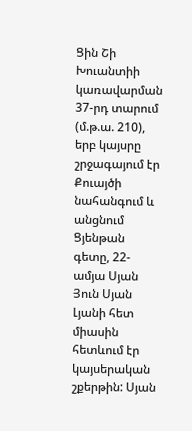Ցին Շի Խուանտիի կառավարման 37-րդ տարում (մ.թ.ա. 210), երբ կայսրը շրջագայում էր Քուայծի նահանգում և անցնում Ցյենթան գետը, 22-ամյա Սյան Յուն Սյան Լյանի հետ միասին հետևում էր կայսերական շքերթին: Սյան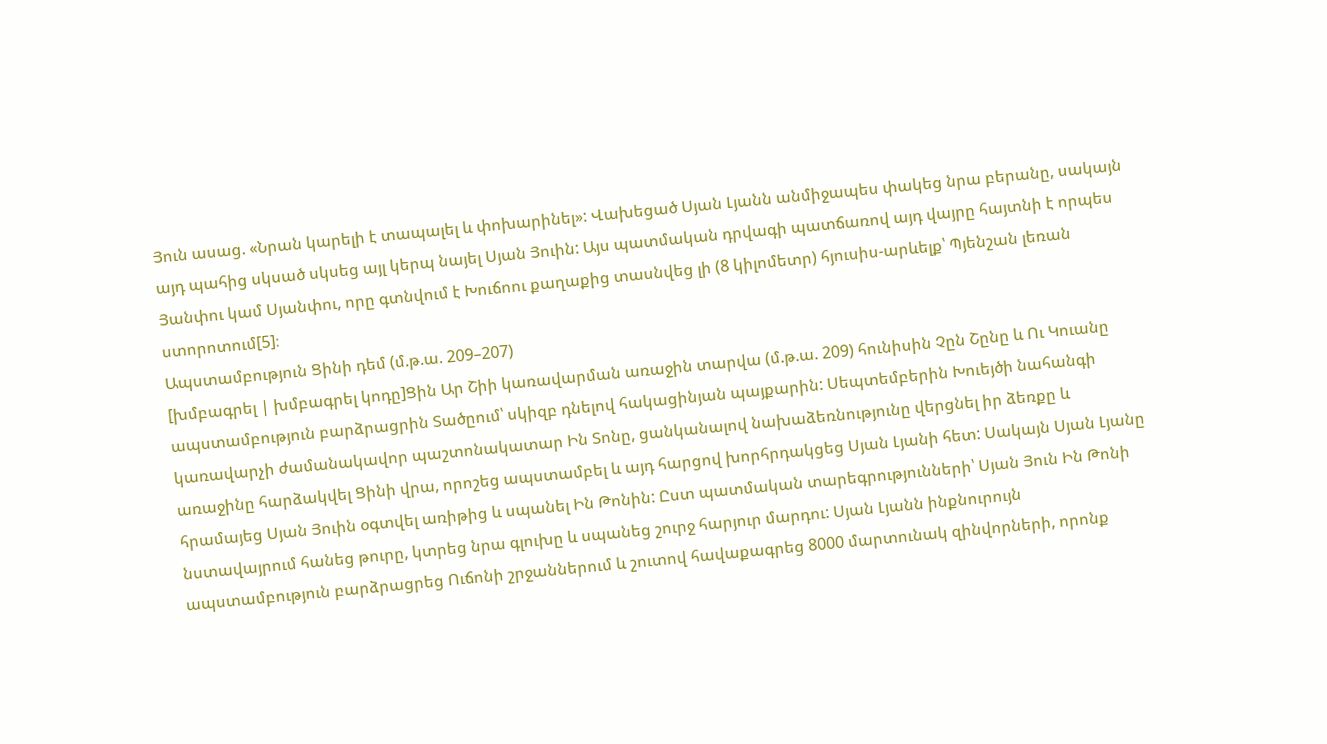Յուն ասաց. «Նրան կարելի է տապալել և փոխարինել»: Վախեցած Սյան Լյանն անմիջապես փակեց նրա բերանը, սակայն այդ պահից սկսած սկսեց այլ կերպ նայել Սյան Յուին: Այս պատմական դրվագի պատճառով այդ վայրը հայտնի է որպես Յանփու կամ Սյանփու, որը գտնվում է Խուճոու քաղաքից տասնվեց լի (8 կիլոմետր) հյուսիս-արևելք՝ Պյենշան լեռան ստորոտում[5]։
Ապստամբություն Ցինի դեմ (մ.թ.ա. 209–207)
[խմբագրել | խմբագրել կոդը]Ցին Ար Շիի կառավարման առաջին տարվա (մ.թ.ա. 209) հունիսին Չըն Շընը և Ու Կուանը ապստամբություն բարձրացրին Տածըում՝ սկիզբ դնելով հակացինյան պայքարին: Սեպտեմբերին Խուեյծի նահանգի կառավարչի ժամանակավոր պաշտոնակատար Ին Տոնը, ցանկանալով նախաձեռնությունը վերցնել իր ձեռքը և առաջինը հարձակվել Ցինի վրա, որոշեց ապստամբել և այդ հարցով խորհրդակցեց Սյան Լյանի հետ: Սակայն Սյան Լյանը հրամայեց Սյան Յուին օգտվել առիթից և սպանել Ին Թոնին: Ըստ պատմական տարեգրությունների՝ Սյան Յուն Ին Թոնի նստավայրում հանեց թուրը, կտրեց նրա գլուխը և սպանեց շուրջ հարյուր մարդու: Սյան Լյանն ինքնուրույն ապստամբություն բարձրացրեց Ուճոնի շրջաններում և շուտով հավաքագրեց 8000 մարտունակ զինվորների, որոնք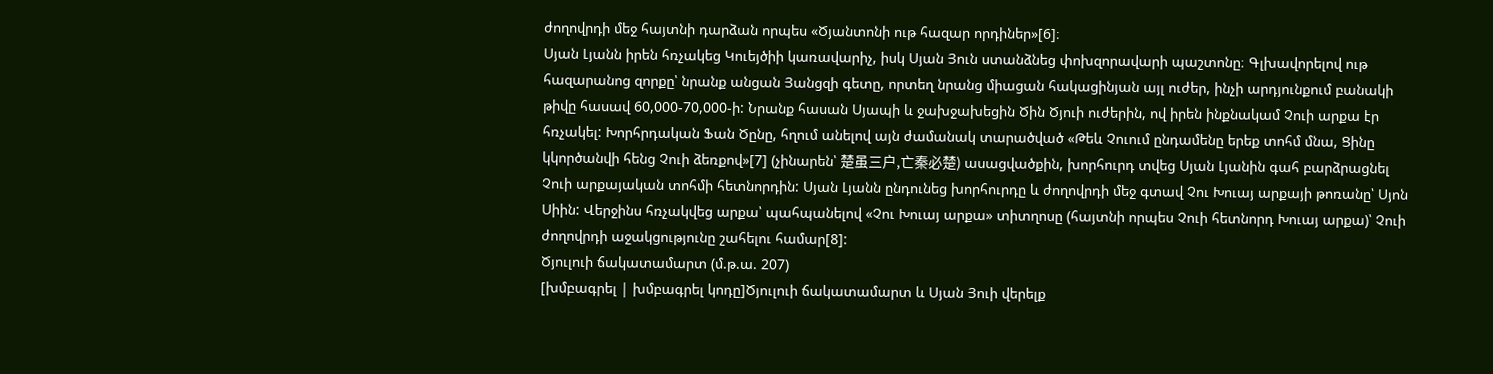ժողովրդի մեջ հայտնի դարձան որպես «Ծյանտոնի ութ հազար որդիներ»[6]։
Սյան Լյանն իրեն հռչակեց Կուեյծիի կառավարիչ, իսկ Սյան Յուն ստանձնեց փոխզորավարի պաշտոնը։ Գլխավորելով ութ հազարանոց զորքը՝ նրանք անցան Յանցզի գետը, որտեղ նրանց միացան հակացինյան այլ ուժեր, ինչի արդյունքում բանակի թիվը հասավ 60,000-70,000-ի: Նրանք հասան Սյապի և ջախջախեցին Ծին Ծյուի ուժերին, ով իրեն ինքնակամ Չուի արքա էր հռչակել: Խորհրդական Ֆան Ծընը, հղում անելով այն ժամանակ տարածված «Թեև Չուում ընդամենը երեք տոհմ մնա, Ցինը կկործանվի հենց Չուի ձեռքով»[7] (չինարեն՝ 楚虽三户,亡秦必楚) ասացվածքին, խորհուրդ տվեց Սյան Լյանին գահ բարձրացնել Չուի արքայական տոհմի հետնորդին: Սյան Լյանն ընդունեց խորհուրդը և ժողովրդի մեջ գտավ Չու Խուայ արքայի թոռանը՝ Սյոն Սիին: Վերջինս հռչակվեց արքա՝ պահպանելով «Չու Խուայ արքա» տիտղոսը (հայտնի որպես Չուի հետնորդ Խուայ արքա)՝ Չուի ժողովրդի աջակցությունը շահելու համար[8]:
Ծյուլուի ճակատամարտ (մ.թ.ա. 207)
[խմբագրել | խմբագրել կոդը]Ծյուլուի ճակատամարտ և Սյան Յուի վերելք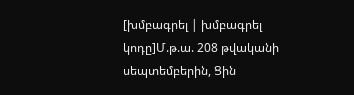[խմբագրել | խմբագրել կոդը]Մ.թ.ա. 208 թվականի սեպտեմբերին, Ցին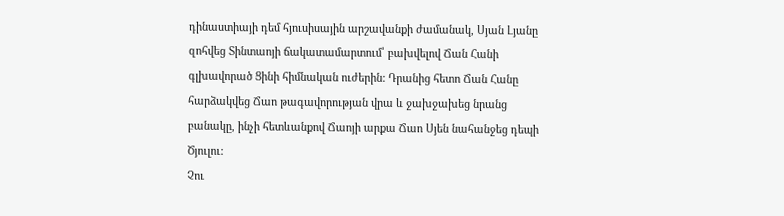դինաստիայի դեմ հյուսիսային արշավանքի ժամանակ, Սյան Լյանը զոհվեց Տինտաոյի ճակատամարտում՝ բախվելով Ճան Հանի գլխավորած Ցինի հիմնական ուժերին: Դրանից հետո Ճան Հանը հարձակվեց Ճաո թագավորության վրա և ջախջախեց նրանց բանակը, ինչի հետևանքով Ճաոյի արքա Ճաո Սյեն նահանջեց դեպի Ծյուլու:
Չու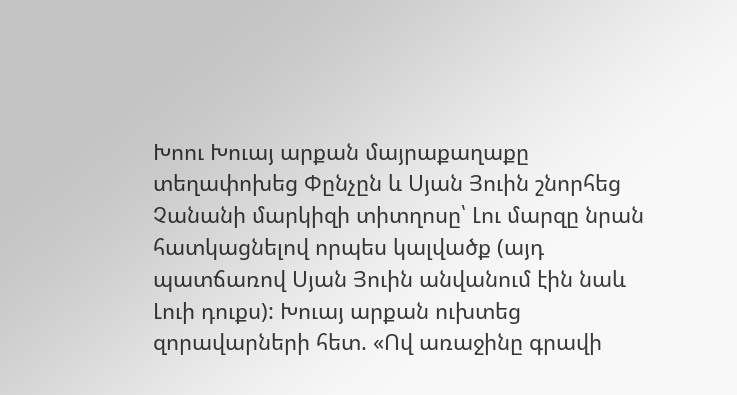Խոու Խուայ արքան մայրաքաղաքը տեղափոխեց Փընչըն և Սյան Յուին շնորհեց Չանանի մարկիզի տիտղոսը՝ Լու մարզը նրան հատկացնելով որպես կալվածք (այդ պատճառով Սյան Յուին անվանում էին նաև Լուի դուքս): Խուայ արքան ուխտեց զորավարների հետ. «Ով առաջինը գրավի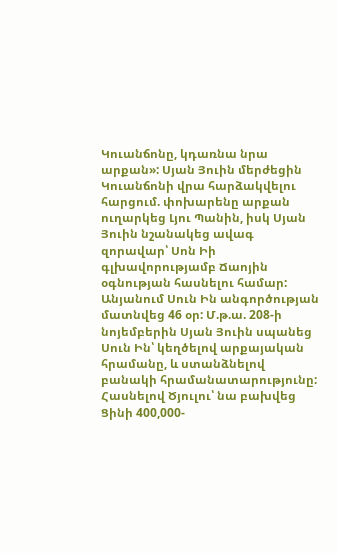Կուանճոնը, կդառնա նրա արքան»: Սյան Յուին մերժեցին Կուանճոնի վրա հարձակվելու հարցում. փոխարենը արքան ուղարկեց Լյու Պանին, իսկ Սյան Յուին նշանակեց ավագ զորավար՝ Սոն Իի գլխավորությամբ Ճաոյին օգնության հասնելու համար:
Անյանում Սուն Ին անգործության մատնվեց 46 օր: Մ.թ.ա. 208-ի նոյեմբերին Սյան Յուին սպանեց Սուն Ին՝ կեղծելով արքայական հրամանը, և ստանձնելով բանակի հրամանատարությունը: Հասնելով Ծյուլու՝ նա բախվեց Ցինի 400,000-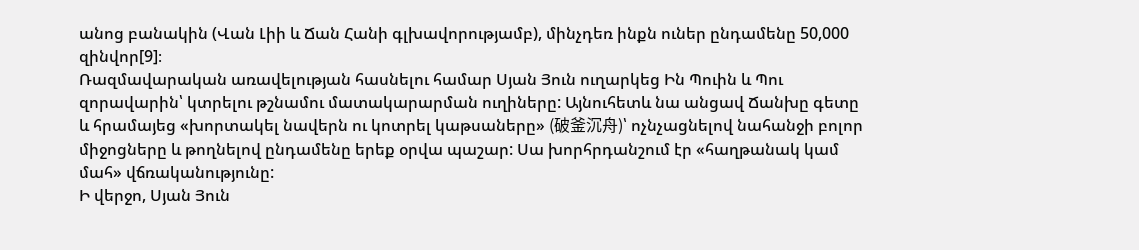անոց բանակին (Վան Լիի և Ճան Հանի գլխավորությամբ), մինչդեռ ինքն ուներ ընդամենը 50,000 զինվոր[9]։
Ռազմավարական առավելության հասնելու համար Սյան Յուն ուղարկեց Ին Պուին և Պու զորավարին՝ կտրելու թշնամու մատակարարման ուղիները: Այնուհետև նա անցավ Ճանխը գետը և հրամայեց «խորտակել նավերն ու կոտրել կաթսաները» (破釜沉舟)՝ ոչնչացնելով նահանջի բոլոր միջոցները և թողնելով ընդամենը երեք օրվա պաշար: Սա խորհրդանշում էր «հաղթանակ կամ մահ» վճռականությունը:
Ի վերջո, Սյան Յուն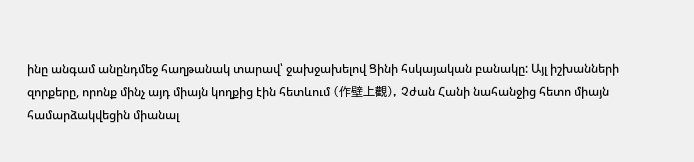ինը անգամ անընդմեջ հաղթանակ տարավ՝ ջախջախելով Ցինի հսկայական բանակը: Այլ իշխանների զորքերը, որոնք մինչ այդ միայն կողքից էին հետևում (作壁上觀), Չժան Հանի նահանջից հետո միայն համարձակվեցին միանալ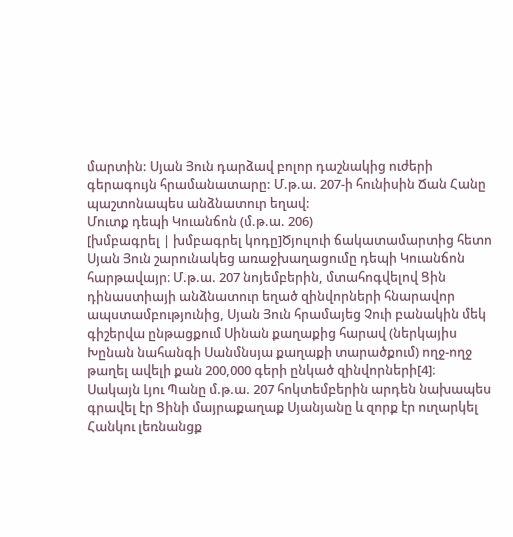մարտին: Սյան Յուն դարձավ բոլոր դաշնակից ուժերի գերագույն հրամանատարը: Մ.թ.ա. 207-ի հունիսին Ճան Հանը պաշտոնապես անձնատուր եղավ:
Մուտք դեպի Կուանճոն (մ.թ.ա. 206)
[խմբագրել | խմբագրել կոդը]Ծյուլուի ճակատամարտից հետո Սյան Յուն շարունակեց առաջխաղացումը դեպի Կուանճոն հարթավայր։ Մ.թ.ա. 207 նոյեմբերին, մտահոգվելով Ցին դինաստիայի անձնատուր եղած զինվորների հնարավոր ապստամբությունից, Սյան Յուն հրամայեց Չուի բանակին մեկ գիշերվա ընթացքում Սինան քաղաքից հարավ (ներկայիս Խընան նահանգի Սանմնսյա քաղաքի տարածքում) ողջ-ողջ թաղել ավելի քան 200,000 գերի ընկած զինվորների[4]։
Սակայն Լյու Պանը մ.թ.ա. 207 հոկտեմբերին արդեն նախապես գրավել էր Ցինի մայրաքաղաք Սյանյանը և զորք էր ուղարկել Հանկու լեռնանցք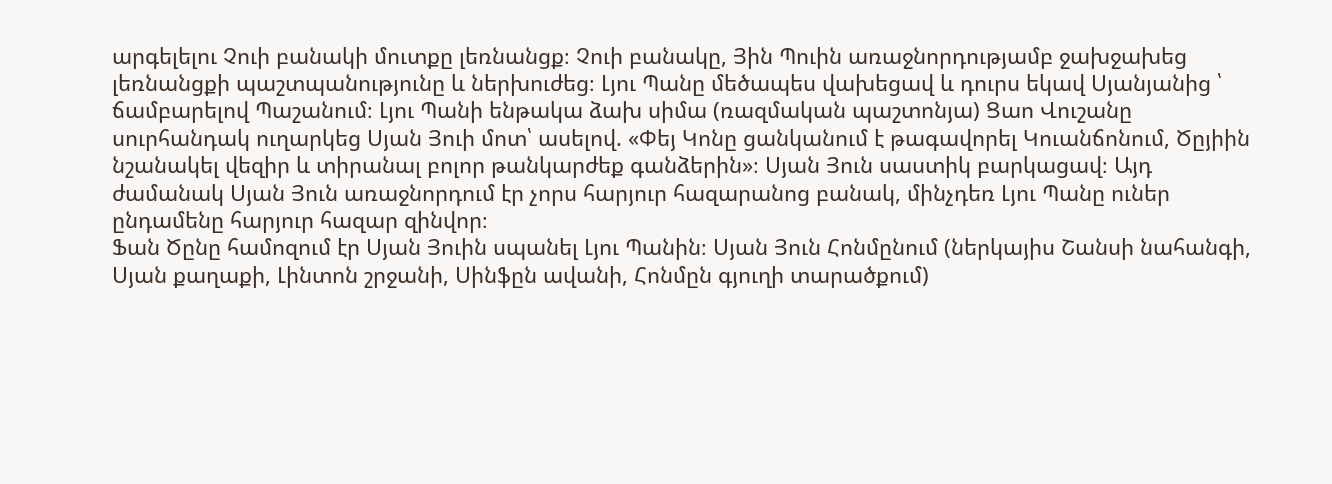արգելելու Չուի բանակի մուտքը լեռնանցք։ Չուի բանակը, Յին Պուին առաջնորդությամբ ջախջախեց լեռնանցքի պաշտպանությունը և ներխուժեց։ Լյու Պանը մեծապես վախեցավ և դուրս եկավ Սյանյանից ՝ ճամբարելով Պաշանում։ Լյու Պանի ենթակա ձախ սիմա (ռազմական պաշտոնյա) Ցաո Վուշանը սուրհանդակ ուղարկեց Սյան Յուի մոտ՝ ասելով. «Փեյ Կոնը ցանկանում է թագավորել Կուանճոնում, Ծըյիին նշանակել վեզիր և տիրանալ բոլոր թանկարժեք գանձերին»։ Սյան Յուն սաստիկ բարկացավ։ Այդ ժամանակ Սյան Յուն առաջնորդում էր չորս հարյուր հազարանոց բանակ, մինչդեռ Լյու Պանը ուներ ընդամենը հարյուր հազար զինվոր։
Ֆան Ծընը համոզում էր Սյան Յուին սպանել Լյու Պանին։ Սյան Յուն Հոնմընում (ներկայիս Շանսի նահանգի, Սյան քաղաքի, Լինտոն շրջանի, Սինֆըն ավանի, Հոնմըն գյուղի տարածքում)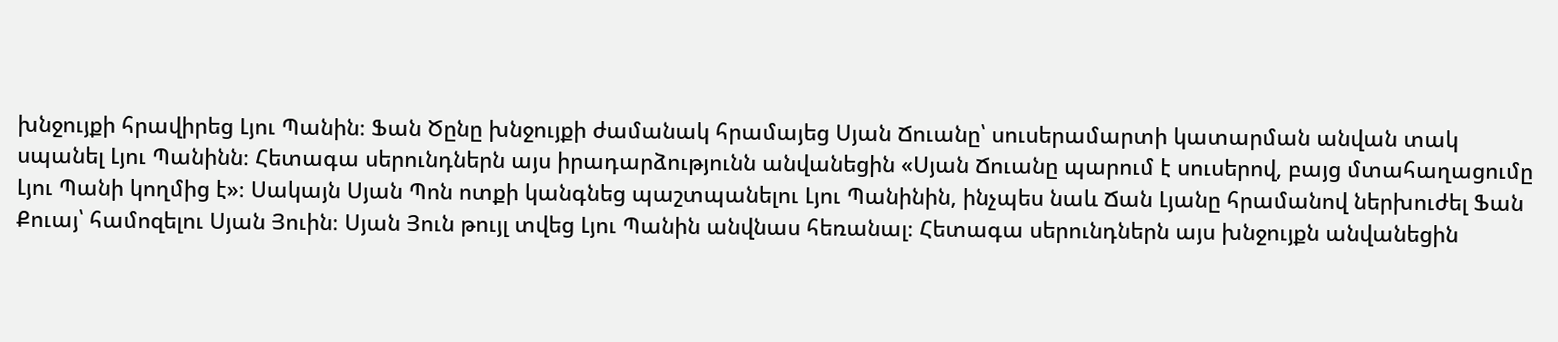խնջույքի հրավիրեց Լյու Պանին։ Ֆան Ծընը խնջույքի ժամանակ հրամայեց Սյան Ճուանը՝ սուսերամարտի կատարման անվան տակ սպանել Լյու Պանինն։ Հետագա սերունդներն այս իրադարձությունն անվանեցին «Սյան Ճուանը պարում է սուսերով, բայց մտահաղացումը Լյու Պանի կողմից է»։ Սակայն Սյան Պոն ոտքի կանգնեց պաշտպանելու Լյու Պանինին, ինչպես նաև Ճան Լյանը հրամանով ներխուժել Ֆան Քուայ՝ համոզելու Սյան Յուին։ Սյան Յուն թույլ տվեց Լյու Պանին անվնաս հեռանալ։ Հետագա սերունդներն այս խնջույքն անվանեցին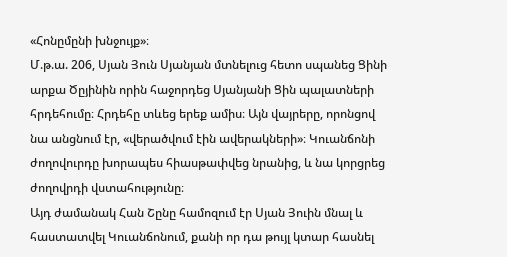«Հոնըմընի խնջույք»։
Մ.թ.ա. 206, Սյան Յուն Սյանյան մտնելուց հետո սպանեց Ցինի արքա Ծըյինին որին հաջորդեց Սյանյանի Ցին պալատների հրդեհումը։ Հրդեհը տևեց երեք ամիս։ Այն վայրերը, որոնցով նա անցնում էր, «վերածվում էին ավերակների»։ Կուանճոնի ժողովուրդը խորապես հիասթափվեց նրանից, և նա կորցրեց ժողովրդի վստահությունը։
Այդ ժամանակ Հան Շընը համոզում էր Սյան Յուին մնալ և հաստատվել Կուանճոնում, քանի որ դա թույլ կտար հասնել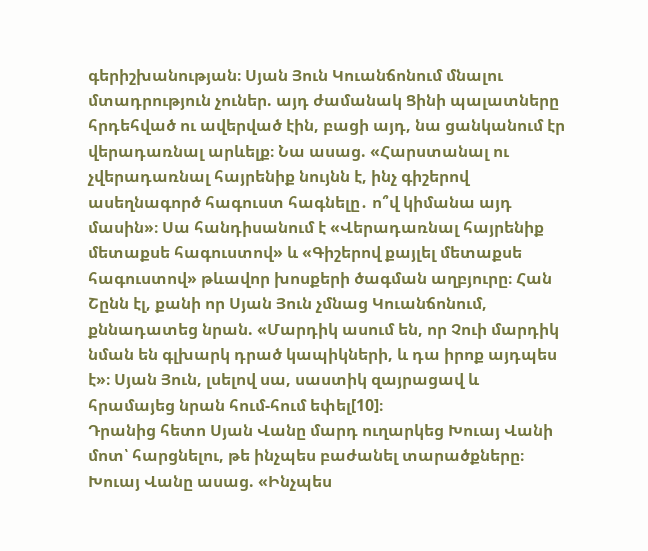գերիշխանության։ Սյան Յուն Կուանճոնում մնալու մտադրություն չուներ. այդ ժամանակ Ցինի պալատները հրդեհված ու ավերված էին, բացի այդ, նա ցանկանում էր վերադառնալ արևելք։ Նա ասաց. «Հարստանալ ու չվերադառնալ հայրենիք նույնն է, ինչ գիշերով ասեղնագործ հագուստ հագնելը․ ո՞վ կիմանա այդ մասին»։ Սա հանդիսանում է «Վերադառնալ հայրենիք մետաքսե հագուստով» և «Գիշերով քայլել մետաքսե հագուստով» թևավոր խոսքերի ծագման աղբյուրը։ Հան Շընն էլ, քանի որ Սյան Յուն չմնաց Կուանճոնում, քննադատեց նրան. «Մարդիկ ասում են, որ Չուի մարդիկ նման են գլխարկ դրած կապիկների, և դա իրոք այդպես է»։ Սյան Յուն, լսելով սա, սաստիկ զայրացավ և հրամայեց նրան հում-հում եփել[10]։
Դրանից հետո Սյան Վանը մարդ ուղարկեց Խուայ Վանի մոտ՝ հարցնելու, թե ինչպես բաժանել տարածքները։ Խուայ Վանը ասաց. «Ինչպես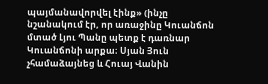պայմանավորվել էինք» (ինչը նշանակում էր, որ առաջինը Կուանճոն մտած Լյու Պանը պետք է դառնար Կուանճոնի արքա։ Սյան Յուն չհամաձայնեց և Հուայ Վանին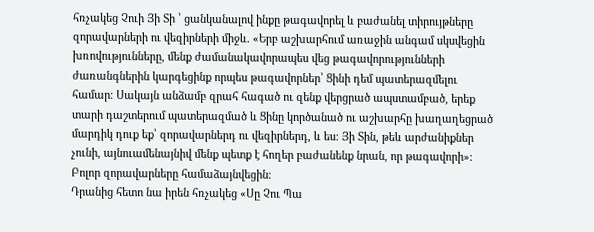հռչակեց Չուի Յի Տի ՝ ցանկանալով ինքը թագավորել և բաժանել տիրույթները զորավարների ու վեզիրների միջև. «Երբ աշխարհում առաջին անգամ սկսվեցին խռովությունները, մենք ժամանակավորապես վեց թագավորությունների ժառանգներին կարգեցինք որպես թագավորներ՝ Ցինի դեմ պատերազմելու համար։ Սակայն անձամբ զրահ հագած ու զենք վերցրած ապստամբած, երեք տարի դաշտերում պատերազմած և Ցինը կործանած ու աշխարհը խաղաղեցրած մարդիկ դուք եք՝ զորավարներդ ու վեզիրներդ, և ես։ Յի Տին, թեև արժանիքներ չունի, այնուամենայնիվ մենք պետք է հողեր բաժանենք նրան, որ թագավորի»։ Բոլոր զորավարները համաձայնվեցին։
Դրանից հետո նա իրեն հռչակեց «Սը Չու Պա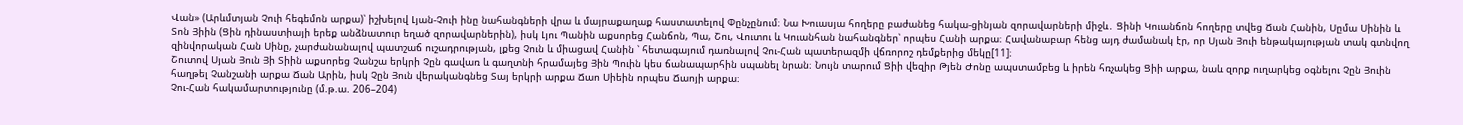Վան» (Արևմտյան Չուի հեգեմոն արքա)՝ իշխելով Լյան-Չուի ինը նահանգների վրա և մայրաքաղաք հաստատելով Փընչընում։ Նա Խուասյա հողերը բաժանեց հակա-ցինյան զորավարների միջև․ Ցինի Կուանճոն հողերը տվեց Ճան Հանին, Սըմա Սինին և Տոն Յիին (Ցին դինաստիայի երեք անձնատուր եղած զորավարներին), իսկ Լյու Պանին աքսորեց Հանճոն, Պա, Շու, Վուտու և Կուանհան նահանգներ՝ որպես Հանի արքա։ Հավանաբար հենց այդ ժամանակ էր, որ Սյան Յուի ենթակայության տակ գտնվող զինվորական Հան Սինը, չարժանանալով պատշաճ ուշադրության, լքեց Չուն և միացավ Հանին ՝ հետագայում դառնալով Չու-Հան պատերազմի վճռորոշ դեմքերից մեկը[11]։
Շուտով Սյան Յուն Յի Տիին աքսորեց Չանշա երկրի Չըն գավառ և գաղտնի հրամայեց Յին Պուին կես ճանապարհին սպանել նրան։ Նույն տարում Ցիի վեզիր Թյեն Ժոնը ապստամբեց և իրեն հռչակեց Ցիի արքա, նաև զորք ուղարկեց օգնելու Չըն Յուին հաղթել Չանշանի արքա Ճան Արին, իսկ Չըն Յուն վերականգնեց Տայ երկրի արքա Ճաո Սիեին որպես Ճաոյի արքա։
Չու-Հան հակամարտությունը (մ.թ.ա. 206–204)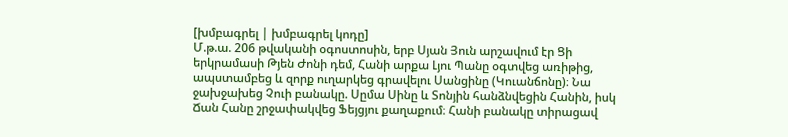[խմբագրել | խմբագրել կոդը]
Մ.թ.ա. 206 թվականի օգոստոսին, երբ Սյան Յուն արշավում էր Ցի երկրամասի Թյեն Ժոնի դեմ, Հանի արքա Լյու Պանը օգտվեց առիթից, ապստամբեց և զորք ուղարկեց գրավելու Սանցինը (Կուանճոնը)։ Նա ջախջախեց Չուի բանակը. Սըմա Սինը և Տոնյին հանձնվեցին Հանին, իսկ Ճան Հանը շրջափակվեց Ֆեյցյու քաղաքում։ Հանի բանակը տիրացավ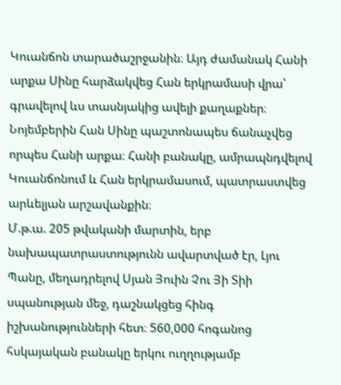Կուանճոն տարածաշրջանին։ Այդ ժամանակ Հանի արքա Սինը հարձակվեց Հան երկրամասի վրա՝ գրավելով ևս տասնյակից ավելի քաղաքներ։ Նոյեմբերին Հան Սինը պաշտոնապես ճանաչվեց որպես Հանի արքա։ Հանի բանակը, ամրապնդվելով Կուանճոնում և Հան երկրամասում, պատրաստվեց արևելյան արշավանքին։
Մ.թ.ա. 205 թվականի մարտին, երբ նախապատրաստությունն ավարտված էր, Լյու Պանը, մեղադրելով Սյան Յուին Չու Յի Տիի սպանության մեջ, դաշնակցեց հինգ իշխանությունների հետ։ 560,000 հոգանոց հսկայական բանակը երկու ուղղությամբ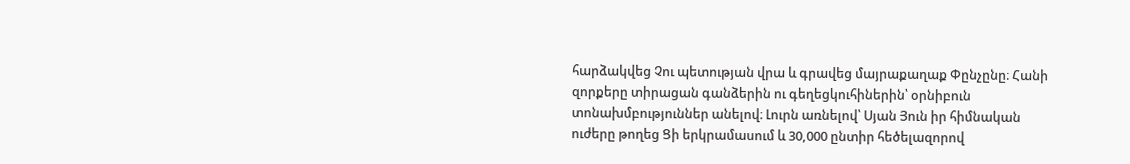հարձակվեց Չու պետության վրա և գրավեց մայրաքաղաք Փընչընը։ Հանի զորքերը տիրացան գանձերին ու գեղեցկուհիներին՝ օրնիբուն տոնախմբություններ անելով։ Լուրն առնելով՝ Սյան Յուն իր հիմնական ուժերը թողեց Ցի երկրամասում և 30,000 ընտիր հեծելազորով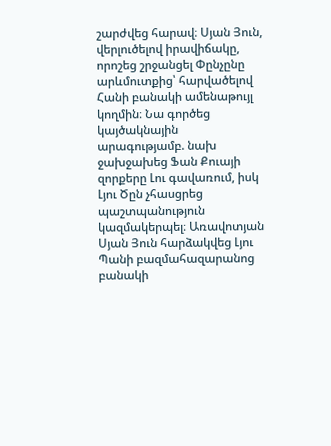շարժվեց հարավ։ Սյան Յուն, վերլուծելով իրավիճակը, որոշեց շրջանցել Փընչընը արևմուտքից՝ հարվածելով Հանի բանակի ամենաթույլ կողմին։ Նա գործեց կայծակնային արագությամբ. նախ ջախջախեց Ֆան Քուայի զորքերը Լու գավառում, իսկ Լյու Ծըն չհասցրեց պաշտպանություն կազմակերպել։ Առավոտյան Սյան Յուն հարձակվեց Լյու Պանի բազմահազարանոց բանակի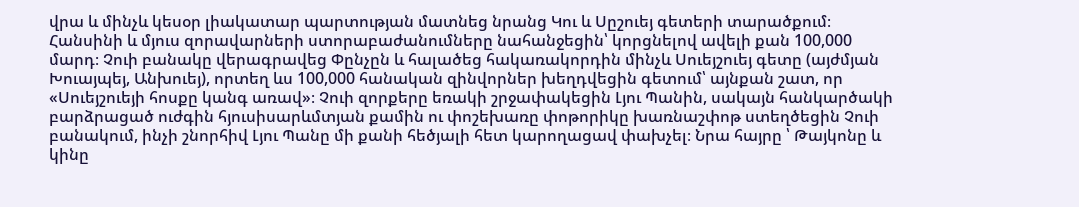վրա և մինչև կեսօր լիակատար պարտության մատնեց նրանց Կու և Սըշուեյ գետերի տարածքում։ Հանսինի և մյուս զորավարների ստորաբաժանումները նահանջեցին՝ կորցնելով ավելի քան 100,000 մարդ։ Չուի բանակը վերագրավեց Փընչըն և հալածեց հակառակորդին մինչև Սուեյշուեյ գետը (այժմյան Խուայպեյ, Անխուեյ), որտեղ ևս 100,000 հանական զինվորներ խեղդվեցին գետում՝ այնքան շատ, որ «Սուեյշուեյի հոսքը կանգ առավ»։ Չուի զորքերը եռակի շրջափակեցին Լյու Պանին, սակայն հանկարծակի բարձրացած ուժգին հյուսիսարևմտյան քամին ու փոշեխառը փոթորիկը խառնաշփոթ ստեղծեցին Չուի բանակում, ինչի շնորհիվ Լյու Պանը մի քանի հեծյալի հետ կարողացավ փախչել։ Նրա հայրը ՝ Թայկոնը և կինը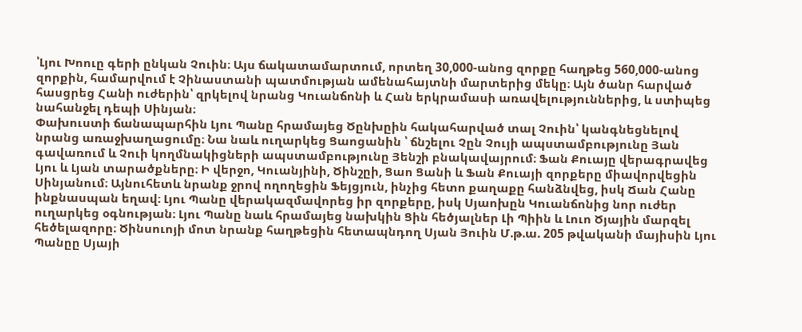՝Լյու Խոուը գերի ընկան Չուին։ Այս ճակատամարտում, որտեղ 30,000-անոց զորքը հաղթեց 560,000-անոց զորքին, համարվում է Չինաստանի պատմության ամենահայտնի մարտերից մեկը։ Այն ծանր հարված հասցրեց Հանի ուժերին՝ զրկելով նրանց Կուանճոնի և Հան երկրամասի առավելություններից, և ստիպեց նահանջել դեպի Սինյան։
Փախուստի ճանապարհին Լյու Պանը հրամայեց Ծընխըին հակահարված տալ Չուին՝ կանգնեցնելով նրանց առաջխաղացումը։ Նա նաև ուղարկեց Ցաոցանին ՝ ճնշելու Չըն Չույի ապստամբությունը Յան գավառում և Չուի կողմնակիցների ապստամբությունը Յենշի բնակավայրում։ Ֆան Քուայը վերագրավեց Լյու և Լյան տարածքները։ Ի վերջո, Կուանյինի, Ծինշըի, Ցաո Ցանի և Ֆան Քուայի զորքերը միավորվեցին Սինյանում։ Այնուհետև նրանք ջրով ողողեցին Ֆեյցյուն, ինչից հետո քաղաքը հանձնվեց, իսկ Ճան Հանը ինքնասպան եղավ։ Լյու Պանը վերակազմավորեց իր զորքերը, իսկ Սյաոխըն Կուանճոնից նոր ուժեր ուղարկեց օգնության։ Լյու Պանը նաև հրամայեց նախկին Ցին հեծյալներ Լի Պիին և Լուո Ծյային մարզել հեծելազորը։ Ծինսուոյի մոտ նրանք հաղթեցին հետապնդող Սյան Յուին Մ.թ.ա. 205 թվականի մայիսին Լյու Պանըը Սյայի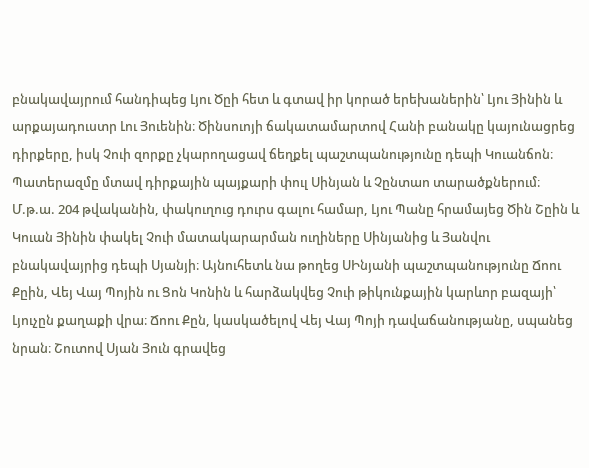բնակավայրում հանդիպեց Լյու Ծըի հետ և գտավ իր կորած երեխաներին՝ Լյու Յինին և արքայադուստր Լու Յուենին։ Ծինսուոյի ճակատամարտով Հանի բանակը կայունացրեց դիրքերը, իսկ Չուի զորքը չկարողացավ ճեղքել պաշտպանությունը դեպի Կուանճոն։ Պատերազմը մտավ դիրքային պայքարի փուլ Սինյան և Չընտաո տարածքներում։
Մ.թ.ա. 204 թվականին, փակուղուց դուրս գալու համար, Լյու Պանը հրամայեց Ծին Շըին և Կուան Յինին փակել Չուի մատակարարման ուղիները Սինյանից և Յանվու բնակավայրից դեպի Սյանյի։ Այնուհետև նա թողեց ՍԻնյանի պաշտպանությունը Ճոու Քըին, Վեյ Վայ Պոյին ու Ցոն Կոնին և հարձակվեց Չուի թիկունքային կարևոր բազայի՝ Լյուչըն քաղաքի վրա։ Ճոու Քըն, կասկածելով Վեյ Վայ Պոյի դավաճանությանը, սպանեց նրան։ Շուտով Սյան Յուն գրավեց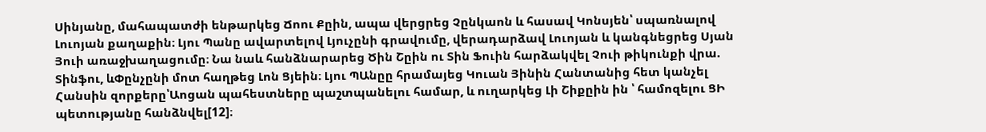Սինյանը, մահապատժի ենթարկեց Ճոու Քըին, ապա վերցրեց Չընկաոն և հասավ Կոնսյեն՝ սպառնալով Լուոյան քաղաքին։ Լյու Պանը ավարտելով Լյուչընի գրավումը, վերադարձավ Լուոյան և կանգնեցրեց Սյան Յուի առաջխաղացումը։ Նա նաև հանձնարարեց Ծին Շըին ու Տին Ֆուին հարձակվել Չուի թիկունքի վրա. Տինֆու, ևՓընչընի մոտ հաղթեց Լոն Ցյեին։ Լյու ՊԱնըը հրամայեց Կուան Յինին Հանտանից հետ կանչել Հանսին զորքերը՝Աոցան պահեստները պաշտպանելու համար, և ուղարկեց Լի Շիքըին ին ՝ համոզելու ՑԻ պետությանը հանձնվել[12]։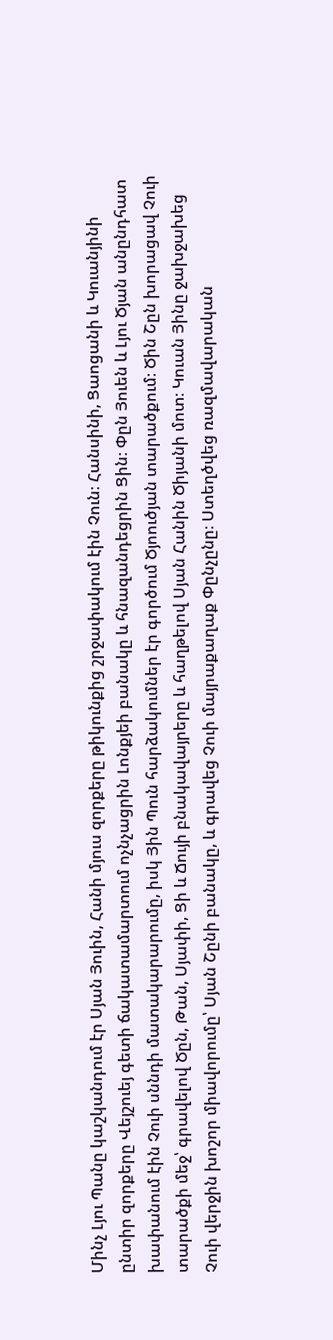Մինչ Լյու Պանը կաշկանդում էր Սյան Յուին, Հանի մյուս զորքերը թիկունքից շրջափակում էին Չուն։ Հանսինի, Ցաոցանի և Կուանյինի ընտիր զորքերը Վեյշուեյ գետի ճակատամարտում ոչնչացրին Լոնքյեի բանակը և հնազանդեցրին Ցին։ Փըն Յուեն և Լյու Ծյան անընդհատ խափանում էին Չուի սննդի մատակարարումը, իսկ Յին Պուն հարձակումներ էր գործում Ծյոուծյան տարածքում։ Ծին Շըն խորացավ Չուի տարածքի մեջ՝ գրավելով Ծըն, Թան, Սյափի, Ցի և Ճույի բնակավայրերը և հաղթելով Սյան Հանին Ծիյանի մոտ։ Կուան Յինը ջախջախեց Չուի վերջին խոշոր միավորումը՝ Սյան Շընի բանակը, և գրավեց Չուի մայրաքաղաք Փընչընը։ Ստեղծվեց ռազմավարական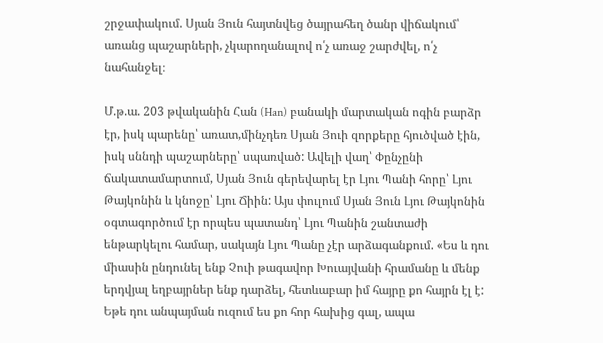շրջափակում. Սյան Յուն հայտնվեց ծայրահեղ ծանր վիճակում՝ առանց պաշարների, չկարողանալով ո՛չ առաջ շարժվել, ո՛չ նահանջել։

Մ.թ.ա. 203 թվականին Հան (Han) բանակի մարտական ոգին բարձր էր, իսկ պարենը՝ առատ,մինչդեռ Սյան Յուի զորքերը հյուծված էին, իսկ սննդի պաշարները՝ սպառված: Ավելի վաղ՝ Փընչընի ճակատամարտում, Սյան Յուն գերեվարել էր Լյու Պանի հորը՝ Լյու Թայկոնին և կնոջը՝ Լյու Ճիին: Այս փուլում Սյան Յուն Լյու Թայկոնին օգտագործում էր որպես պատանդ՝ Լյու Պանին շանտաժի ենթարկելու համար, սակայն Լյու Պանը չէր արձագանքում. «Ես և դու միասին ընդունել ենք Չուի թագավոր Խուայվանի հրամանը և մենք երդվյալ եղբայրներ ենք դարձել, հետևաբար իմ հայրը քո հայրն էլ է: Եթե դու անպայման ուզում ես քո հոր հախից գալ, ապա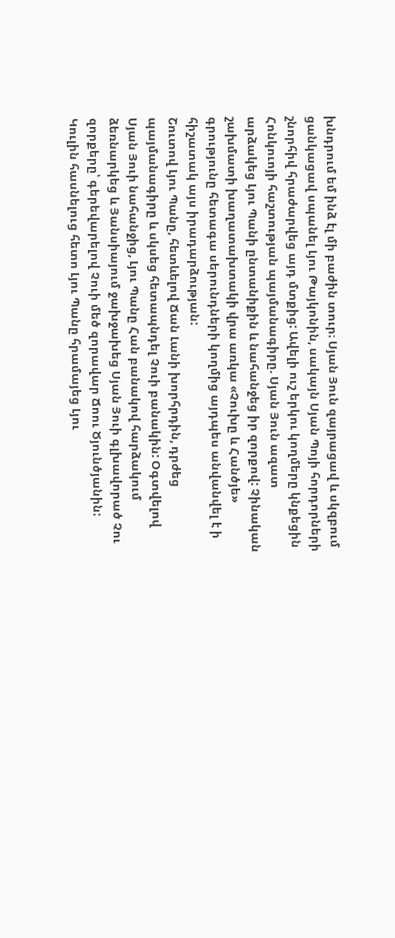խնդրում եմ ինձ էլ մի բաժին տուր։ Սյան Յուն զայրացավ և սկզբում ցանկացավ սպանել Լյու Թայկոնին, սակայն Սյան Պոյի հորդորների շնորհիվ հրաժարվեց այդ մտքից: Ավելի ուշ երկու կողմերը կնքեցին Հոնկուոյի հաշտության պայմանագիրը. Սյան Յուն ազատ արձակեց Լյու Պանի ընտանիքին և նահանջեց իր զորքով: Չինական շախմատի խաղատախտակի վրա առկա «Չուխը և Հանծյե» գրությունը հետագա սերունդների կողմից այդպես անվանվել է ի հիշատակ այս իրադարձության:
Շուտով Լյու Պանը, հետևելով Ճան Լանի խորհրդին, դրժեց պայմանագիրը և սկսեց հետապնդել Չուի բանակին: Օգտվելով Սյան Յուի նահանջից, Լյու Պանը Հան բանակով հարձակում ձեռնարկեց և Յանսիայում ջախջախեց Սյան Յուի գլխավորած Չու զորքերը՝ գերեվարելով Չուի մեծ զորավար Ճոու Ծյունծյանին: Կուլին հասնելուց հետո Լյու Պանը հրամայեց Լյու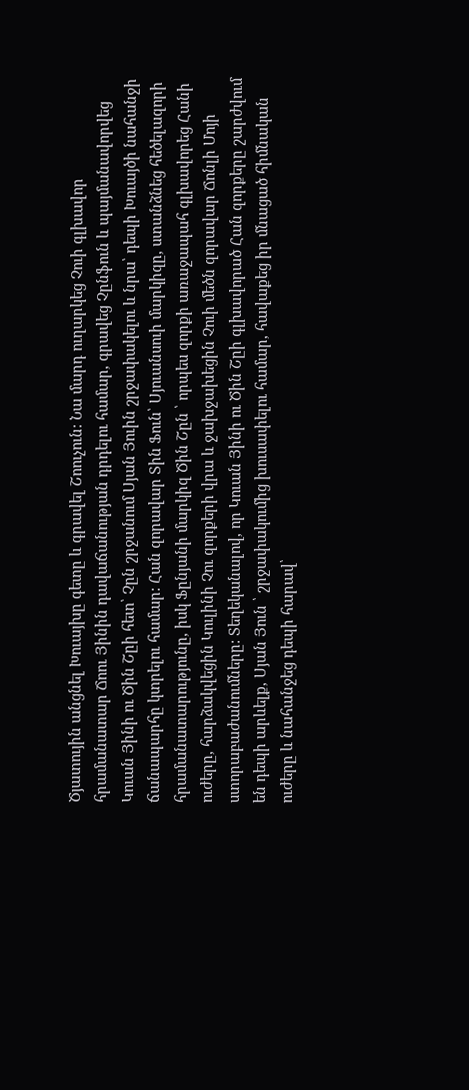Ծյատույին անցնել Խուայխը գետը և գրավել Շոուչուն: Նա մարդ ուղարկեց Չուի գլխավոր հրամանատար Ճոու Յինին դավաճանության դրդելու համար, գրավեց Չընֆուն և պայմանավորվեց Կուան Յինի ու Ծին Շըի հետ՝ Չըն շրջանում Սյան Յուին շրջափակելու և նրա՝ դեպի Խուայծի նահանջի ճանապարհը կտրելու համար: Հան զորավար Տին Ֆուն՝ Սյուանսուի մարկիզը, ստանձնեց հեծելազորի հրամանատարությունը, իսկ Ֆընյանի մարկիզ Ծին Շըն ՝ որպես զորքի առաջապահ գլխավորեց Հանի ուժերը, հարձակվեցին Կուլինի Չու զորքերի վրա և ջախջախեցին Չուի մեծն զորավար Ճոնլի Մոյի ստորաբաժանումները: Տեղեկանալով, որ Կուան Յինի ու Ծին Շըի գլխավորած Հան զորքերը շարժվում են դեպի արևելք, Սյան Յուն ՝ շրջափակումից խուսափելու համար, հավաքեց իր մնացած հիմնական ուժերը և նահանջեց դեպի հարավ՝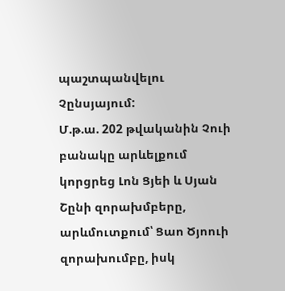պաշտպանվելու Չընսյայում:
Մ.թ.ա. 202 թվականին Չուի բանակը արևելքում կորցրեց Լոն Ցյեի և Սյան Շընի զորախմբերը, արևմուտքում՝ Ցաո Ծյոուի զորախումբը, իսկ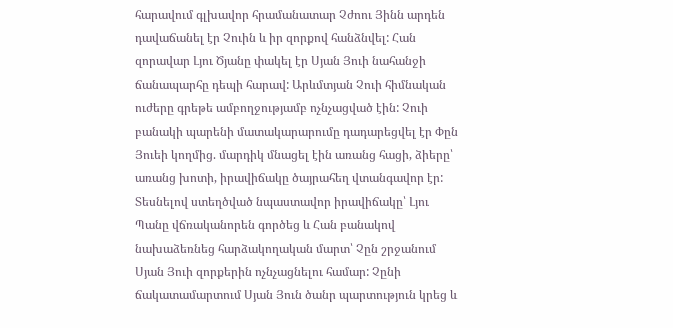հարավում գլխավոր հրամանատար Չժոու Յինն արդեն դավաճանել էր Չուին և իր զորքով հանձնվել: Հան զորավար Լյու Ծյանը փակել էր Սյան Յուի նահանջի ճանապարհը դեպի հարավ: Արևմտյան Չուի հիմնական ուժերը գրեթե ամբողջությամբ ոչնչացված էին: Չուի բանակի պարենի մատակարարումը դադարեցվել էր Փըն Յուեի կողմից. մարդիկ մնացել էին առանց հացի, ձիերը՝ առանց խոտի, իրավիճակը ծայրահեղ վտանգավոր էր:
Տեսնելով ստեղծված նպաստավոր իրավիճակը՝ Լյու Պանը վճռականորեն գործեց և Հան բանակով նախաձեռնեց հարձակողական մարտ՝ Չըն շրջանում Սյան Յուի զորքերին ոչնչացնելու համար: Չընի ճակատամարտում Սյան Յուն ծանր պարտություն կրեց և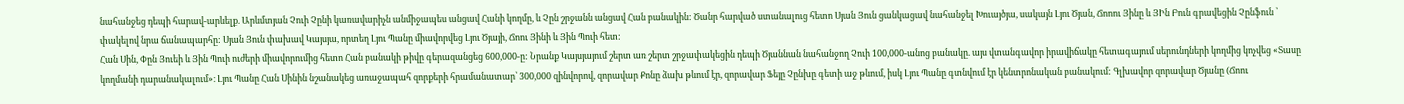նահանջեց դեպի հարավ-արևելք. Արևմտյան Չուի Չընի կառավարիչն անմիջապես անցավ Հանի կողմը, և Չըն շրջանն անցավ Հան բանակին: Ծանր հարված ստանալուց հետո Սյան Յուն ցանկացավ նահանջել Խուայծյա, սակայն Լյու Ծյան, Ճոոու Յինը և ՅԻն Բուն գրավեցին Չընֆուն ՝ փակելով նրա ճանապարհը: Սյան Յուն փախավ Կայսյա, որտեղ Լյու Պանը միավորվեց Լյու Ծյայի, Ճոու Յինի և Յին Պուի հետ:
Հան Սին, Փըն Յուեի և Յին Պուի ուժերի միավորումից հետո Հան բանակի թիվը գերազանցեց 600,000-ը: Նրանք Կայսյայում շերտ առ շերտ շրջափակեցին դեպի Ծյաննան նահանջող Չուի 100,000-անոց բանակը. այս վտանգավոր իրավիճակը հետագայում սերունդների կողմից կոչվեց «Տասը կողմանի դարանակալում»։ Լյու Պանը Հան Սինին նշանակեց առաջապահ զորքերի հրամանատար՝ 300,000 զինվորով, զորավար Քոնը ձախ թևում էր, զորավար Ֆեյը Չընխը գետի աջ թևում, իսկ Լյու Պանը գտնվում էր կենտրոնական բանակում: Գլխավոր զորավար Ծյանը (Ճոու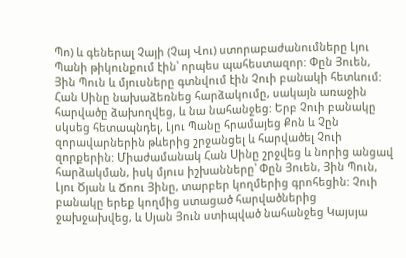Պո) և գեներալ Չայի (Չայ Վու) ստորաբաժանումները Լյու Պանի թիկունքում էին՝ որպես պահեստազոր: Փըն Յուեն, Յին Պուն և մյուսները գտնվում էին Չուի բանակի հետևում: Հան Սինը նախաձեռնեց հարձակումը, սակայն առաջին հարվածը ձախողվեց, և նա նահանջեց: Երբ Չուի բանակը սկսեց հետապնդել, Լյու Պանը հրամայեց Քոն և Չըն զորավարներին թևերից շրջանցել և հարվածել Չուի զորքերին: Միաժամանակ Հան Սինը շրջվեց և նորից անցավ հարձակման, իսկ մյուս իշխանները՝ Փըն Յուեն, Յին Պուն, Լյու Ծյան և Ճոու Յինը, տարբեր կողմերից գրոհեցին: Չուի բանակը երեք կողմից ստացած հարվածներից ջախջախվեց, և Սյան Յուն ստիպված նահանջեց Կայսյա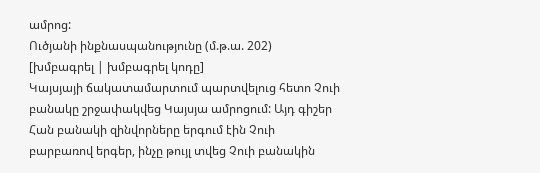ամրոց:
Ուծյանի ինքնասպանությունը (մ.թ.ա. 202)
[խմբագրել | խմբագրել կոդը]
Կայսյայի ճակատամարտում պարտվելուց հետո Չուի բանակը շրջափակվեց Կայսյա ամրոցում: Այդ գիշեր Հան բանակի զինվորները երգում էին Չուի բարբառով երգեր, ինչը թույլ տվեց Չուի բանակին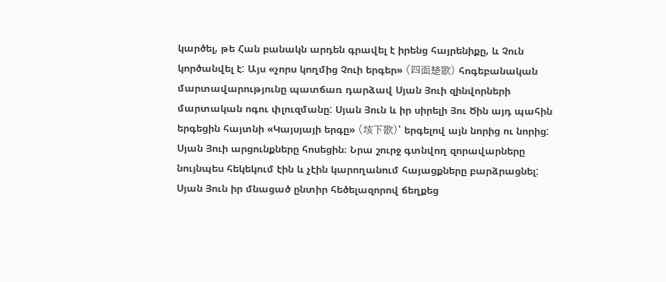կարծել, թե Հան բանակն արդեն գրավել է իրենց հայրենիքը, և Չուն կործանվել է: Այս «չորս կողմից Չուի երգեր» (四面楚歌) հոգեբանական մարտավարությունը պատճառ դարձավ Սյան Յուի զինվորների մարտական ոգու փլուզմանը: Սյան Յուն և իր սիրելի Յու Ծին այդ պահին երգեցին հայտնի «Կայսյայի երգը» (垓下歌)՝ երգելով այն նորից ու նորից: Սյան Յուի արցունքները հոսեցին։ Նրա շուրջ գտնվող զորավարները նույնպես հեկեկում էին և չէին կարողանում հայացքները բարձրացնել: Սյան Յուն իր մնացած ընտիր հեծելազորով ճեղքեց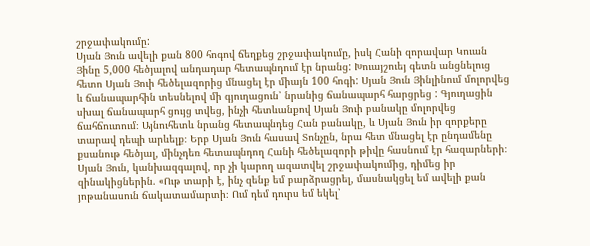շրջափակումը:
Սյան Յուն ավելի քան 800 հոգով ճեղքեց շրջափակումը, իսկ Հանի զորավար Կուան Յինը 5,000 հեծյալով անդադար հետապնդում էր նրանց: Խուայշուեյ գետն անցնելուց հետո Սյան Յուի հեծելազորից մնացել էր միայն 100 հոգի: Սյան Յուն Յինլինում մոլորվեց և ճանապարհին տեսնելով մի գյուղացուն՝ նրանից ճանապարհ հարցրեց : Գյուղացին սխալ ճանապարհ ցույց տվեց, ինչի հետևանքով Սյան Յուի բանակը մոլորվեց ճահճուտում։ Այնուհետև նրանց հետապնդեց Հան բանակը, և Սյան Յուն իր զորքերը տարավ դեպի արևելք։ Երբ Սյան Յուն հասավ Տոնչըն, նրա հետ մնացել էր ընդամենը քսանութ հեծյալ, մինչդեռ հետապնդող Հանի հեծելազորի թիվը հասնում էր հազարների։ Սյան Յուն, կանխազգալով, որ չի կարող ազատվել շրջափակումից, դիմեց իր զինակիցներին. «Ութ տարի է, ինչ զենք եմ բարձրացրել, մասնակցել եմ ավելի քան յոթանասուն ճակատամարտի։ Ում դեմ դուրս եմ եկել՝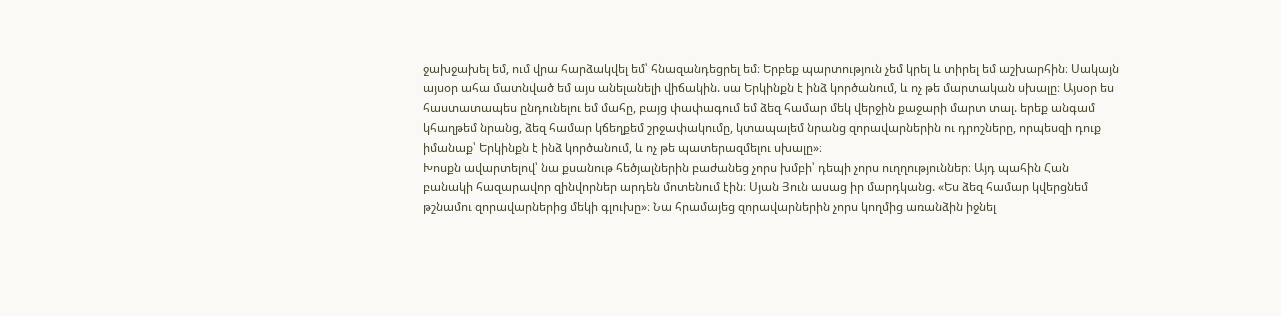ջախջախել եմ, ում վրա հարձակվել եմ՝ հնազանդեցրել եմ։ Երբեք պարտություն չեմ կրել և տիրել եմ աշխարհին։ Սակայն այսօր ահա մատնված եմ այս անելանելի վիճակին. սա Երկինքն է ինձ կործանում, և ոչ թե մարտական սխալը։ Այսօր ես հաստատապես ընդունելու եմ մահը, բայց փափագում եմ ձեզ համար մեկ վերջին քաջարի մարտ տալ. երեք անգամ կհաղթեմ նրանց, ձեզ համար կճեղքեմ շրջափակումը, կտապալեմ նրանց զորավարներին ու դրոշները, որպեսզի դուք իմանաք՝ Երկինքն է ինձ կործանում, և ոչ թե պատերազմելու սխալը»։
Խոսքն ավարտելով՝ նա քսանութ հեծյալներին բաժանեց չորս խմբի՝ դեպի չորս ուղղություններ։ Այդ պահին Հան բանակի հազարավոր զինվորներ արդեն մոտենում էին։ Սյան Յուն ասաց իր մարդկանց. «Ես ձեզ համար կվերցնեմ թշնամու զորավարներից մեկի գլուխը»։ Նա հրամայեց զորավարներին չորս կողմից առանձին իջնել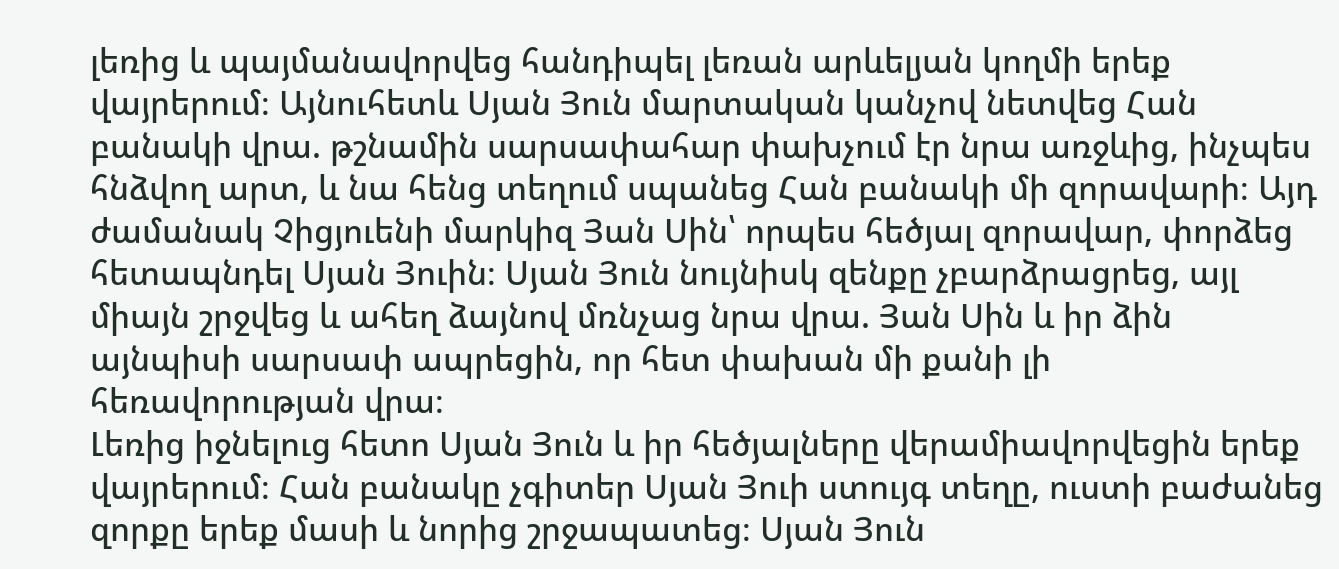լեռից և պայմանավորվեց հանդիպել լեռան արևելյան կողմի երեք վայրերում։ Այնուհետև Սյան Յուն մարտական կանչով նետվեց Հան բանակի վրա. թշնամին սարսափահար փախչում էր նրա առջևից, ինչպես հնձվող արտ, և նա հենց տեղում սպանեց Հան բանակի մի զորավարի։ Այդ ժամանակ Չիցյուենի մարկիզ Յան Սին՝ որպես հեծյալ զորավար, փորձեց հետապնդել Սյան Յուին։ Սյան Յուն նույնիսկ զենքը չբարձրացրեց, այլ միայն շրջվեց և ահեղ ձայնով մռնչաց նրա վրա. Յան Սին և իր ձին այնպիսի սարսափ ապրեցին, որ հետ փախան մի քանի լի հեռավորության վրա։
Լեռից իջնելուց հետո Սյան Յուն և իր հեծյալները վերամիավորվեցին երեք վայրերում։ Հան բանակը չգիտեր Սյան Յուի ստույգ տեղը, ուստի բաժանեց զորքը երեք մասի և նորից շրջապատեց։ Սյան Յուն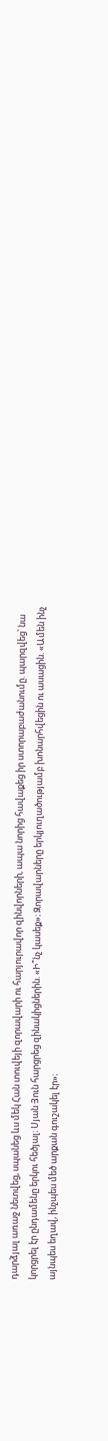դարձյալ առաջ նետվեց, սպանեց ևս մեկ Հան տուվեյի զորավարի ու հարյուրավոր զինվորների, ապա նորից հավաքեց իր ստորաբաժանումը. պարզվեց՝ նա կորցրել էր ընդամենը երկու հեծյալ։ Սյան Յուն հարցրեց զինակիցներին. «Ի՞նչ կասեք»։ Զորավարները երկյուղածությամբ խոնարհվեցին ու ասացին. «Ամեն ինչ այնպես եղավ, ինչպես մեծ արքան գուշակել էր»։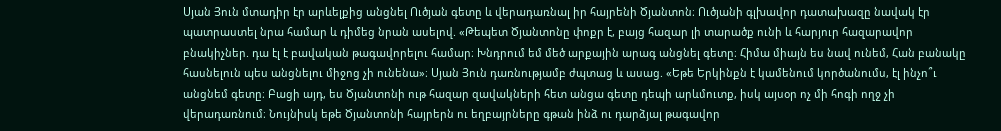Սյան Յուն մտադիր էր արևելքից անցնել Ուծյան գետը և վերադառնալ իր հայրենի Ծյանտոն։ Ուծյանի գլխավոր դատախազը նավակ էր պատրաստել նրա համար և դիմեց նրան ասելով. «Թեպետ Ծյանտոնը փոքր է, բայց հազար լի տարածք ունի և հարյուր հազարավոր բնակիչներ. դա էլ է բավական թագավորելու համար։ Խնդրում եմ մեծ արքային արագ անցնել գետը։ Հիմա միայն ես նավ ունեմ, Հան բանակը հասնելուն պես անցնելու միջոց չի ունենա»։ Սյան Յուն դառնությամբ ժպտաց և ասաց. «Եթե Երկինքն է կամենում կործանումս, էլ ինչո՞ւ անցնեմ գետը։ Բացի այդ, ես Ծյանտոնի ութ հազար զավակների հետ անցա գետը դեպի արևմուտք, իսկ այսօր ոչ մի հոգի ողջ չի վերադառնում։ Նույնիսկ եթե Ծյանտոնի հայրերն ու եղբայրները գթան ինձ ու դարձյալ թագավոր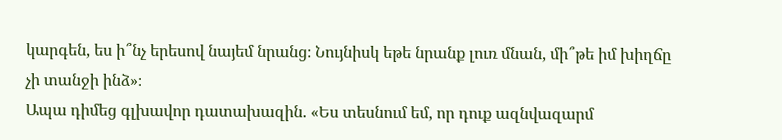կարգեն, ես ի՞նչ երեսով նայեմ նրանց։ Նույնիսկ եթե նրանք լուռ մնան, մի՞թե իմ խիղճը չի տանջի ինձ»։
Ապա դիմեց գլխավոր դատախազին. «Ես տեսնում եմ, որ դուք ազնվազարմ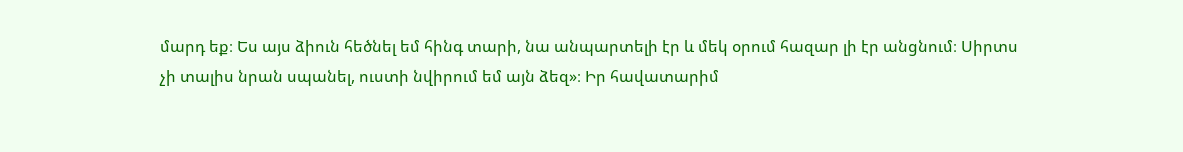մարդ եք։ Ես այս ձիուն հեծնել եմ հինգ տարի, նա անպարտելի էր և մեկ օրում հազար լի էր անցնում։ Սիրտս չի տալիս նրան սպանել, ուստի նվիրում եմ այն ձեզ»։ Իր հավատարիմ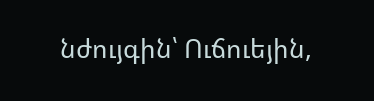նժույգին՝ Ուճուեյին,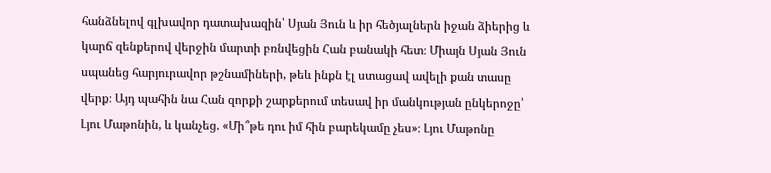հանձնելով գլխավոր դատախազին՝ Սյան Յուն և իր հեծյալներն իջան ձիերից և կարճ զենքերով վերջին մարտի բռնվեցին Հան բանակի հետ։ Միայն Սյան Յուն սպանեց հարյուրավոր թշնամիների, թեև ինքն էլ ստացավ ավելի քան տասը վերք։ Այդ պահին նա Հան զորքի շարքերում տեսավ իր մանկության ընկերոջը՝ Լյու Մաթոնին, և կանչեց. «Մի՞թե դու իմ հին բարեկամը չես»։ Լյու Մաթոնը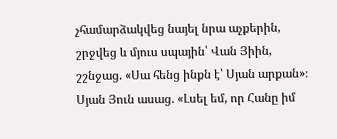չհամարձակվեց նայել նրա աչքերին, շրջվեց և մյուս սպային՝ Վան Յիին, շշնջաց. «Սա հենց ինքն է՝ Սյան արքան»։ Սյան Յուն ասաց. «Լսել եմ, որ Հանը իմ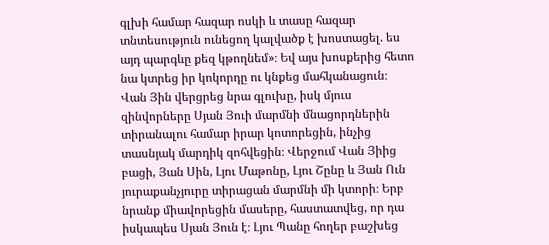գլխի համար հազար ոսկի և տասը հազար տնտեսություն ունեցող կալվածք է խոստացել. ես այդ պարգևը քեզ կթողնեմ»։ Եվ այս խոսքերից հետո նա կտրեց իր կոկորդը ու կնքեց մահկանացուն։
Վան Յին վերցրեց նրա գլուխը, իսկ մյուս զինվորները Սյան Յուի մարմնի մնացորդներին տիրանալու համար իրար կոտորեցին, ինչից տասնյակ մարդիկ զոհվեցին։ Վերջում Վան Յիից բացի, Յան Սին, Լյու Մաթոնը, Լյու Շընը և Յան Ուն յուրաքանչյուրը տիրացան մարմնի մի կտորի։ Երբ նրանք միավորեցին մասերը, հաստատվեց, որ դա իսկապես Սյան Յուն է։ Լյու Պանը հողեր բաշխեց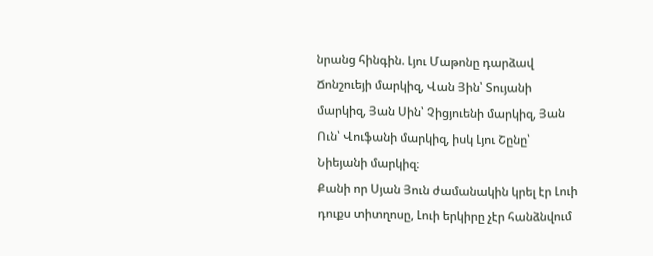նրանց հինգին. Լյու Մաթոնը դարձավ Ճոնշուեյի մարկիզ, Վան Յին՝ Տույանի մարկիզ, Յան Սին՝ Չիցյուենի մարկիզ, Յան Ուն՝ Վուֆանի մարկիզ, իսկ Լյու Շընը՝ Նիեյանի մարկիզ։
Քանի որ Սյան Յուն ժամանակին կրել էր Լուի դուքս տիտղոսը, Լուի երկիրը չէր հանձնվում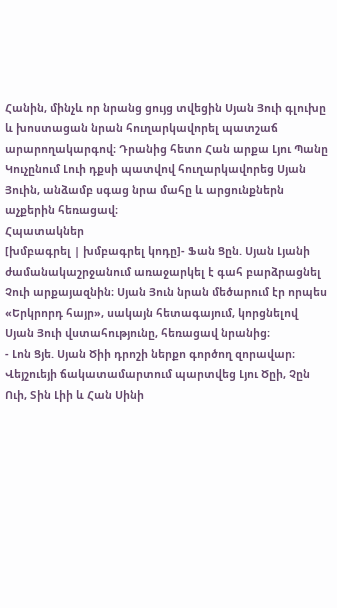Հանին, մինչև որ նրանց ցույց տվեցին Սյան Յուի գլուխը և խոստացան նրան հուղարկավորել պատշաճ արարողակարգով։ Դրանից հետո Հան արքա Լյու Պանը Կուչընում Լուի դքսի պատվով հուղարկավորեց Սյան Յուին, անձամբ սգաց նրա մահը և արցունքներն աչքերին հեռացավ։
Հպատակներ
[խմբագրել | խմբագրել կոդը]- Ֆան Ցըն. Սյան Լյանի ժամանակաշրջանում առաջարկել է գահ բարձրացնել Չուի արքայազնին։ Սյան Յուն նրան մեծարում էր որպես «Երկրորդ հայր», սակայն հետագայում, կորցնելով Սյան Յուի վստահությունը, հեռացավ նրանից։
- Լոն Ցյե. Սյան Ծիի դրոշի ներքո գործող զորավար։ Վեյշուեյի ճակատամարտում պարտվեց Լյու Ծըի, Չըն Ուի, Տին Լիի և Հան Սինի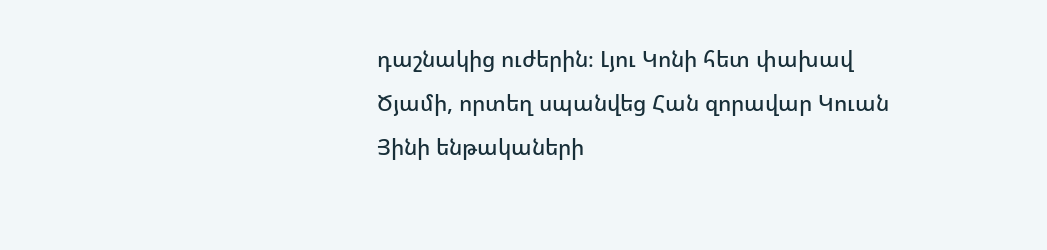դաշնակից ուժերին։ Լյու Կոնի հետ փախավ Ծյամի, որտեղ սպանվեց Հան զորավար Կուան Յինի ենթակաների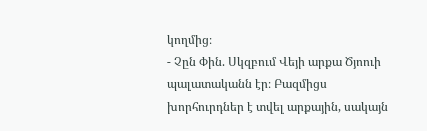կողմից։
- Չըն Փին. Սկզբում Վեյի արքա Ծյոուի պալատականն էր։ Բազմիցս խորհուրդներ է տվել արքային, սակայն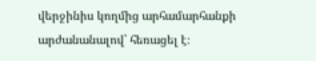վերջինիս կողմից արհամարհանքի արժանանալով՝ հեռացել է։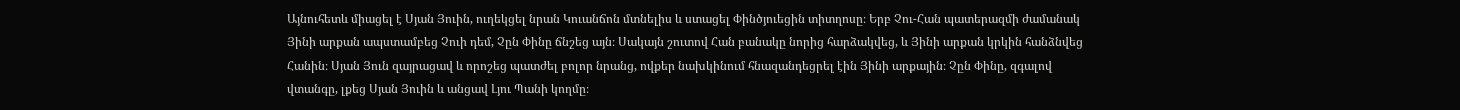Այնուհետև միացել է Սյան Յուին, ուղեկցել նրան Կուանճոն մտնելիս և ստացել Փինծյուեցին տիտղոսը։ Երբ Չու-Հան պատերազմի ժամանակ Յինի արքան ապստամբեց Չուի դեմ, Չըն Փինը ճնշեց այն։ Սակայն շուտով Հան բանակը նորից հարձակվեց, և Յինի արքան կրկին հանձնվեց Հանին։ Սյան Յուն զայրացավ և որոշեց պատժել բոլոր նրանց, ովքեր նախկինում հնազանդեցրել էին Յինի արքային։ Չըն Փինը, զգալով վտանգը, լքեց Սյան Յուին և անցավ Լյու Պանի կողմը։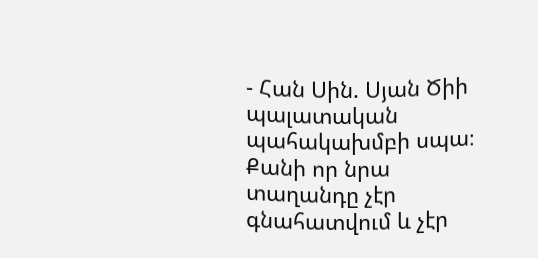- Հան Սին. Սյան Ծիի պալատական պահակախմբի սպա։ Քանի որ նրա տաղանդը չէր գնահատվում և չէր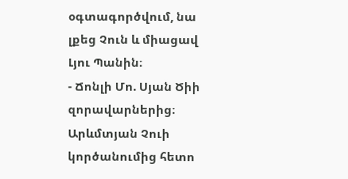օգտագործվում, նա լքեց Չուն և միացավ Լյու Պանին։
- Ճոնլի Մո. Սյան Ծիի զորավարներից։ Արևմտյան Չուի կործանումից հետո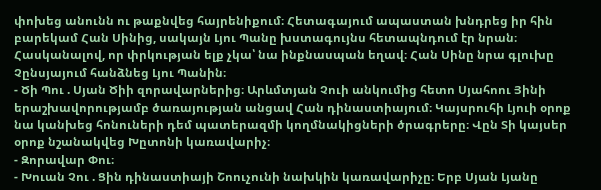փոխեց անունն ու թաքնվեց հայրենիքում։ Հետագայում ապաստան խնդրեց իր հին բարեկամ Հան Սինից, սակայն Լյու Պանը խստագույնս հետապնդում էր նրան։ Հասկանալով, որ փրկության ելք չկա՝ նա ինքնասպան եղավ։ Հան Սինը նրա գլուխը Չընսյայում հանձնեց Լյու Պանին։
- Ծի Պու . Սյան Ծիի զորավարներից։ Արևմտյան Չուի անկումից հետո Սյահոու Յինի երաշխավորությամբ ծառայության անցավ Հան դինաստիայում։ Կայսրուհի Լյուի օրոք նա կանխեց հոնուների դեմ պատերազմի կողմնակիցների ծրագրերը։ Վըն Տի կայսեր օրոք նշանակվեց Խըտոնի կառավարիչ։
- Զորավար Փու։
- Խուան Չու . Ցին դինաստիայի Շոուչունի նախկին կառավարիչը։ Երբ Սյան Լյանը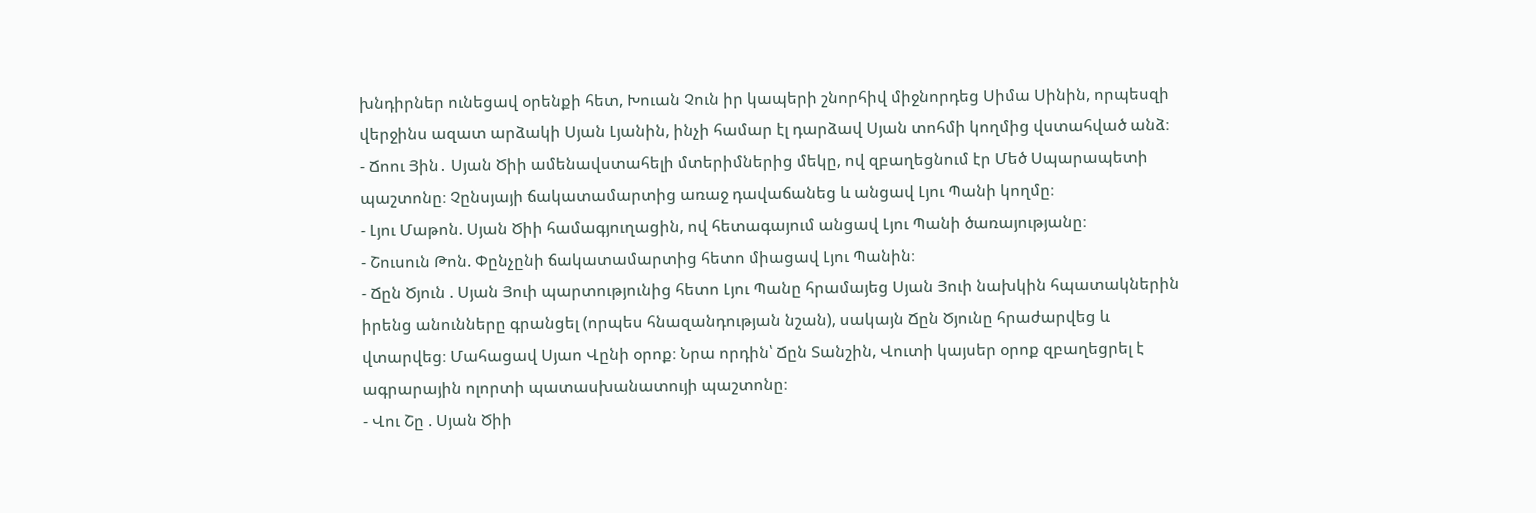խնդիրներ ունեցավ օրենքի հետ, Խուան Չուն իր կապերի շնորհիվ միջնորդեց Սիմա Սինին, որպեսզի վերջինս ազատ արձակի Սյան Լյանին, ինչի համար էլ դարձավ Սյան տոհմի կողմից վստահված անձ։
- Ճոու Յին․ Սյան Ծիի ամենավստահելի մտերիմներից մեկը, ով զբաղեցնում էր Մեծ Սպարապետի պաշտոնը։ Չընսյայի ճակատամարտից առաջ դավաճանեց և անցավ Լյու Պանի կողմը։
- Լյու Մաթոն. Սյան Ծիի համագյուղացին, ով հետագայում անցավ Լյու Պանի ծառայությանը։
- Շուսուն Թոն. Փընչընի ճակատամարտից հետո միացավ Լյու Պանին։
- Ճըն Ծյուն . Սյան Յուի պարտությունից հետո Լյու Պանը հրամայեց Սյան Յուի նախկին հպատակներին իրենց անունները գրանցել (որպես հնազանդության նշան), սակայն Ճըն Ծյունը հրաժարվեց և վտարվեց։ Մահացավ Սյաո Վընի օրոք։ Նրա որդին՝ Ճըն Տանշին, Վուտի կայսեր օրոք զբաղեցրել է ագրարային ոլորտի պատասխանատույի պաշտոնը։
- Վու Շը . Սյան Ծիի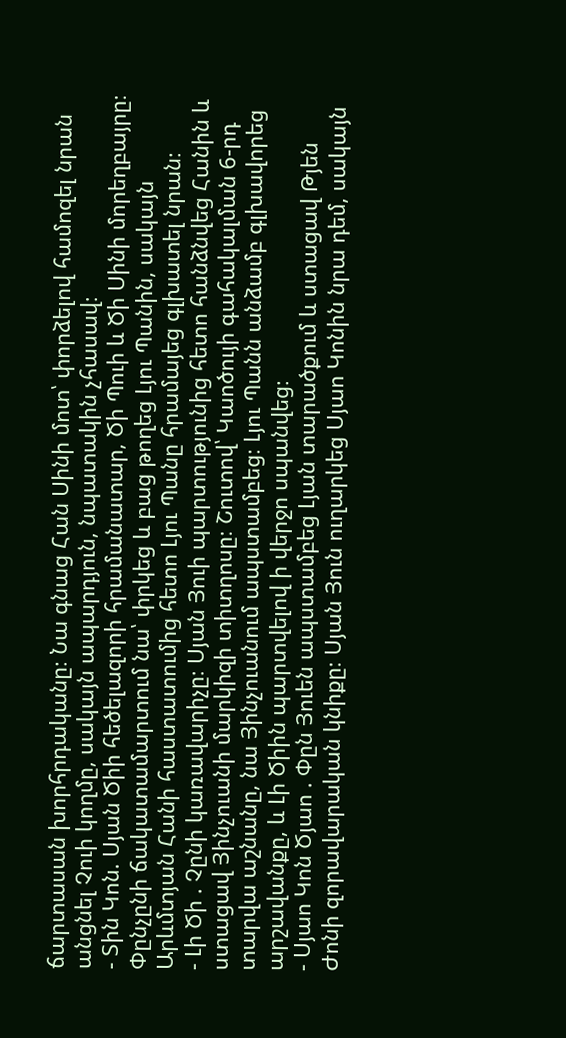ճարտասան խորհրդականը։ Նա գնաց Հան Սինի մոտ՝ փորձելով համոզել նրան անցնել Չուի կողմը, սակայն ապարդյուն, նպատակին չհասավ։
- Տին Կոն. Սյան Ծիի հեծելազորի հրամանատար, Ծի Պուի և Ծի Սինի մորեղբայրը։ Փընչընի ճակատամարտում նա՝ փրկեց և բաց թողեց Լյու Պանին, սակայն Արևմտյան Հանի հաստատումից հետո Լյու Պանը հրամայեց գլխատել նրան։
- Լի Ծի . Չընի կառավարիչը։ Սյան Յուի պարտությունից հետո հանձնվեց Հանին և ստացավ Յինչուանի մարկիզի տիտղոսը։ Շուտով՝ Կաոծույի գահակալման 6-րդ տարվա աշնանը, նա Յինչուանում ապստամբեց։ Լյու Պանն անձամբ գլխավորեց արշավանքը, և Լի Ծիին պարտվելով ի վերջո սպանվեց։
- Սյաո Կոն Ծյաո . Փըն Յուեն ապստամբեց Լյան տարածքում և ստացավ Թյեն Ժոնի զորավարական կնիքը։ Սյան Յուն ուղարկեց Սյաո Կոնին նրա դեմ, սակայն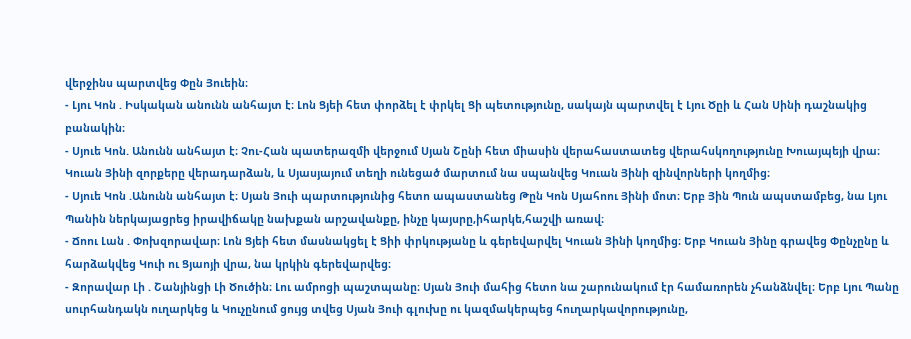վերջինս պարտվեց Փըն Յուեին։
- Լյու Կոն . Իսկական անունն անհայտ է։ Լոն Ցյեի հետ փորձել է փրկել Ցի պետությունը, սակայն պարտվել է Լյու Ծըի և Հան Սինի դաշնակից բանակին։
- Սյուե Կոն. Անունն անհայտ է։ Չու-Հան պատերազմի վերջում Սյան Շընի հետ միասին վերահաստատեց վերահսկողությունը Խուայպեյի վրա։ Կուան Յինի զորքերը վերադարձան, և Սյասյայում տեղի ունեցած մարտում նա սպանվեց Կուան Յինի զինվորների կողմից։
- Սյուե Կոն .Անունն անհայտ է։ Սյան Յուի պարտությունից հետո ապաստանեց Թըն Կոն Սյահոու Յինի մոտ։ Երբ Յին Պուն ապստամբեց, նա Լյու Պանին ներկայացրեց իրավիճակը նախքան արշավանքը, ինչը կայսրը,իհարկե,հաշվի առավ։
- Ճոու Լան . Փոխզորավար։ Լոն Ցյեի հետ մասնակցել է Ցիի փրկությանը և գերեվարվել Կուան Յինի կողմից։ Երբ Կուան Յինը գրավեց Փընչընը և հարձակվեց Կուի ու Ցյաոյի վրա, նա կրկին գերեվարվեց։
- Զորավար Լի . Շանյինցի Լի Ծուծին։ Լու ամրոցի պաշտպանը։ Սյան Յուի մահից հետո նա շարունակում էր համառորեն չհանձնվել։ Երբ Լյու Պանը սուրհանդակն ուղարկեց և Կուչընում ցույց տվեց Սյան Յուի գլուխը ու կազմակերպեց հուղարկավորությունը,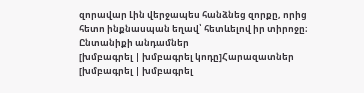զորավար Լին վերջապես հանձնեց զորքը, որից հետո ինքնասպան եղավ՝ հետևելով իր տիրոջը։
Ընտանիքի անդամներ
[խմբագրել | խմբագրել կոդը]Հարազատներ
[խմբագրել | խմբագրել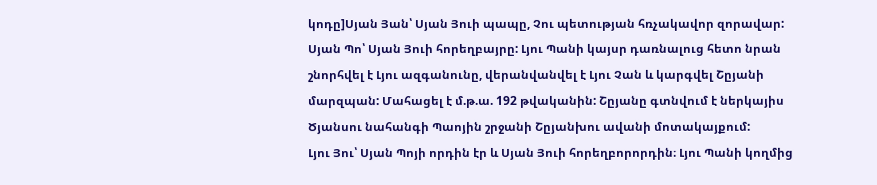կոդը]Սյան Յան՝ Սյան Յուի պապը, Չու պետության հռչակավոր զորավար:
Սյան Պո՝ Սյան Յուի հորեղբայրը: Լյու Պանի կայսր դառնալուց հետո նրան շնորհվել է Լյու ազգանունը, վերանվանվել է Լյու Չան և կարգվել Շըյանի մարզպան: Մահացել է մ.թ.ա. 192 թվականին: Շըյանը գտնվում է ներկայիս Ծյանսու նահանգի Պաոյին շրջանի Շըյանխու ավանի մոտակայքում:
Լյու Յու՝ Սյան Պոյի որդին էր և Սյան Յուի հորեղբորորդին։ Լյու Պանի կողմից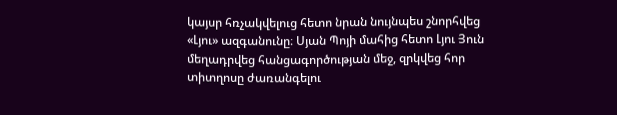կայսր հռչակվելուց հետո նրան նույնպես շնորհվեց «Լյու» ազգանունը։ Սյան Պոյի մահից հետո Լյու Յուն մեղադրվեց հանցագործության մեջ, զրկվեց հոր տիտղոսը ժառանգելու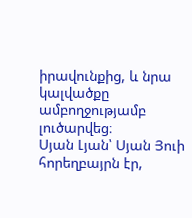իրավունքից, և նրա կալվածքը ամբողջությամբ լուծարվեց։
Սյան Լյան՝ Սյան Յուի հորեղբայրն էր,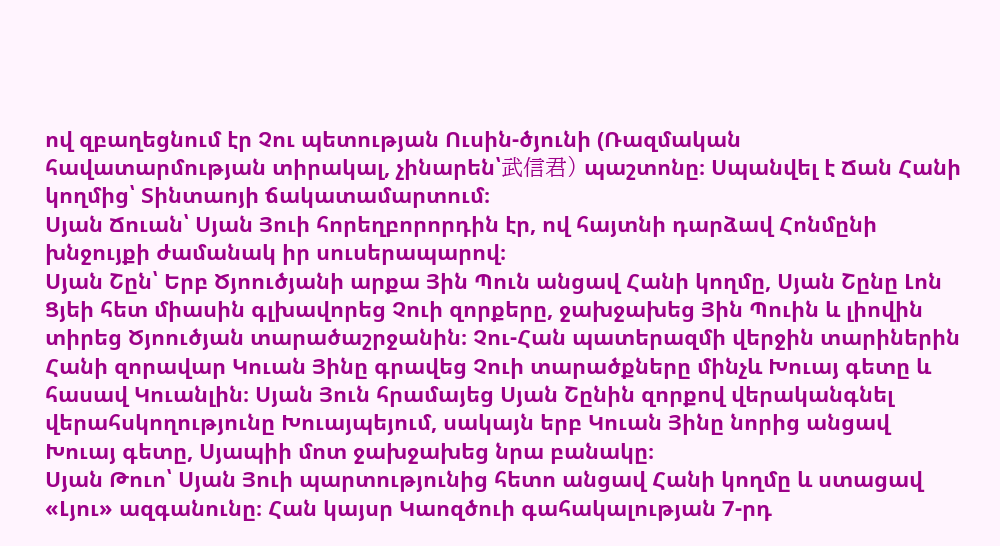ով զբաղեցնում էր Չու պետության Ուսին-ծյունի (Ռազմական հավատարմության տիրակալ, չինարեն՝武信君) պաշտոնը։ Սպանվել է Ճան Հանի կողմից՝ Տինտաոյի ճակատամարտում։
Սյան Ճուան՝ Սյան Յուի հորեղբորորդին էր, ով հայտնի դարձավ Հոնմընի խնջույքի ժամանակ իր սուսերապարով։
Սյան Շըն՝ Երբ Ծյոուծյանի արքա Յին Պուն անցավ Հանի կողմը, Սյան Շընը Լոն Ցյեի հետ միասին գլխավորեց Չուի զորքերը, ջախջախեց Յին Պուին և լիովին տիրեց Ծյոուծյան տարածաշրջանին։ Չու-Հան պատերազմի վերջին տարիներին Հանի զորավար Կուան Յինը գրավեց Չուի տարածքները մինչև Խուայ գետը և հասավ Կուանլին։ Սյան Յուն հրամայեց Սյան Շընին զորքով վերականգնել վերահսկողությունը Խուայպեյում, սակայն երբ Կուան Յինը նորից անցավ Խուայ գետը, Սյապիի մոտ ջախջախեց նրա բանակը։
Սյան Թուո՝ Սյան Յուի պարտությունից հետո անցավ Հանի կողմը և ստացավ «Լյու» ազգանունը։ Հան կայսր Կաոզծուի գահակալության 7-րդ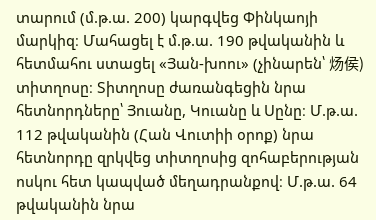տարում (մ.թ.ա. 200) կարգվեց Փինկաոյի մարկիզ։ Մահացել է մ.թ.ա. 190 թվականին և հետմահու ստացել «Յան-խոու» (չինարեն՝ 炀侯) տիտղոսը։ Տիտղոսը ժառանգեցին նրա հետնորդները՝ Յուանը, Կուանը և Սընը։ Մ.թ.ա. 112 թվականին (Հան Վուտիի օրոք) նրա հետնորդը զրկվեց տիտղոսից զոհաբերության ոսկու հետ կապված մեղադրանքով։ Մ.թ.ա. 64 թվականին նրա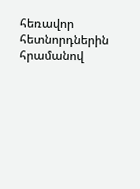հեռավոր հետնորդներին հրամանով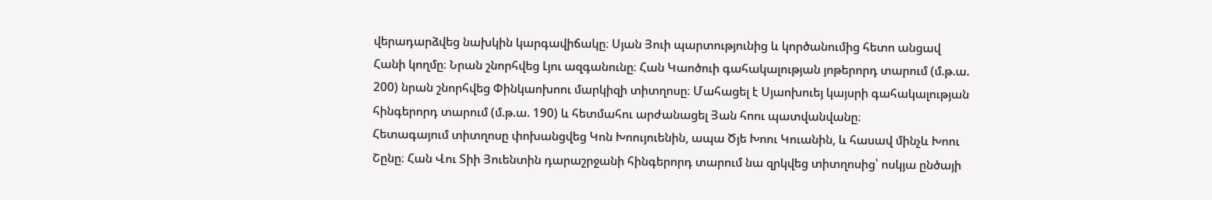վերադարձվեց նախկին կարգավիճակը։ Սյան Յուի պարտությունից և կործանումից հետո անցավ Հանի կողմը։ Նրան շնորհվեց Լյու ազգանունը։ Հան Կաոծուի գահակալության յոթերորդ տարում (մ.թ.ա. 200) նրան շնորհվեց Փինկաոխոու մարկիզի տիտղոսը։ Մահացել է Սյաոխուեյ կայսրի գահակալության հինգերորդ տարում (մ.թ.ա. 190) և հետմահու արժանացել Յան հոու պատվանվանը։
Հետագայում տիտղոսը փոխանցվեց Կոն Խոույուենին, ապա Ծյե Խոու Կուանին, և հասավ մինչև Խոու Շընը։ Հան Վու Տիի Յուենտին դարաշրջանի հինգերորդ տարում նա զրկվեց տիտղոսից՝ ոսկյա ընծայի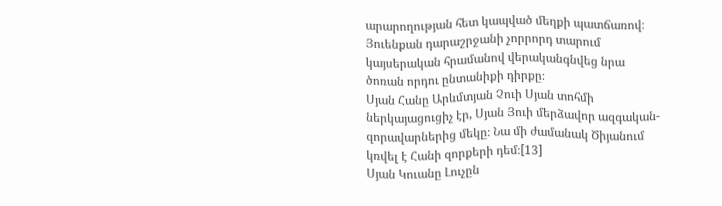արարողության հետ կապված մեղքի պատճառով։ Յուենքան դարաշրջանի չորրորդ տարում կայսերական հրամանով վերականգնվեց նրա ծոռան որդու ընտանիքի դիրքը։
Սյան Հանը Արևմտյան Չուի Սյան տոհմի ներկայացուցիչ էր, Սյան Յուի մերձավոր ազգական-զորավարներից մեկը։ Նա մի ժամանակ Ծիյանում կռվել է Հանի զորքերի դեմ։[13]
Սյան Կուանը Լուչըն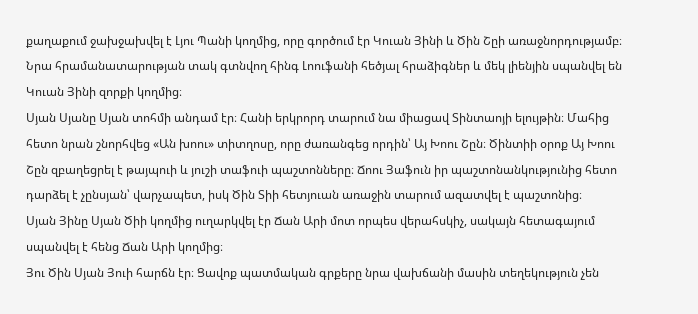քաղաքում ջախջախվել է Լյու Պանի կողմից, որը գործում էր Կուան Յինի և Ծին Շըի առաջնորդությամբ։ Նրա հրամանատարության տակ գտնվող հինգ Լոուֆանի հեծյալ հրաձիգներ և մեկ լիենյին սպանվել են Կուան Յինի զորքի կողմից։
Սյան Սյանը Սյան տոհմի անդամ էր։ Հանի երկրորդ տարում նա միացավ Տինտաոյի ելույթին։ Մահից հետո նրան շնորհվեց «Ան խոու» տիտղոսը, որը ժառանգեց որդին՝ Այ Խոու Շըն։ Ծինտիի օրոք Այ Խոու Շըն զբաղեցրել է թայպուի և յուշի տաֆուի պաշտոնները։ Ճոու Յաֆուն իր պաշտոնանկությունից հետո դարձել է չընսյան՝ վարչապետ, իսկ Ծին Տիի հետյուան առաջին տարում ազատվել է պաշտոնից։
Սյան Յինը Սյան Ծիի կողմից ուղարկվել էր Ճան Արի մոտ որպես վերահսկիչ, սակայն հետագայում սպանվել է հենց Ճան Արի կողմից։
Յու Ծին Սյան Յուի հարճն էր։ Ցավոք պատմական գրքերը նրա վախճանի մասին տեղեկություն չեն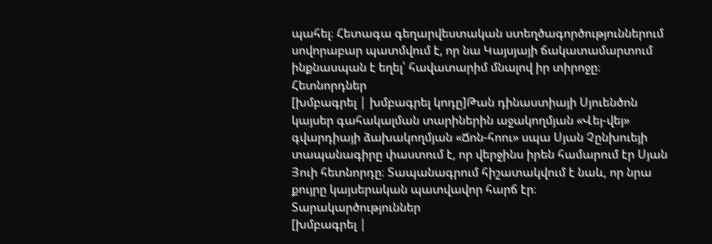պահել։ Հետագա գեղարվեստական ստեղծագործություններում սովորաբար պատմվում է, որ նա Կայսյայի ճակատամարտում ինքնասպան է եղել՝ հավատարիմ մնալով իր տիրոջը։
Հետնորդներ
[խմբագրել | խմբագրել կոդը]Թան դինաստիայի Սյուենծոն կայսեր գահակալման տարիներին աջակողմյան «Վեյ-վեյ» գվարդիայի ձախակողմյան «Ճոն-հոու» սպա Սյան Չընխուեյի տապանագիրը փաստում է, որ վերջինս իրեն համարում էր Սյան Յուի հետնորդը։ Տապանագրում հիշատակվում է նաև, որ նրա քույրը կայսերական պատվավոր հարճ էր։
Տարակարծություններ
[խմբագրել |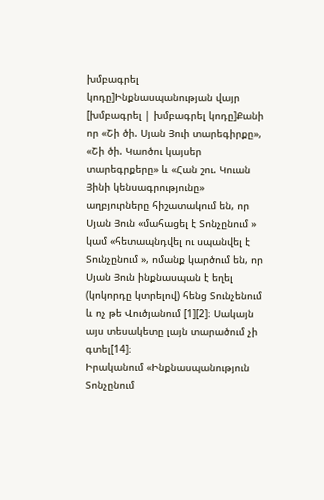խմբագրել կոդը]Ինքնասպանության վայր
[խմբագրել | խմբագրել կոդը]Քանի որ «Շի ծի. Սյան Յուի տարեգիրքը», «Շի ծի. Կաոծու կայսեր տարեգրքերը» և «Հան շու. Կուան Յինի կենսագրությունը» աղբյուրները հիշատակում են, որ Սյան Յուն «մահացել է Տոնչընում » կամ «հետապնդվել ու սպանվել է Տունչընում », ոմանք կարծում են, որ Սյան Յուն ինքնասպան է եղել (կոկորդը կտրելով) հենց Տունչենում և ոչ թե Վուծյանում [1][2]։ Սակայն այս տեսակետը լայն տարածում չի գտել[14]։
Իրականում «Ինքնասպանություն Տոնչընում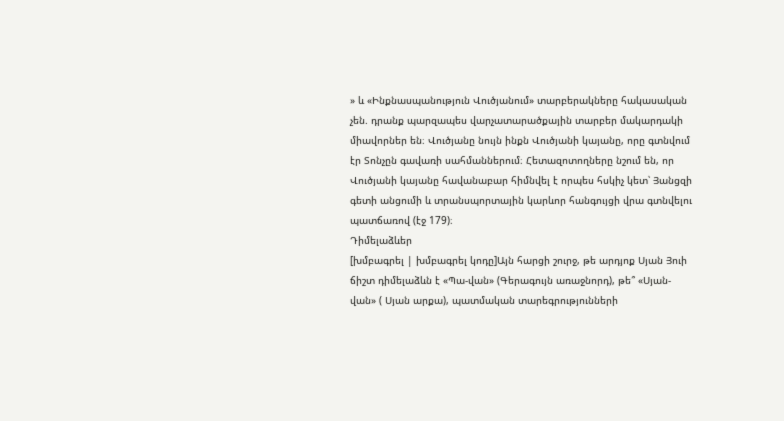» և «Ինքնասպանություն Վուծյանում» տարբերակները հակասական չեն. դրանք պարզապես վարչատարածքային տարբեր մակարդակի միավորներ են։ Վուծյանը նույն ինքն Վուծյանի կայանը, որը գտնվում էր Տոնչըն գավառի սահմաններում։ Հետազոտողները նշում են, որ Վուծյանի կայանը հավանաբար հիմնվել է որպես հսկիչ կետ՝ Յանցզի գետի անցումի և տրանսպորտային կարևոր հանգույցի վրա գտնվելու պատճառով (էջ 179)։
Դիմելաձևեր
[խմբագրել | խմբագրել կոդը]Այն հարցի շուրջ, թե արդյոք Սյան Յուի ճիշտ դիմելաձևն է «Պա-վան» (Գերագույն առաջնորդ), թե՞ «Սյան-վան» ( Սյան արքա), պատմական տարեգրությունների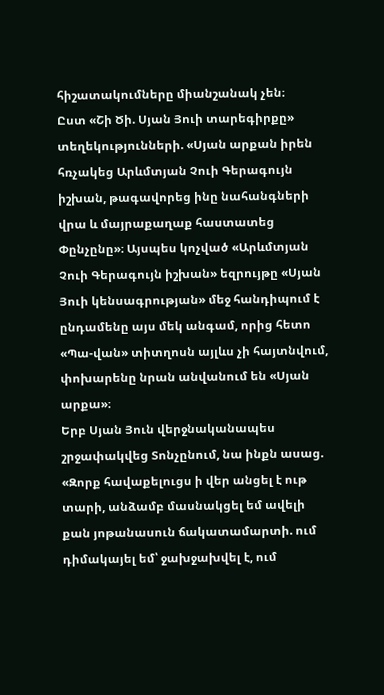հիշատակումները միանշանակ չեն։
Ըստ «Շի Ծի. Սյան Յուի տարեգիրքը» տեղեկությունների. «Սյան արքան իրեն հռչակեց Արևմտյան Չուի Գերագույն իշխան, թագավորեց ինը նահանգների վրա և մայրաքաղաք հաստատեց Փընչընը»։ Այսպես կոչված «Արևմտյան Չուի Գերագույն իշխան» եզրույթը «Սյան Յուի կենսագրության» մեջ հանդիպում է ընդամենը այս մեկ անգամ, որից հետո «Պա-վան» տիտղոսն այլևս չի հայտնվում, փոխարենը նրան անվանում են «Սյան արքա»։
Երբ Սյան Յուն վերջնականապես շրջափակվեց Տոնչընում, նա ինքն ասաց. «Զորք հավաքելուցս ի վեր անցել է ութ տարի, անձամբ մասնակցել եմ ավելի քան յոթանասուն ճակատամարտի. ում դիմակայել եմ՝ ջախջախվել է, ում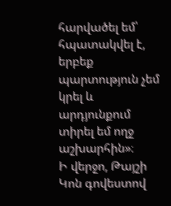հարվածել եմ՝ հպատակվել է, երբեք պարտություն չեմ կրել և արդյունքում տիրել եմ ողջ աշխարհին»։
Ի վերջո, Թայշի Կոն գովեստով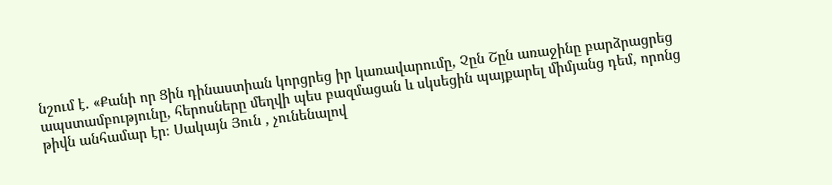նշում է. «Քանի որ Ցին դինաստիան կորցրեց իր կառավարումը, Չըն Շըն առաջինը բարձրացրեց ապստամբությունը, հերոսները մեղվի պես բազմացան և սկսեցին պայքարել միմյանց դեմ, որոնց թիվն անհամար էր։ Սակայն Յուն , չունենալով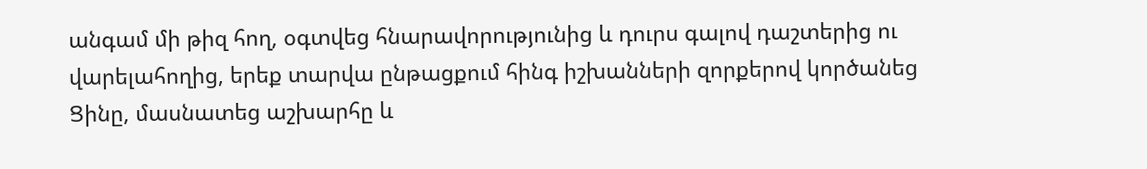անգամ մի թիզ հող, օգտվեց հնարավորությունից և դուրս գալով դաշտերից ու վարելահողից, երեք տարվա ընթացքում հինգ իշխանների զորքերով կործանեց Ցինը, մասնատեց աշխարհը և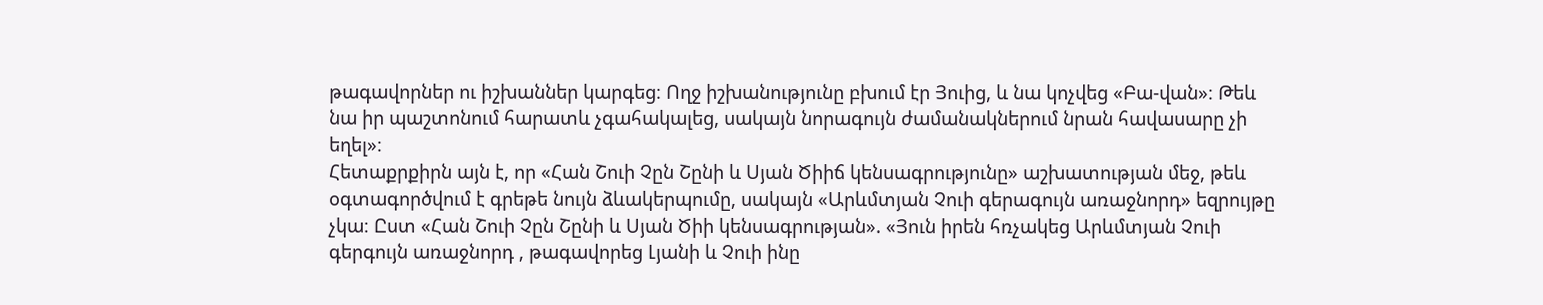թագավորներ ու իշխաններ կարգեց։ Ողջ իշխանությունը բխում էր Յուից, և նա կոչվեց «Բա-վան»։ Թեև նա իր պաշտոնում հարատև չգահակալեց, սակայն նորագույն ժամանակներում նրան հավասարը չի եղել»։
Հետաքրքիրն այն է, որ «Հան Շուի Չըն Շընի և Սյան Ծիիճ կենսագրությունը» աշխատության մեջ, թեև օգտագործվում է գրեթե նույն ձևակերպումը, սակայն «Արևմտյան Չուի գերագույն առաջնորդ» եզրույթը չկա։ Ըստ «Հան Շուի Չըն Շընի և Սյան Ծիի կենսագրության». «Յուն իրեն հռչակեց Արևմտյան Չուի գերգույն առաջնորդ , թագավորեց Լյանի և Չուի ինը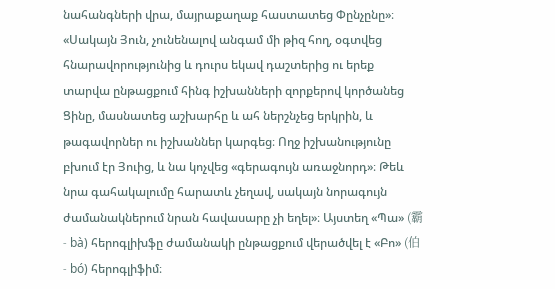նահանգների վրա, մայրաքաղաք հաստատեց Փընչընը»։ «Սակայն Յուն, չունենալով անգամ մի թիզ հող, օգտվեց հնարավորությունից և դուրս եկավ դաշտերից ու երեք տարվա ընթացքում հինգ իշխանների զորքերով կործանեց Ցինը, մասնատեց աշխարհը և ահ ներշնչեց երկրին, և թագավորներ ու իշխաններ կարգեց։ Ողջ իշխանությունը բխում էր Յուից, և նա կոչվեց «գերագույն առաջնորդ»։ Թեև նրա գահակալումը հարատև չեղավ, սակայն նորագույն ժամանակներում նրան հավասարը չի եղել»։ Այստեղ «Պա» (霸 - bà) հերոգլիխֆը ժամանակի ընթացքում վերածվել է «Բո» (伯 - bó) հերոգլիֆիմ։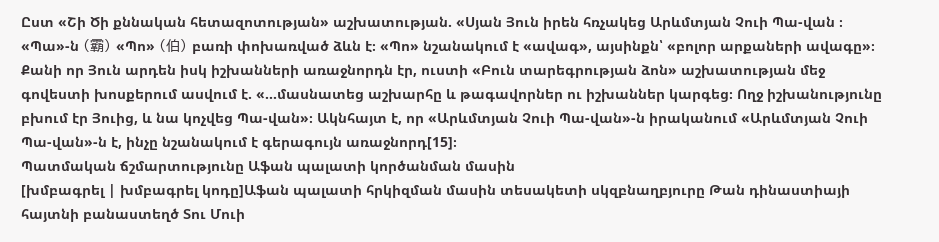Ըստ «Շի Ծի քննական հետազոտության» աշխատության. «Սյան Յուն իրեն հռչակեց Արևմտյան Չուի Պա-վան ։ «Պա»-ն (霸) «Պո» (伯) բառի փոխառված ձևն է։ «Պո» նշանակում է «ավագ», այսինքն՝ «բոլոր արքաների ավագը»։ Քանի որ Յուն արդեն իսկ իշխանների առաջնորդն էր, ուստի «Բուն տարեգրության ձոն» աշխատության մեջ գովեստի խոսքերում ասվում է. «...մասնատեց աշխարհը և թագավորներ ու իշխաններ կարգեց։ Ողջ իշխանությունը բխում էր Յուից, և նա կոչվեց Պա-վան»։ Ակնհայտ է, որ «Արևմտյան Չուի Պա-վան»-ն իրականում «Արևմտյան Չուի Պա-վան»-ն է, ինչը նշանակում է գերագույն առաջնորդ[15]։
Պատմական ճշմարտությունը Աֆան պալատի կործանման մասին
[խմբագրել | խմբագրել կոդը]Աֆան պալատի հրկիզման մասին տեսակետի սկզբնաղբյուրը Թան դինաստիայի հայտնի բանաստեղծ Տու Մուի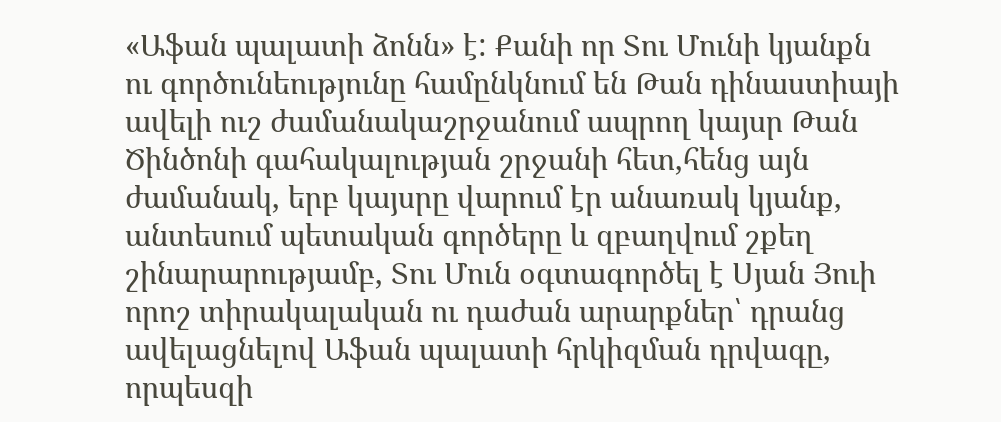«Աֆան պալատի ձոնն» է: Քանի որ Տու Մունի կյանքն ու գործունեությունը համընկնում են Թան դինաստիայի ավելի ուշ ժամանակաշրջանում ապրող կայսր Թան Ծինծոնի գահակալության շրջանի հետ,հենց այն ժամանակ, երբ կայսրը վարում էր անառակ կյանք, անտեսում պետական գործերը և զբաղվում շքեղ շինարարությամբ, Տու Մուն օգտագործել է Սյան Յուի որոշ տիրակալական ու դաժան արարքներ՝ դրանց ավելացնելով Աֆան պալատի հրկիզման դրվագը, որպեսզի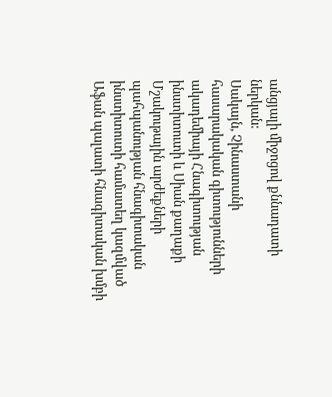անցյալի միջոցով քննադատի ներկան:
Սակայն, Չինաստանի հասարակական գիտությունների ակադեմիայի Հնագիտության ինստիտուտի և Սիան քաղաքի Մշակութային արժեքների պահպանության հնագիտական ինստիտուտի համատեղ կազմված Աֆան պալատի հնագիտական խմբի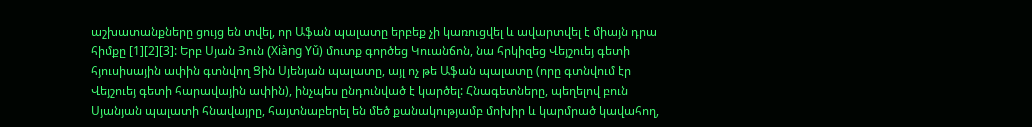աշխատանքները ցույց են տվել, որ Աֆան պալատը երբեք չի կառուցվել և ավարտվել է միայն դրա հիմքը [1][2][3]: Երբ Սյան Յուն (Xiàng Yǔ) մուտք գործեց Կուանճոն, նա հրկիզեց Վեյշուեյ գետի հյուսիսային ափին գտնվող Ցին Սյենյան պալատը, այլ ոչ թե Աֆան պալատը (որը գտնվում էր Վեյշուեյ գետի հարավային ափին), ինչպես ընդունված է կարծել: Հնագետները, պեղելով բուն Սյանյան պալատի հնավայրը, հայտնաբերել են մեծ քանակությամբ մոխիր և կարմրած կավահող,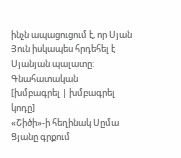ինչն ապացուցում է, որ Սյան Յուն իսկապես հրդեհել է Սյանյան պալատը:
Գնահատական
[խմբագրել | խմբագրել կոդը]
«Շիծի»-ի հեղինակ Սըմա Ցյանը գրքում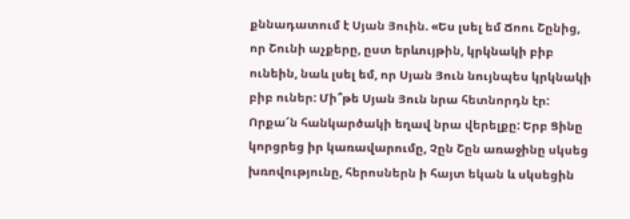քննադատում է Սյան Յուին. «Ես լսել եմ Ճոու Շընից, որ Շունի աչքերը, ըստ երևույթին, կրկնակի բիբ ունեին, նաև լսել եմ, որ Սյան Յուն նույնպես կրկնակի բիբ ուներ: Մի՞թե Սյան Յուն նրա հետնորդն էր: Որքա՜ն հանկարծակի եղավ նրա վերելքը: Երբ Ցինը կորցրեց իր կառավարումը, Չըն Շըն առաջինը սկսեց խռովությունը, հերոսներն ի հայտ եկան և սկսեցին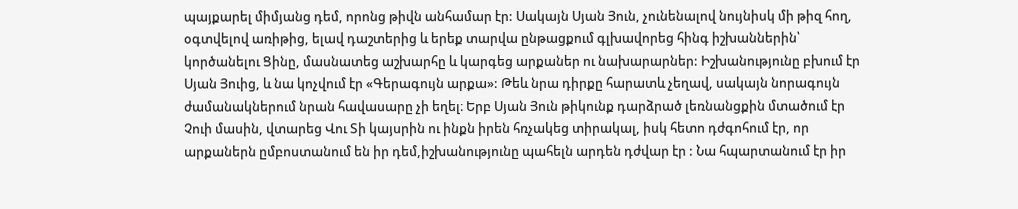պայքարել միմյանց դեմ, որոնց թիվն անհամար էր: Սակայն Սյան Յուն, չունենալով նույնիսկ մի թիզ հող, օգտվելով առիթից, ելավ դաշտերից և երեք տարվա ընթացքում գլխավորեց հինգ իշխաններին՝ կործանելու Ցինը, մասնատեց աշխարհը և կարգեց արքաներ ու նախարարներ: Իշխանությունը բխում էր Սյան Յուից, և նա կոչվում էր «Գերագույն արքա»: Թեև նրա դիրքը հարատև չեղավ, սակայն նորագույն ժամանակներում նրան հավասարը չի եղել։ Երբ Սյան Յուն թիկունք դարձրած լեռնանցքին մտածում էր Չուի մասին, վտարեց Վու Տի կայսրին ու ինքն իրեն հռչակեց տիրակալ, իսկ հետո դժգոհում էր, որ արքաներն ըմբոստանում են իր դեմ,իշխանությունը պահելն արդեն դժվար էր : Նա հպարտանում էր իր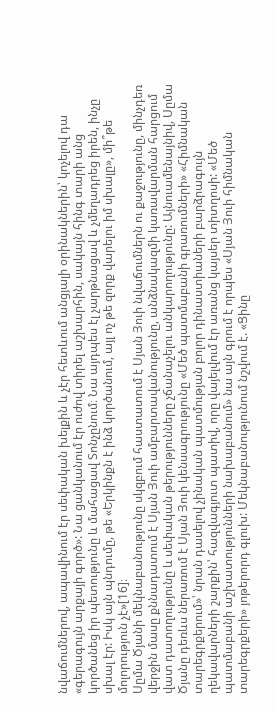նվաճումներով, ապավինում էր սեփական խելքին և չէր հետևում անցյալի օրինակներին՝ կոչելով դա «գերագույն արքայի գործ»: Նա ցանկանում էր ուժով տիրել աշխարհին, սակայն հինգ տարի անց կործանեց իր պետությունը և մահացավ Տոնչընում։ Նա այդպես էլ չարթնացավ և չմեղադրեց իրեն, ինչը սխալ էր: Իսկ այն պնդումը, թե «Երկինքն է ինձ կործանում, այլ ոչ թե զորք վարելու իմ սխալը», մի՞թե մոլորություն չէ»[16]։
Սըմա Ծյանի մեկնաբանությունը սկզբում հաստատում է Սյան Յուի նվաճումներն ու քաջությունը, մինչդեռ վերջին մասը քննադատում է Սյան Յուի ամբարտավանությունը, անձնակազմի կառավարման հարցում վատ դատողությունը և սեփական թերությունները չճանաչելու անկարողությունը: Այնուամենայնիվ, Սըմա Ծյանը դեռևս ներառում է Սյան Յուի կենսագրությունը «Մեծ պատմաբանի գրառումների» «Հիմնական տարեգրքերում»՝ նրան դասելով չինական պատմության բոլոր դինաստիաների բարձրագույն ղեկավարների շարքին՝ հազվագյուտ պատիվ, որը վայելվում էր առանց կայսեր տիտղոսի: «Մեծ պատմաբանի աշխատությունների նախաբանում» նա այն գրում է որպես «Սյան Յուի հիմնական տարեգրքերի» յոթերորդ գլուխ: Մեկնաբանությունում նշվում է. «Ցինը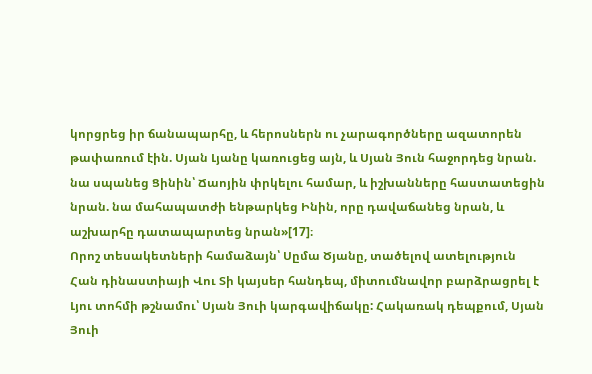կորցրեց իր ճանապարհը, և հերոսներն ու չարագործները ազատորեն թափառում էին. Սյան Լյանը կառուցեց այն, և Սյան Յուն հաջորդեց նրան. նա սպանեց Ցինին՝ Ճաոյին փրկելու համար, և իշխանները հաստատեցին նրան. նա մահապատժի ենթարկեց Ինին, որը դավաճանեց նրան, և աշխարհը դատապարտեց նրան»[17]։
Որոշ տեսակետների համաձայն՝ Սըմա Ծյանը, տածելով ատելություն Հան դինաստիայի Վու Տի կայսեր հանդեպ, միտումնավոր բարձրացրել է Լյու տոհմի թշնամու՝ Սյան Յուի կարգավիճակը: Հակառակ դեպքում, Սյան Յուի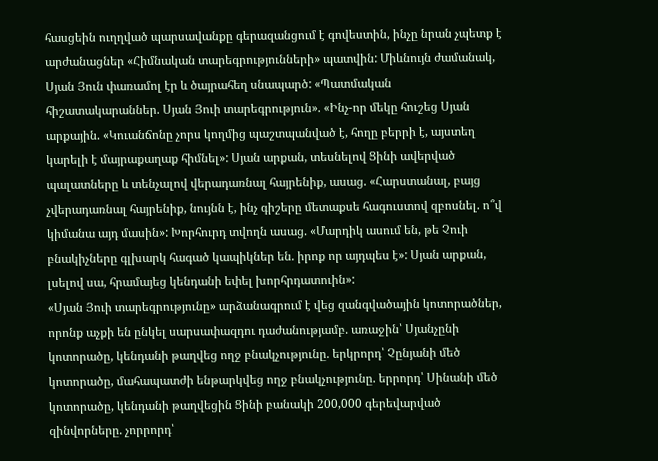հասցեին ուղղված պարսավանքը գերազանցում է գովեստին, ինչը նրան չպետք է արժանացներ «Հիմնական տարեգրությունների» պատվին: Միևնույն ժամանակ, Սյան Յուն փառամոլ էր և ծայրահեղ սնապարծ: «Պատմական հիշատակարաններ. Սյան Յուի տարեգրություն». «Ինչ-որ մեկը հուշեց Սյան արքային. «Կուանճոնը չորս կողմից պաշտպանված է, հողը բերրի է, այստեղ կարելի է մայրաքաղաք հիմնել»: Սյան արքան, տեսնելով Ցինի ավերված պալատները և տենչալով վերադառնալ հայրենիք, ասաց. «Հարստանալ, բայց չվերադառնալ հայրենիք, նույնն է, ինչ գիշերը մետաքսե հագուստով զբոսնել. ո՞վ կիմանա այդ մասին»: Խորհուրդ տվողն ասաց. «Մարդիկ ասում են, թե Չուի բնակիչները գլխարկ հագած կապիկներ են. իրոք որ այդպես է»: Սյան արքան, լսելով սա, հրամայեց կենդանի եփել խորհրդատուին»:
«Սյան Յուի տարեգրությունը» արձանագրում է վեց զանգվածային կոտորածներ, որոնք աչքի են ընկել սարսափազդու դաժանությամբ. առաջին՝ Սյանչընի կոտորածը, կենդանի թաղվեց ողջ բնակչությունը. երկրորդ՝ Չընյանի մեծ կոտորածը, մահապատժի ենթարկվեց ողջ բնակչությունը. երրորդ՝ Սինանի մեծ կոտորածը, կենդանի թաղվեցին Ցինի բանակի 200,000 գերեվարված զինվորները. չորրորդ՝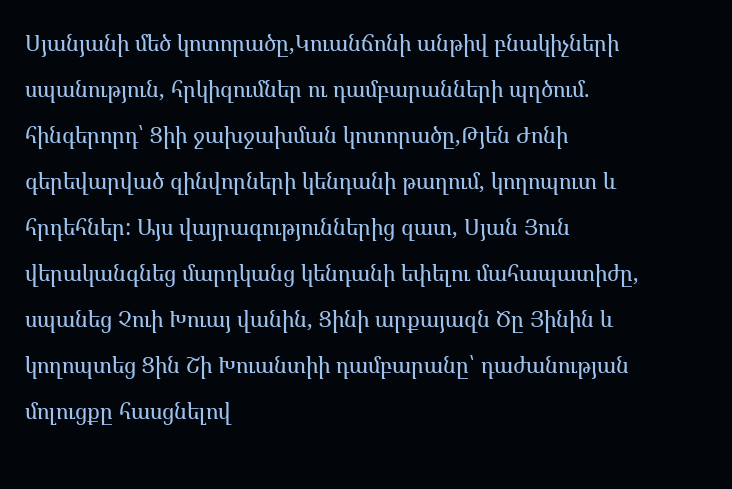Սյանյանի մեծ կոտորածը,Կուանճոնի անթիվ բնակիչների սպանություն, հրկիզումներ ու դամբարանների պղծում. հինգերորդ՝ Ցիի ջախջախման կոտորածը,Թյեն Ժոնի գերեվարված զինվորների կենդանի թաղում, կողոպուտ և հրդեհներ: Այս վայրագություններից զատ, Սյան Յուն վերականգնեց մարդկանց կենդանի եփելու մահապատիժը, սպանեց Չուի Խուայ վանին, Ցինի արքայազն Ծը Յինին և կողոպտեց Ցին Շի Խուանտիի դամբարանը՝ դաժանության մոլուցքը հասցնելով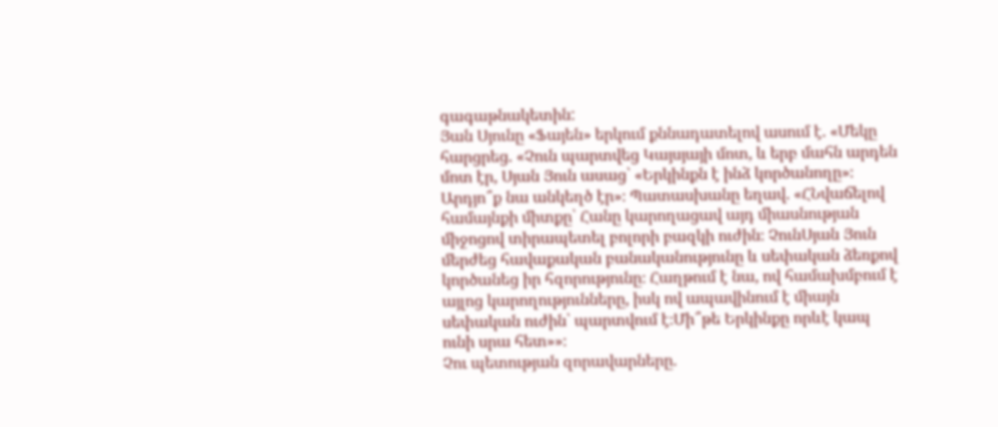գագաթնակետին:
Յան Սյունը «Ֆայեն» երկում քննադատելով ասում է. «Մեկը հարցրեց. «Չուն պարտվեց Կայսյայի մոտ, և երբ մահն արդեն մոտ էր, Սյան Յուն ասաց՝ «Երկինքն է ինձ կործանողը»։ Արդյո՞ք նա անկեղծ էր»։ Պատասխանը եղավ. «ՀՆվաճելով համայնքի միտքը՝ Հանը կարողացավ այդ միասնության միջոցով տիրապետել բոլորի բազկի ուժին։ ՉունՍյան Յուն մերժեց հավաքական բանականությունը և սեփական ձեռքով կործանեց իր հզորությունը։ Հաղթում է նա, ով համախմբում է այլոց կարողությունները, իսկ ով ապավինում է միայն սեփական ուժին՝ պարտվում է։Մի՞թե Երկինքը որևէ կապ ունի սրա հետ»»։
Չու պետության զորավարները.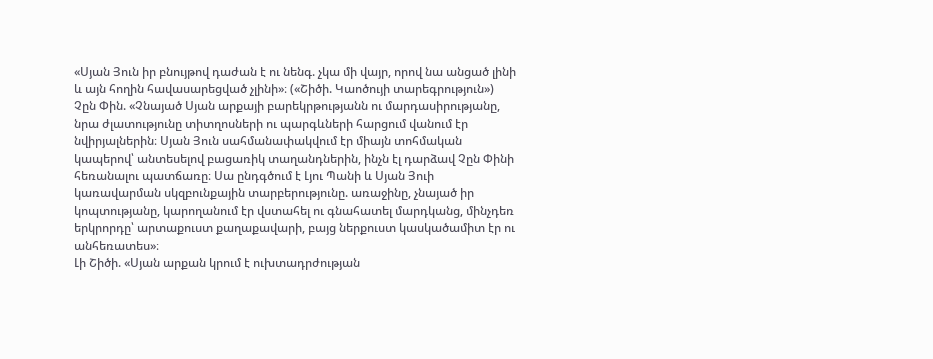«Սյան Յուն իր բնույթով դաժան է ու նենգ. չկա մի վայր, որով նա անցած լինի և այն հողին հավասարեցված չլինի»։ («Շիծի. Կաոծույի տարեգրություն»)
Չըն Փին. «Չնայած Սյան արքայի բարեկրթությանն ու մարդասիրությանը, նրա ժլատությունը տիտղոսների ու պարգևների հարցում վանում էր նվիրյալներին։ Սյան Յուն սահմանափակվում էր միայն տոհմական կապերով՝ անտեսելով բացառիկ տաղանդներին, ինչն էլ դարձավ Չըն Փինի հեռանալու պատճառը։ Սա ընդգծում է Լյու Պանի և Սյան Յուի կառավարման սկզբունքային տարբերությունը. առաջինը, չնայած իր կոպտությանը, կարողանում էր վստահել ու գնահատել մարդկանց, մինչդեռ երկրորդը՝ արտաքուստ քաղաքավարի, բայց ներքուստ կասկածամիտ էր ու անհեռատես»։
Լի Շիծի. «Սյան արքան կրում է ուխտադրժության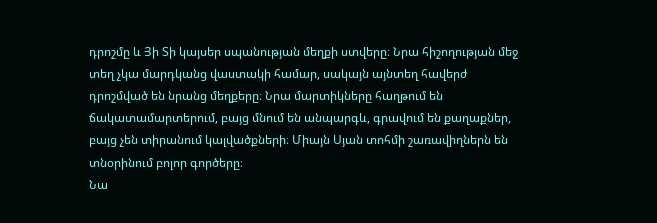դրոշմը և Յի Տի կայսեր սպանության մեղքի ստվերը։ Նրա հիշողության մեջ տեղ չկա մարդկանց վաստակի համար, սակայն այնտեղ հավերժ դրոշմված են նրանց մեղքերը։ Նրա մարտիկները հաղթում են ճակատամարտերում, բայց մնում են անպարգև, գրավում են քաղաքներ, բայց չեն տիրանում կալվածքների։ Միայն Սյան տոհմի շառավիղներն են տնօրինում բոլոր գործերը։
Նա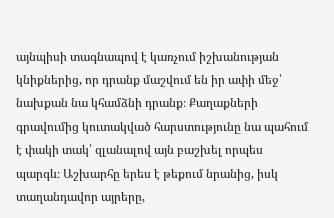այնպիսի տագնապով է կառչում իշխանության կնիքներից, որ դրանք մաշվում են իր ափի մեջ՝ նախքան նա կհամձնի դրանք։ Քաղաքների գրավումից կուտակված հարստությունը նա պահում է փակի տակ՝ զլանալով այն բաշխել որպես պարգև։ Աշխարհը երես է թեքում նրանից, իսկ տաղանդավոր այրերը,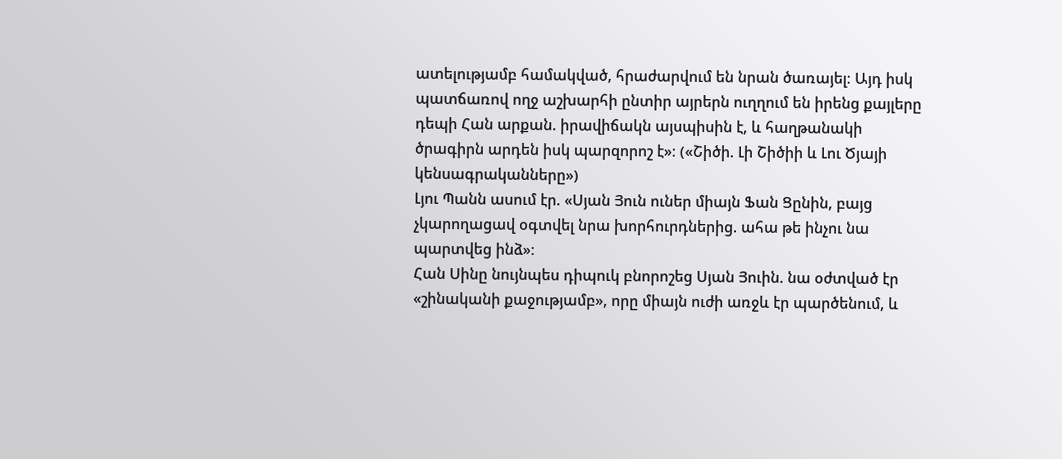ատելությամբ համակված, հրաժարվում են նրան ծառայել։ Այդ իսկ պատճառով ողջ աշխարհի ընտիր այրերն ուղղում են իրենց քայլերը դեպի Հան արքան. իրավիճակն այսպիսին է, և հաղթանակի ծրագիրն արդեն իսկ պարզորոշ է»։ («Շիծի. Լի Շիծիի և Լու Ծյայի կենսագրականները»)
Լյու Պանն ասում էր. «Սյան Յուն ուներ միայն Ֆան Ցընին, բայց չկարողացավ օգտվել նրա խորհուրդներից. ահա թե ինչու նա պարտվեց ինձ»։
Հան Սինը նույնպես դիպուկ բնորոշեց Սյան Յուին. նա օժտված էր «շինականի քաջությամբ», որը միայն ուժի առջև էր պարծենում, և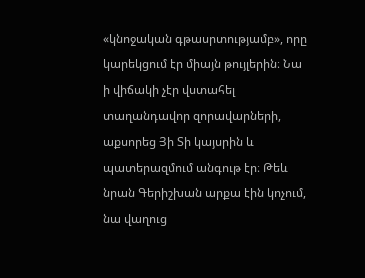«կնոջական գթասրտությամբ», որը կարեկցում էր միայն թույլերին։ Նա ի վիճակի չէր վստահել տաղանդավոր զորավարների, աքսորեց Յի Տի կայսրին և պատերազմում անգութ էր։ Թեև նրան Գերիշխան արքա էին կոչում, նա վաղուց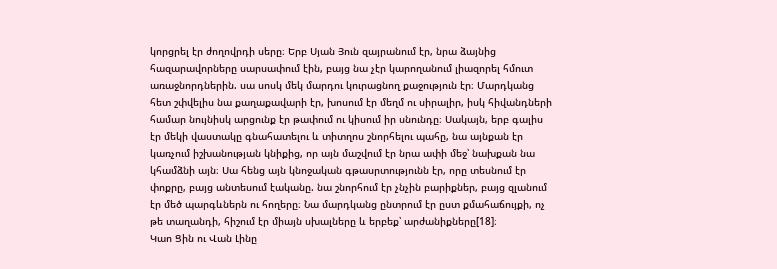կորցրել էր ժողովրդի սերը։ Երբ Սյան Յուն զայրանում էր, նրա ձայնից հազարավորները սարսափում էին, բայց նա չէր կարողանում լիազորել հմուտ առաջնորդներին. սա սոսկ մեկ մարդու կուրացնող քաջություն էր։ Մարդկանց հետ շփվելիս նա քաղաքավարի էր, խոսում էր մեղմ ու սիրալիր, իսկ հիվանդների համար նույնիսկ արցունք էր թափում ու կիսում իր սնունդը։ Սակայն, երբ գալիս էր մեկի վաստակը գնահատելու և տիտղոս շնորհելու պահը, նա այնքան էր կառչում իշխանության կնիքից, որ այն մաշվում էր նրա ափի մեջ՝ նախքան նա կհամձնի այն։ Սա հենց այն կնոջական գթասրտությունն էր, որը տեսնում էր փոքրը, բայց անտեսում էականը. նա շնորհում էր չնչին բարիքներ, բայց զլանում էր մեծ պարգևներն ու հողերը։ Նա մարդկանց ընտրում էր ըստ քմահաճույքի, ոչ թե տաղանդի, հիշում էր միայն սխալները և երբեք՝ արժանիքները[18]։
Կաո Ցին ու Վան Լինը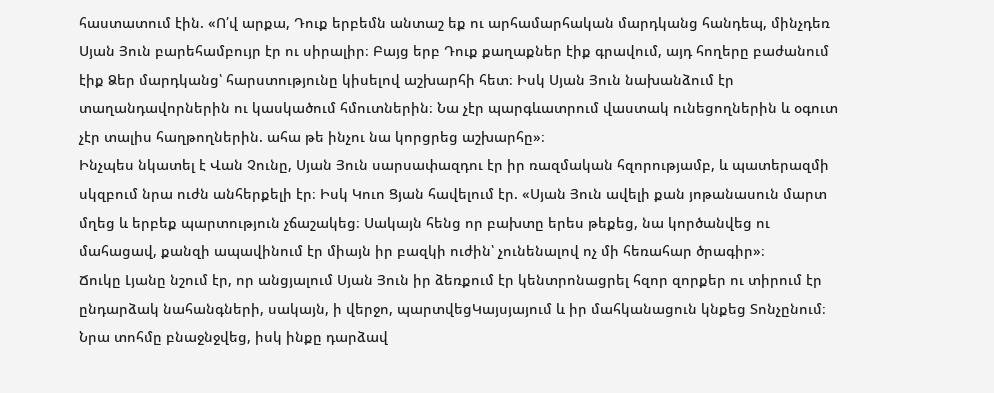հաստատում էին. «Ո՛վ արքա, Դուք երբեմն անտաշ եք ու արհամարհական մարդկանց հանդեպ, մինչդեռ Սյան Յուն բարեհամբույր էր ու սիրալիր։ Բայց երբ Դուք քաղաքներ էիք գրավում, այդ հողերը բաժանում էիք Ձեր մարդկանց՝ հարստությունը կիսելով աշխարհի հետ։ Իսկ Սյան Յուն նախանձում էր տաղանդավորներին ու կասկածում հմուտներին։ Նա չէր պարգևատրում վաստակ ունեցողներին և օգուտ չէր տալիս հաղթողներին. ահա թե ինչու նա կորցրեց աշխարհը»։
Ինչպես նկատել է Վան Չունը, Սյան Յուն սարսափազդու էր իր ռազմական հզորությամբ, և պատերազմի սկզբում նրա ուժն անհերքելի էր։ Իսկ Կուո Ցյան հավելում էր. «Սյան Յուն ավելի քան յոթանասուն մարտ մղեց և երբեք պարտություն չճաշակեց։ Սակայն հենց որ բախտը երես թեքեց, նա կործանվեց ու մահացավ, քանզի ապավինում էր միայն իր բազկի ուժին՝ չունենալով ոչ մի հեռահար ծրագիր»։
Ճուկը Լյանը նշում էր, որ անցյալում Սյան Յուն իր ձեռքում էր կենտրոնացրել հզոր զորքեր ու տիրում էր ընդարձակ նահանգների, սակայն, ի վերջո, պարտվեցԿայսյայում և իր մահկանացուն կնքեց Տոնչընում։ Նրա տոհմը բնաջնջվեց, իսկ ինքը դարձավ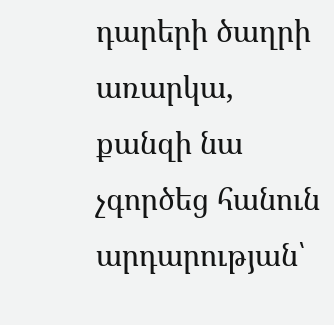դարերի ծաղրի առարկա, քանզի նա չգործեց հանուն արդարության՝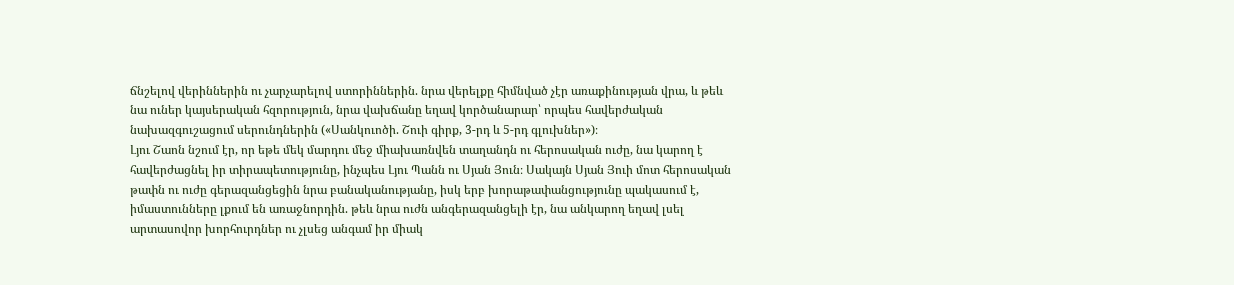ճնշելով վերիններին ու չարչարելով ստորիններին. նրա վերելքը հիմնված չէր առաքինության վրա, և թեև նա ուներ կայսերական հզորություն, նրա վախճանը եղավ կործանարար՝ որպես հավերժական նախազգուշացում սերունդներին («Սանկուոծի. Շուի գիրք, 3-րդ և 5-րդ գլուխներ»)։
Լյու Շաոն նշում էր, որ եթե մեկ մարդու մեջ միախառնվեն տաղանդն ու հերոսական ուժը, նա կարող է հավերժացնել իր տիրապետությունը, ինչպես Լյու Պանն ու Սյան Յուն։ Սակայն Սյան Յուի մոտ հերոսական թափն ու ուժը գերազանցեցին նրա բանականությանը, իսկ երբ խորաթափանցությունը պակասում է, իմաստունները լքում են առաջնորդին. թեև նրա ուժն անգերազանցելի էր, նա անկարող եղավ լսել արտասովոր խորհուրդներ ու չլսեց անգամ իր միակ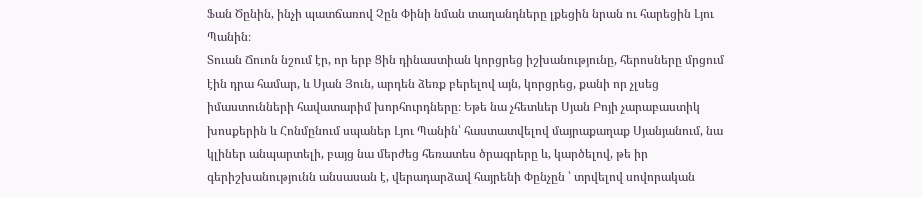Ֆան Ծընին, ինչի պատճառով Չըն Փինի նման տաղանդները լքեցին նրան ու հարեցին Լյու Պանին։
Տուան Ճուոն նշում էր, որ երբ Ցին դինաստիան կորցրեց իշխանությունը, հերոսները մրցում էին դրա համար, և Սյան Յուն, արդեն ձեռք բերելով այն, կորցրեց, քանի որ չլսեց իմաստունների հավատարիմ խորհուրդները։ Եթե նա չհետևեր Սյան Բոյի չարաբաստիկ խոսքերին և Հոնմընում սպաներ Լյու Պանին՝ հաստատվելով մայրաքաղաք Սյանյանում, նա կլիներ անպարտելի, բայց նա մերժեց հեռատես ծրագրերը և, կարծելով, թե իր գերիշխանությունն անսասան է, վերադարձավ հայրենի Փընչըն ՝ տրվելով սովորական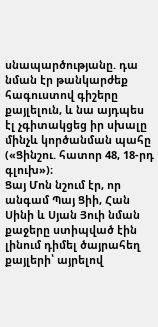սնապարծությանը. դա նման էր թանկարժեք հագուստով գիշերը քայլելուն, և նա այդպես էլ չգիտակցեց իր սխալը մինչև կործանման պահը («Ցինշու. հատոր 48, 18-րդ գլուխ»)։
Ցայ Մոն նշում էր, որ անգամ Պայ Ցիի, Հան Սինի և Սյան Յուի նման քաջերը ստիպված էին լինում դիմել ծայրահեղ քայլերի՝ այրելով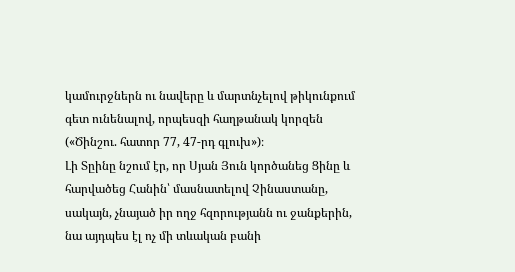կամուրջներն ու նավերը և մարտնչելով թիկունքում գետ ունենալով, որպեսզի հաղթանակ կորզեն («Ծինշու. հատոր 77, 47-րդ գլուխ»)։
Լի Տըինը նշում էր, որ Սյան Յուն կործանեց Ցինը և հարվածեց Հանին՝ մասնատելով Չինաստանը, սակայն, չնայած իր ողջ հզորությանն ու ջանքերին, նա այդպես էլ ոչ մի տևական բանի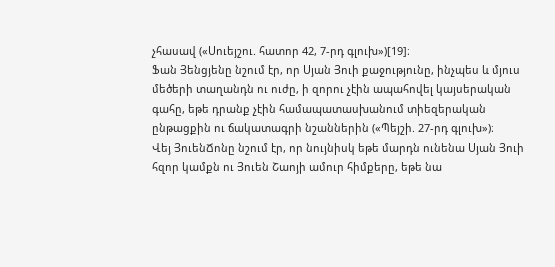չհասավ («Սուեյշու. հատոր 42, 7-րդ գլուխ»)[19]։
Ֆան Յենցյենը նշում էր, որ Սյան Յուի քաջությունը, ինչպես և մյուս մեծերի տաղանդն ու ուժը, ի զորու չէին ապահովել կայսերական գահը, եթե դրանք չէին համապատասխանում տիեզերական ընթացքին ու ճակատագրի նշաններին («Պեյշի. 27-րդ գլուխ»)։
Վեյ ՅուենՃոնը նշում էր, որ նույնիսկ եթե մարդն ունենա Սյան Յուի հզոր կամքն ու Յուեն Շաոյի ամուր հիմքերը, եթե նա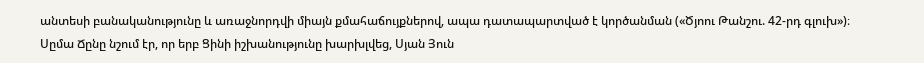անտեսի բանականությունը և առաջնորդվի միայն քմահաճույքներով, ապա դատապարտված է կործանման («Ծյոու Թանշու. 42-րդ գլուխ»)։
Սըմա Ճընը նշում էր, որ երբ Ցինի իշխանությունը խարխլվեց, Սյան Յուն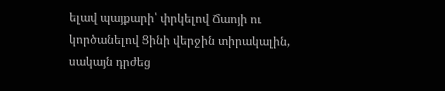ելավ պայքարի՝ փրկելով Ճաոյի ու կործանելով Ցինի վերջին տիրակալին, սակայն դրժեց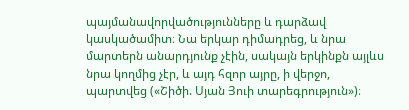պայմանավորվածությունները և դարձավ կասկածամիտ։ Նա երկար դիմադրեց, և նրա մարտերն անարդյունք չէին, սակայն երկինքն այլևս նրա կողմից չէր, և այդ հզոր այրը, ի վերջո, պարտվեց («Շիծի. Սյան Յուի տարեգրություն»)։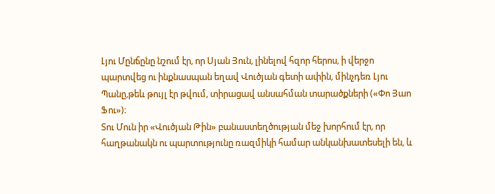Լյու Մընճընը նշում էր, որ Սյան Յուն, լինելով հզոր հերոս, ի վերջո պարտվեց ու ինքնասպան եղավ Վուծյան գետի ափին, մինչդեռ Լյու Պանը,թեև թույլ էր թվում, տիրացավ անսահման տարածքների («Փո Յաո Ֆու»)։
Տու Մուն իր «Վուծյան Թին» բանաստեղծության մեջ խորհում էր, որ հաղթանակն ու պարտությունը ռազմիկի համար անկանխատեսելի են, և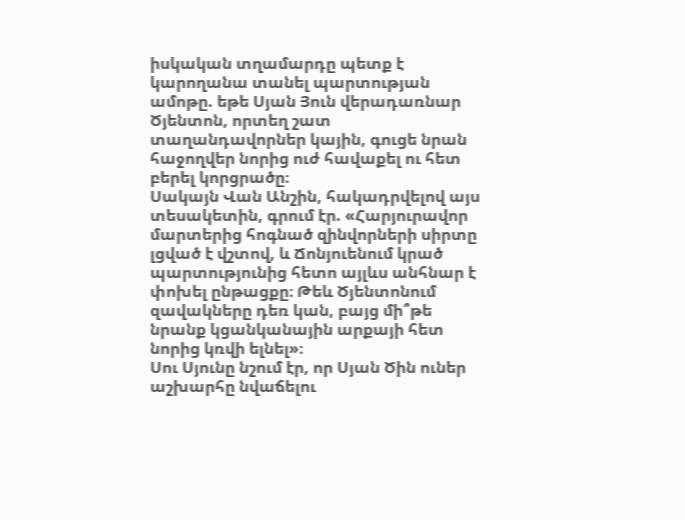իսկական տղամարդը պետք է կարողանա տանել պարտության ամոթը. եթե Սյան Յուն վերադառնար Ծյենտոն, որտեղ շատ տաղանդավորներ կային, գուցե նրան հաջողվեր նորից ուժ հավաքել ու հետ բերել կորցրածը։
Սակայն Վան Անշին, հակադրվելով այս տեսակետին, գրում էր. «Հարյուրավոր մարտերից հոգնած զինվորների սիրտը լցված է վշտով, և Ճոնյուենում կրած պարտությունից հետո այլևս անհնար է փոխել ընթացքը։ Թեև Ծյենտոնում զավակները դեռ կան, բայց մի՞թե նրանք կցանկանային արքայի հետ նորից կռվի ելնել»։
Սու Սյունը նշում էր, որ Սյան Ծին ուներ աշխարհը նվաճելու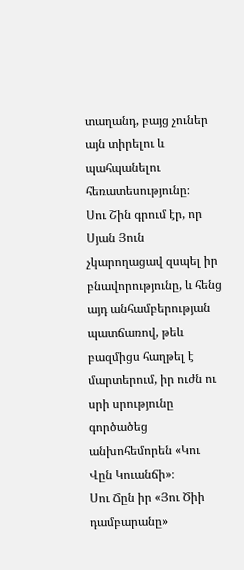տաղանդ, բայց չուներ այն տիրելու և պահպանելու հեռատեսությունը։
Սու Շին գրում էր, որ Սյան Յուն չկարողացավ զսպել իր բնավորությունը, և հենց այդ անհամբերության պատճառով, թեև բազմիցս հաղթել է մարտերում, իր ուժն ու սրի սրությունը գործածեց անխոհեմորեն «Կու Վըն Կուանճի»։
Սու Ճըն իր «Յու Ծիի դամբարանը»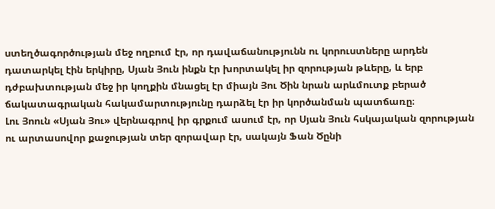ստեղծագործության մեջ ողբում էր, որ դավաճանությունն ու կորուստները արդեն դատարկել էին երկիրը, Սյան Յուն ինքն էր խորտակել իր զորության թևերը, և երբ դժբախտության մեջ իր կողքին մնացել էր միայն Յու Ծին նրան արևմուտք բերած ճակատագրական հակամարտությունը դարձել էր իր կործանման պատճառը։
Լու Յոուն «Սյան Յու» վերնագրով իր գրքում ասում էր, որ Սյան Յուն հսկայական զորության ու արտասովոր քաջության տեր զորավար էր, սակայն Ֆան Ծընի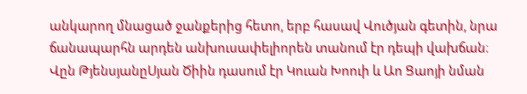անկարող մնացած ջանքերից հետո, երբ հասավ Վուծյան գետին, նրա ճանապարհն արդեն անխուսափելիորեն տանում էր դեպի վախճան։
Վըն ԹյենսյանըՍյան Ծիին դասում էր Կուան Խոուի և Աո Ցաոյի նման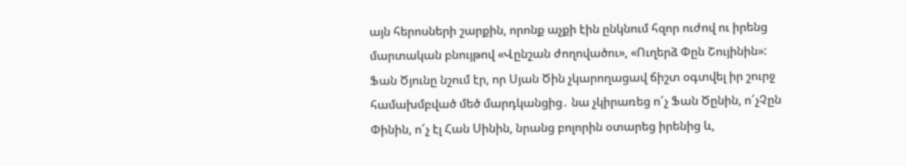այն հերոսների շարքին, որոնք աչքի էին ընկնում հզոր ուժով ու իրենց մարտական բնույթով «Վընշան ժողովածու», «Ուղերձ Փըն Շույինին»:
Ֆան Ծյունը նշում էր, որ Սյան Ծին չկարողացավ ճիշտ օգտվել իր շուրջ համախմբված մեծ մարդկանցից․ նա չկիրառեց ո՜չ Ֆան Ծընին, ո՜չՉըն Փինին, ո՜չ էլ Հան Սինին, նրանց բոլորին օտարեց իրենից և,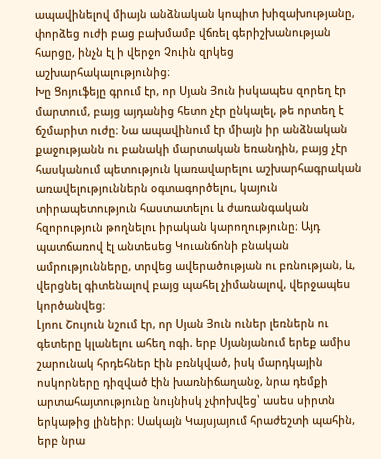ապավինելով միայն անձնական կոպիտ խիզախությանը, փորձեց ուժի բաց բախմամբ վճռել գերիշխանության հարցը, ինչն էլ ի վերջո Չուին զրկեց աշխարհակալությունից։
Խը Ցոյուֆեյը գրում էր, որ Սյան Յուն իսկապես զորեղ էր մարտում, բայց այդանից հետո չէր ընկալել, թե որտեղ է ճշմարիտ ուժը։ Նա ապավինում էր միայն իր անձնական քաջությանն ու բանակի մարտական եռանդին, բայց չէր հասկանում պետություն կառավարելու աշխարհագրական առավելություններն օգտագործելու, կայուն տիրապետություն հաստատելու և ժառանգական հզորություն թողնելու իրական կարողությունը։ Այդ պատճառով էլ անտեսեց Կուանճոնի բնական ամրությունները, տրվեց ավերածության ու բռնության, և, վերցնել գիտենալով բայց պահել չիմանալով, վերջապես կործանվեց։
Լյոու Շույուն նշում էր, որ Սյան Յուն ուներ լեռներն ու գետերը կլանելու ահեղ ոգի. երբ Սյանյանում երեք ամիս շարունակ հրդեհներ էին բռնկված, իսկ մարդկային ոսկորները դիզված էին խառնիճաղանջ, նրա դեմքի արտահայտությունը նույնիսկ չփոխվեց՝ ասես սիրտն երկաթից լինեիր։ Սակայն Կայսյայում հրաժեշտի պահին, երբ նրա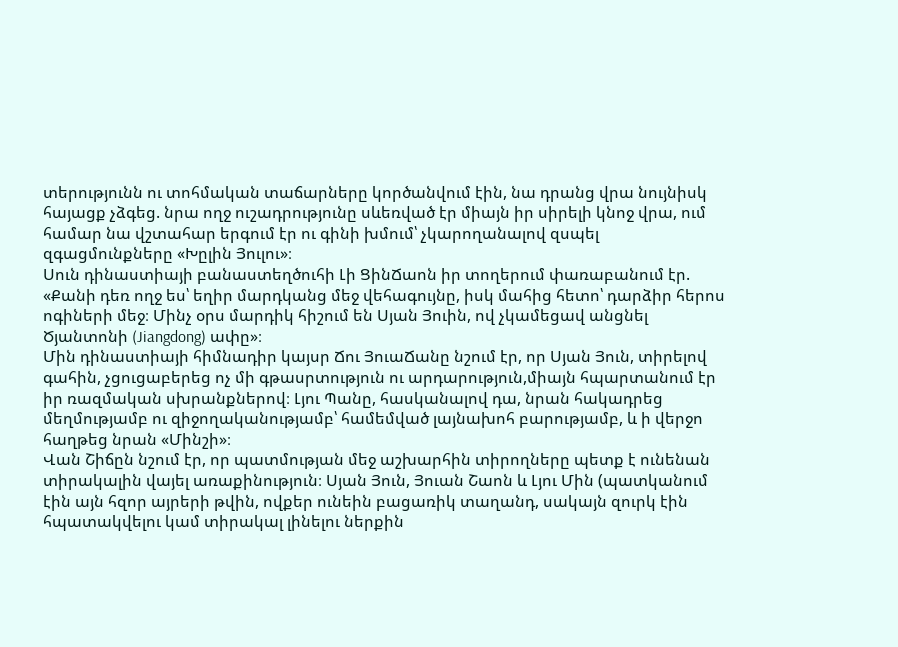տերությունն ու տոհմական տաճարները կործանվում էին, նա դրանց վրա նույնիսկ հայացք չձգեց. նրա ողջ ուշադրությունը սևեռված էր միայն իր սիրելի կնոջ վրա, ում համար նա վշտահար երգում էր ու գինի խմում՝ չկարողանալով զսպել զգացմունքները «Խըլին Յուլու»։
Սուն դինաստիայի բանաստեղծուհի Լի ՑինՃաոն իր տողերում փառաբանում էր. «Քանի դեռ ողջ ես՝ եղիր մարդկանց մեջ վեհագույնը, իսկ մահից հետո՝ դարձիր հերոս ոգիների մեջ։ Մինչ օրս մարդիկ հիշում են Սյան Յուին, ով չկամեցավ անցնել Ծյանտոնի (Jiangdong) ափը»։
Մին դինաստիայի հիմնադիր կայսր Ճու ՅուաՃանը նշում էր, որ Սյան Յուն, տիրելով գահին, չցուցաբերեց ոչ մի գթասրտություն ու արդարություն,միայն հպարտանում էր իր ռազմական սխրանքներով։ Լյու Պանը, հասկանալով դա, նրան հակադրեց մեղմությամբ ու զիջողականությամբ՝ համեմված լայնախոհ բարությամբ, և ի վերջո հաղթեց նրան «Մինշի»։
Վան Շիճըն նշում էր, որ պատմության մեջ աշխարհին տիրողները պետք է ունենան տիրակալին վայել առաքինություն։ Սյան Յուն, Յուան Շաոն և Լյու Մին (պատկանում էին այն հզոր այրերի թվին, ովքեր ունեին բացառիկ տաղանդ, սակայն զուրկ էին հպատակվելու կամ տիրակալ լինելու ներքին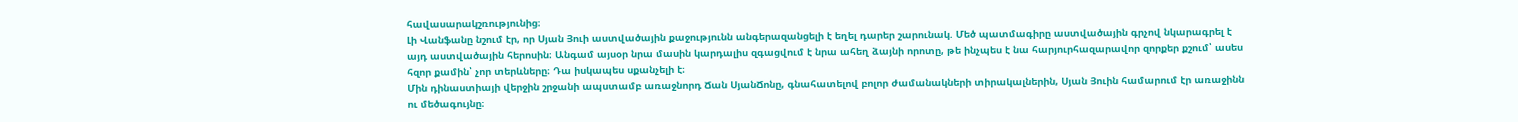հավասարակշռությունից։
Լի Վանֆանը նշում էր, որ Սյան Յուի աստվածային քաջությունն անգերազանցելի է եղել դարեր շարունակ. Մեծ պատմագիրը աստվածային գրչով նկարագրել է այդ աստվածային հերոսին։ Անգամ այսօր նրա մասին կարդալիս զգացվում է նրա ահեղ ձայնի որոտը, թե ինչպես է նա հարյուրհազարավոր զորքեր քշում՝ ասես հզոր քամին՝ չոր տերևները։ Դա իսկապես սքանչելի է։
Մին դինաստիայի վերջին շրջանի ապստամբ առաջնորդ Ճան ՍյանՃոնը, գնահատելով բոլոր ժամանակների տիրակալներին, Սյան Յուին համարում էր առաջինն ու մեծագույնը։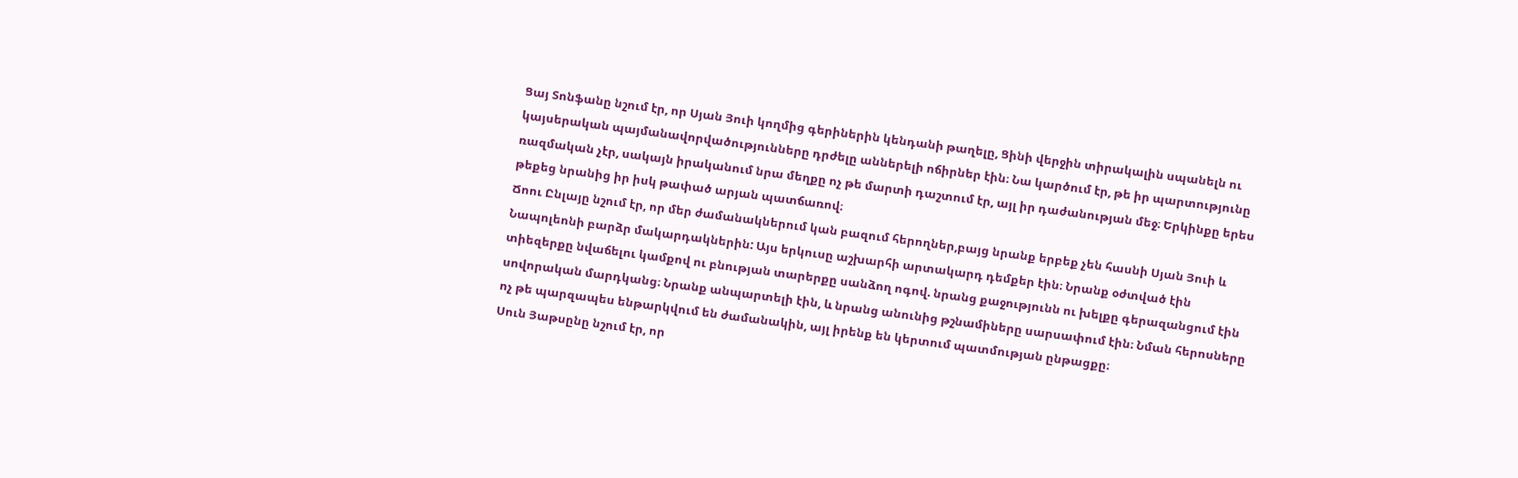Ցայ Տոնֆանը նշում էր, որ Սյան Յուի կողմից գերիներին կենդանի թաղելը, Ցինի վերջին տիրակալին սպանելն ու կայսերական պայմանավորվածությունները դրժելը աններելի ոճիրներ էին։ Նա կարծում էր, թե իր պարտությունը ռազմական չէր, սակայն իրականում նրա մեղքը ոչ թե մարտի դաշտում էր, այլ իր դաժանության մեջ։ Երկինքը երես թեքեց նրանից իր իսկ թափած արյան պատճառով։
Ճոու Ընլայը նշում էր, որ մեր ժամանակներում կան բազում հերողներ,բայց նրանք երբեք չեն հասնի Սյան Յուի և Նապոլեոնի բարձր մակարդակներին: Այս երկուսը աշխարհի արտակարդ դեմքեր էին։ Նրանք օժտված էին տիեզերքը նվաճելու կամքով ու բնության տարերքը սանձող ոգով. նրանց քաջությունն ու խելքը գերազանցում էին սովորական մարդկանց։ Նրանք անպարտելի էին, և նրանց անունից թշնամիները սարսափում էին։ Նման հերոսները ոչ թե պարզապես ենթարկվում են ժամանակին, այլ իրենք են կերտում պատմության ընթացքը։
Սուն Յաթսընը նշում էր, որ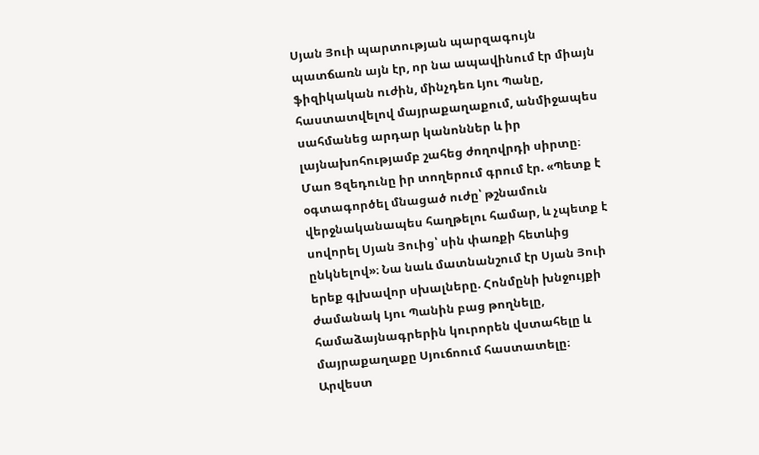Սյան Յուի պարտության պարզագույն պատճառն այն էր, որ նա ապավինում էր միայն ֆիզիկական ուժին, մինչդեռ Լյու Պանը, հաստատվելով մայրաքաղաքում, անմիջապես սահմանեց արդար կանոններ և իր լայնախոհությամբ շահեց ժողովրդի սիրտը։
Մաո Ցզեդունը իր տողերում գրում էր. «Պետք է օգտագործել մնացած ուժը՝ թշնամուն վերջնականապես հաղթելու համար, և չպետք է սովորել Սյան Յուից՝ սին փառքի հետևից ընկնելով»։ Նա նաև մատնանշում էր Սյան Յուի երեք գլխավոր սխալները. Հոնմընի խնջույքի ժամանակ Լյու Պանին բաց թողնելը, համաձայնագրերին կուրորեն վստահելը և մայրաքաղաքը Սյուճոում հաստատելը։
Արվեստ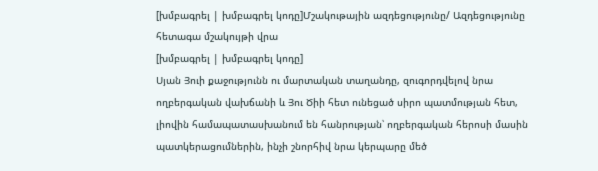[խմբագրել | խմբագրել կոդը]Մշակութային ազդեցությունը/ Ազդեցությունը հետագա մշակույթի վրա
[խմբագրել | խմբագրել կոդը]
Սյան Յուի քաջությունն ու մարտական տաղանդը, զուգորդվելով նրա ողբերգական վախճանի և Յու Ծիի հետ ունեցած սիրո պատմության հետ, լիովին համապատասխանում են հանրության՝ ողբերգական հերոսի մասին պատկերացումներին, ինչի շնորհիվ նրա կերպարը մեծ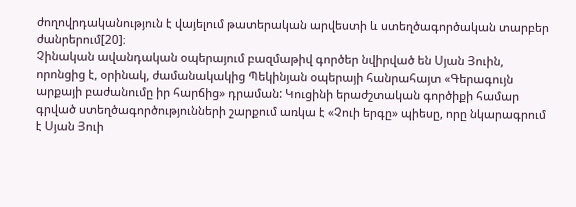ժողովրդականություն է վայելում թատերական արվեստի և ստեղծագործական տարբեր ժանրերում[20]։
Չինական ավանդական օպերայում բազմաթիվ գործեր նվիրված են Սյան Յուին, որոնցից է, օրինակ, ժամանակակից Պեկինյան օպերայի հանրահայտ «Գերագույն արքայի բաժանումը իր հարճից» դրաման: Կուցինի երաժշտական գործիքի համար գրված ստեղծագործությունների շարքում առկա է «Չուի երգը» պիեսը, որը նկարագրում է Սյան Յուի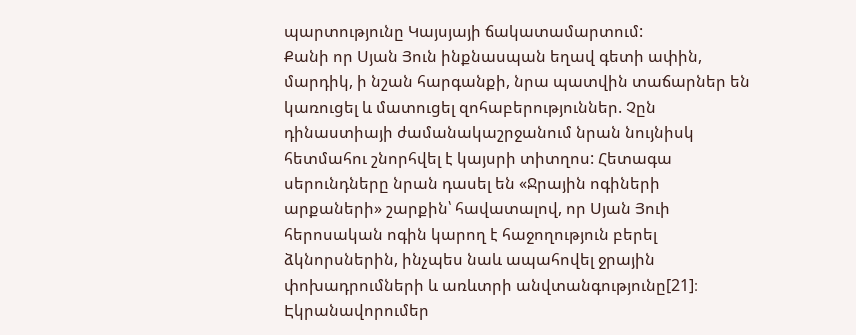պարտությունը Կայսյայի ճակատամարտում:
Քանի որ Սյան Յուն ինքնասպան եղավ գետի ափին, մարդիկ, ի նշան հարգանքի, նրա պատվին տաճարներ են կառուցել և մատուցել զոհաբերություններ. Չըն դինաստիայի ժամանակաշրջանում նրան նույնիսկ հետմահու շնորհվել է կայսրի տիտղոս: Հետագա սերունդները նրան դասել են «Ջրային ոգիների արքաների» շարքին՝ հավատալով, որ Սյան Յուի հերոսական ոգին կարող է հաջողություն բերել ձկնորսներին, ինչպես նաև ապահովել ջրային փոխադրումների և առևտրի անվտանգությունը[21]։
Էկրանավորումեր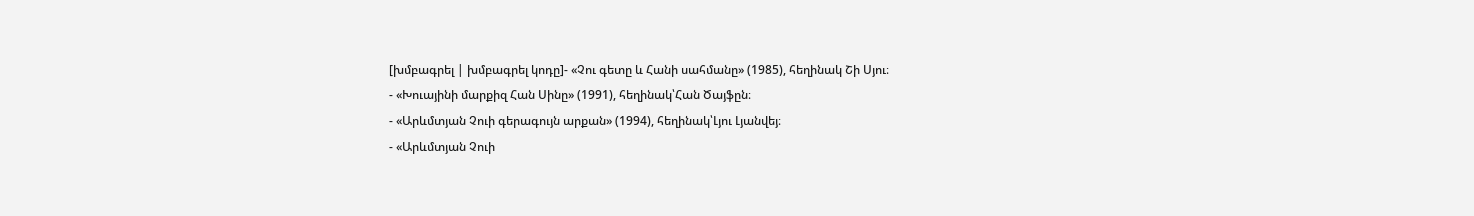[խմբագրել | խմբագրել կոդը]- «Չու գետը և Հանի սահմանը» (1985), հեղինակ Շի Սյու։
- «Խուայինի մարքիզ Հան Սինը» (1991), հեղինակ՝Հան Ծայֆըն։
- «Արևմտյան Չուի գերագույն արքան» (1994), հեղինակ՝Լյու Լյանվեյ։
- «Արևմտյան Չուի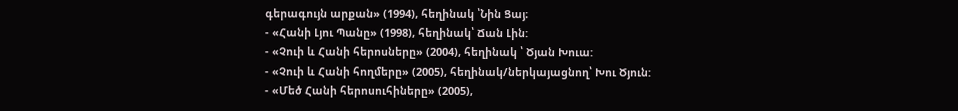գերագույն արքան» (1994), հեղինակ ՝Նին Ցայ։
- «Հանի Լյու Պանը» (1998), հեղինակ՝ Ճան Լին:
- «Չուի և Հանի հերոսները» (2004), հեղինակ ՝ Ծյան Խուա:
- «Չուի և Հանի հողմերը» (2005), հեղինակ/ներկայացնող՝ Խու Ծյուն:
- «Մեծ Հանի հերոսուհիները» (2005),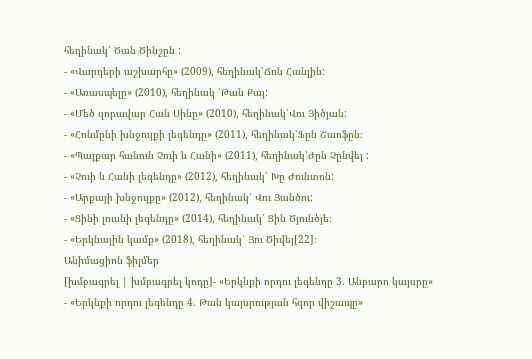հեղինակ՝ Ծան Ծինշըն :
- «Վարդերի աշխարհը» (2009), հեղինակ՝Ճոն Հանլին:
- «Առասպելը» (2010), հեղինակ ՝Թան Քայ:
- «Մեծ զորավար Հան Սինը» (2010), հեղինակ՝Վու Յիծյան:
- «Հոնմընի խնջույքի լեգենդը» (2011), հեղինակ՝Ֆըն Շաոֆըն։
- «Պայքար հանուն Չուի և Հանի» (2011), հեղինակ՝Ժըն Չընվեյ :
- «Չուի և Հանի լեգենդը» (2012), հեղինակ՝ Խը Ժունտոն:
- «Արքայի խնջույքը» (2012), հեղինակ՝ Վու Յանծու:
- «Ցինի լուսնի լեգենդը» (2014), հեղինակ՝ Ցին Ծյունծյե։
- «Երկնային կամք» (2018), հեղինակ՝ Յու Ծիվեյ[22]։
Անիմացիոն ֆիլմեր
[խմբագրել | խմբագրել կոդը]- «Երկնքի որդու լեգենդը 3. Անբարո կայսրը»
- «Երկնքի որդու լեգենդը 4. Թան կայսրության հզոր վիշապը»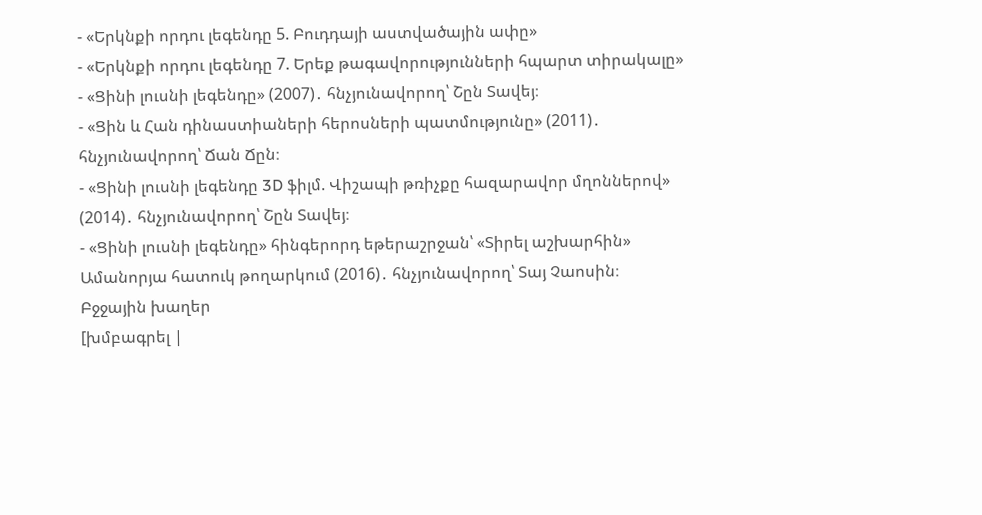- «Երկնքի որդու լեգենդը 5. Բուդդայի աստվածային ափը»
- «Երկնքի որդու լեգենդը 7. Երեք թագավորությունների հպարտ տիրակալը»
- «Ցինի լուսնի լեգենդը» (2007)․ հնչյունավորող՝ Շըն Տավեյ։
- «Ցին և Հան դինաստիաների հերոսների պատմությունը» (2011)․ հնչյունավորող՝ Ճան Ճըն։
- «Ցինի լուսնի լեգենդը 3D ֆիլմ. Վիշապի թռիչքը հազարավոր մղոններով» (2014)․ հնչյունավորող՝ Շըն Տավեյ։
- «Ցինի լուսնի լեգենդը» հինգերորդ եթերաշրջան՝ «Տիրել աշխարհին» Ամանորյա հատուկ թողարկում (2016)․ հնչյունավորող՝ Տայ Չաոսին։
Բջջային խաղեր
[խմբագրել |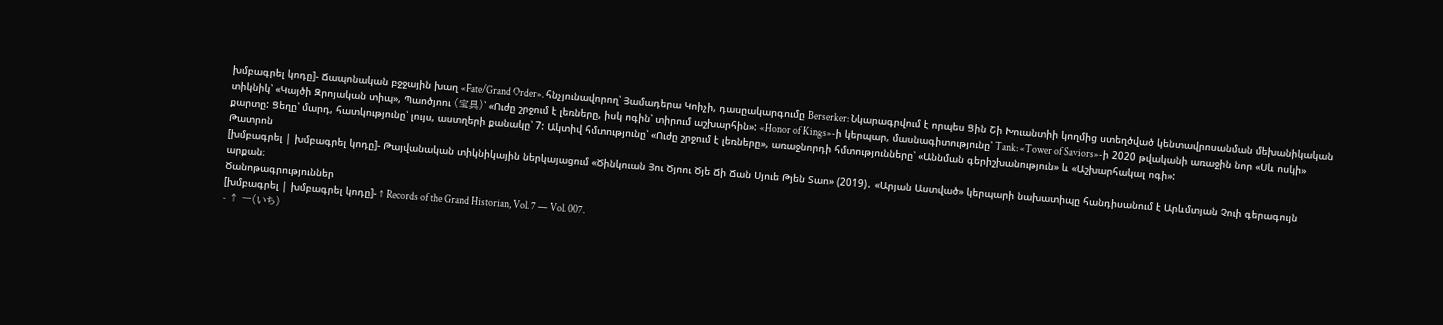խմբագրել կոդը]- Ճապոնական բջջային խաղ «Fate/Grand Order». հնչյունավորող՝ Յամադերա Կոիչի, դասըակարգումը Berserker: Նկարագրվում է որպես Ցին Շի Խուանտիի կողմից ստեղծված կենտավրոսանման մեխանիկական տիկնիկ՝ «Կայծի Զրոյական տիպ», Պաոծյոու (宝具)՝ «Ուժը շրջում է լեռները, իսկ ոգին՝ տիրում աշխարհին»: «Honor of Kings»-ի կերպար, մասնագիտությունը՝ Tank: «Tower of Saviors»-ի 2020 թվականի առաջին նոր «Սև ոսկի» քարտը: Ցեղը՝ մարդ, հատկությունը՝ լույս, աստղերի քանակը՝ 7: Ակտիվ հմտությունը՝ «Ուժը շրջում է լեռները», առաջնորդի հմտությունները՝ «Աննման գերիշխանություն» և «Աշխարհակալ ոգի»:
Թատրոն
[խմբագրել | խմբագրել կոդը]- Թայվանական տիկնիկային ներկայացում «Ծինկուան Յու Ծյոու Ծյե Ճի Ճան Սյուե Թյեն Տաո» (2019)․ «Արյան Աստված» կերպարի նախատիպը հանդիսանում է Արևմտյան Չուի գերագույն արքան։
Ծանոթագրություններ
[խմբագրել | խմբագրել կոդը]- ↑ Records of the Grand Historian, Vol. 7 — Vol. 007.
- ↑ 一(いち)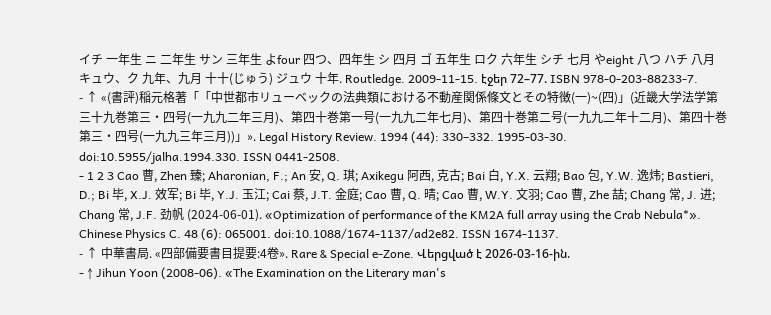イチ 一年生 ニ 二年生 サン 三年生 よfour 四つ、四年生 シ 四月 ゴ 五年生 ロク 六年生 シチ 七月 やeight 八つ ハチ 八月 キュウ、ク 九年、九月 十十(じゅう) ジュウ 十年. Routledge. 2009-11-15. էջեր 72–77. ISBN 978-0-203-88233-7.
- ↑ «(書評)稲元格著「「中世都市リューベックの法典類における不動産関係條文とその特徴(一)~(四)」(近畿大学法学第三十九巻第三・四号(一九九二年三月)、第四十巻第一号(一九九二年七月)、第四十巻第二号(一九九二年十二月)、第四十巻第三・四号(一九九三年三月))」». Legal History Review. 1994 (44): 330–332. 1995-03-30. doi:10.5955/jalha.1994.330. ISSN 0441-2508.
- 1 2 3 Cao 曹, Zhen 臻; Aharonian, F.; An 安, Q. 琪; Axikegu 阿西, 克古; Bai 白, Y.X. 云翔; Bao 包, Y.W. 逸炜; Bastieri, D.; Bi 毕, X.J. 效军; Bi 毕, Y.J. 玉江; Cai 蔡, J.T. 金庭; Cao 曹, Q. 晴; Cao 曹, W.Y. 文羽; Cao 曹, Zhe 喆; Chang 常, J. 进; Chang 常, J.F. 劲帆 (2024-06-01). «Optimization of performance of the KM2A full array using the Crab Nebula*». Chinese Physics C. 48 (6): 065001. doi:10.1088/1674-1137/ad2e82. ISSN 1674-1137.
- ↑ 中華書局. «四部備要書目提要:4卷». Rare & Special e-Zone. Վերցված է 2026-03-16-ին.
- ↑ Jihun Yoon (2008-06). «The Examination on the Literary man's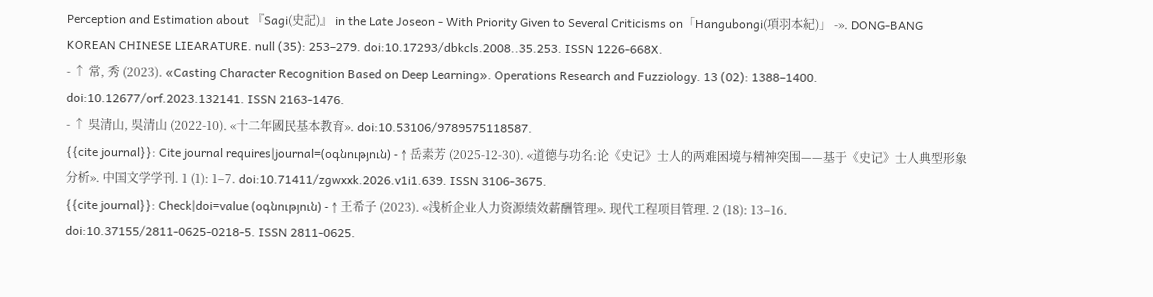Perception and Estimation about 『Sagi(史記)』 in the Late Joseon - With Priority Given to Several Criticisms on「Hangubongi(項羽本紀)」 -». DONG-BANG KOREAN CHINESE LIEARATURE. null (35): 253–279. doi:10.17293/dbkcls.2008..35.253. ISSN 1226-668X.
- ↑ 常, 秀 (2023). «Casting Character Recognition Based on Deep Learning». Operations Research and Fuzziology. 13 (02): 1388–1400. doi:10.12677/orf.2023.132141. ISSN 2163-1476.
- ↑ 吳清山, 吳清山 (2022-10). «十二年國民基本教育». doi:10.53106/9789575118587.
{{cite journal}}: Cite journal requires|journal=(օգնություն) - ↑ 岳素芳 (2025-12-30). «道德与功名:论《史记》士人的两难困境与精神突围——基于《史记》士人典型形象分析». 中国文学学刊. 1 (1): 1–7. doi:10.71411/zgwxxk.2026.v1i1.639. ISSN 3106-3675.
{{cite journal}}: Check|doi=value (օգնություն) - ↑ 王希子 (2023). «浅析企业人力资源绩效薪酬管理». 现代工程项目管理. 2 (18): 13–16. doi:10.37155/2811-0625-0218-5. ISSN 2811-0625.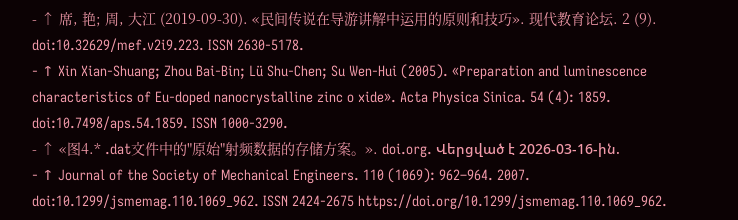- ↑ 席, 艳; 周, 大江 (2019-09-30). «民间传说在导游讲解中运用的原则和技巧». 现代教育论坛. 2 (9). doi:10.32629/mef.v2i9.223. ISSN 2630-5178.
- ↑ Xin Xian-Shuang; Zhou Bai-Bin; Lü Shu-Chen; Su Wen-Hui (2005). «Preparation and luminescence characteristics of Eu-doped nanocrystalline zinc o xide». Acta Physica Sinica. 54 (4): 1859. doi:10.7498/aps.54.1859. ISSN 1000-3290.
- ↑ «图4.* .dat文件中的"原始"射频数据的存储方案。». doi.org. Վերցված է 2026-03-16-ին.
- ↑ Journal of the Society of Mechanical Engineers. 110 (1069): 962–964. 2007. doi:10.1299/jsmemag.110.1069_962. ISSN 2424-2675 https://doi.org/10.1299/jsmemag.110.1069_962.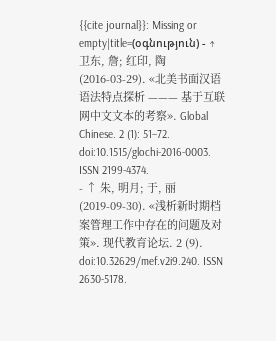{{cite journal}}: Missing or empty|title=(օգնություն) - ↑ 卫东, 詹; 红印, 陶 (2016-03-29). «北美书面汉语语法特点探析 ——— 基于互联网中文文本的考察». Global Chinese. 2 (1): 51–72. doi:10.1515/glochi-2016-0003. ISSN 2199-4374.
- ↑ 朱, 明月; 于, 丽 (2019-09-30). «浅析新时期档案管理工作中存在的问题及对策». 现代教育论坛. 2 (9). doi:10.32629/mef.v2i9.240. ISSN 2630-5178.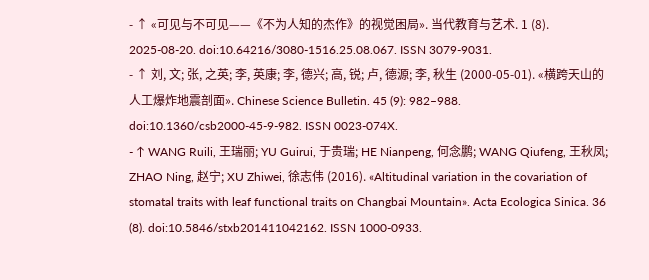- ↑ «可见与不可见——《不为人知的杰作》的视觉困局». 当代教育与艺术. 1 (8). 2025-08-20. doi:10.64216/3080-1516.25.08.067. ISSN 3079-9031.
- ↑ 刘, 文; 张, 之英; 李, 英康; 李, 德兴; 高, 锐; 卢, 德源; 李, 秋生 (2000-05-01). «横跨天山的人工爆炸地震剖面». Chinese Science Bulletin. 45 (9): 982–988. doi:10.1360/csb2000-45-9-982. ISSN 0023-074X.
- ↑ WANG Ruili, 王瑞丽; YU Guirui, 于贵瑞; HE Nianpeng, 何念鹏; WANG Qiufeng, 王秋凤; ZHAO Ning, 赵宁; XU Zhiwei, 徐志伟 (2016). «Altitudinal variation in the covariation of stomatal traits with leaf functional traits on Changbai Mountain». Acta Ecologica Sinica. 36 (8). doi:10.5846/stxb201411042162. ISSN 1000-0933.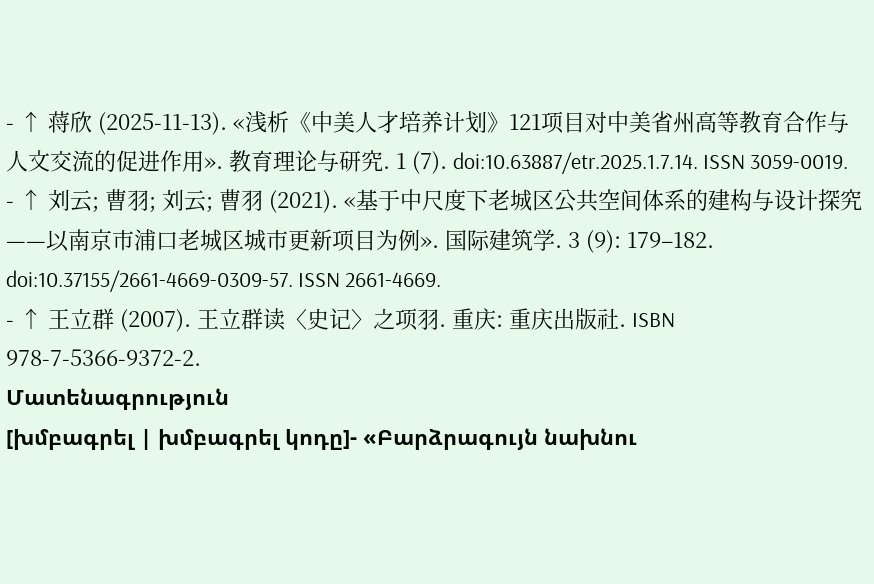- ↑ 蒋欣 (2025-11-13). «浅析《中美人才培养计划》121项目对中美省州高等教育合作与人文交流的促进作用». 教育理论与研究. 1 (7). doi:10.63887/etr.2025.1.7.14. ISSN 3059-0019.
- ↑ 刘云; 曹羽; 刘云; 曹羽 (2021). «基于中尺度下老城区公共空间体系的建构与设计探究 ——以南京市浦口老城区城市更新项目为例». 国际建筑学. 3 (9): 179–182. doi:10.37155/2661-4669-0309-57. ISSN 2661-4669.
- ↑ 王立群 (2007). 王立群读〈史记〉之项羽. 重庆: 重庆出版社. ISBN 978-7-5366-9372-2.
Մատենագրություն
[խմբագրել | խմբագրել կոդը]- «Բարձրագույն նախնու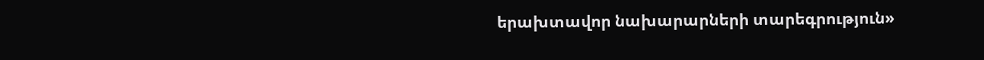երախտավոր նախարարների տարեգրություն»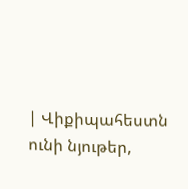| Վիքիպահեստն ունի նյութեր,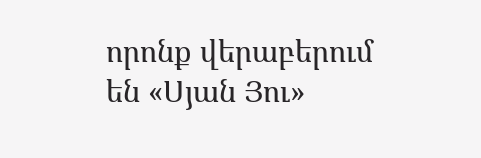որոնք վերաբերում են «Սյան Յու»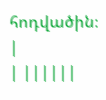հոդվածին։ |
| ||||||